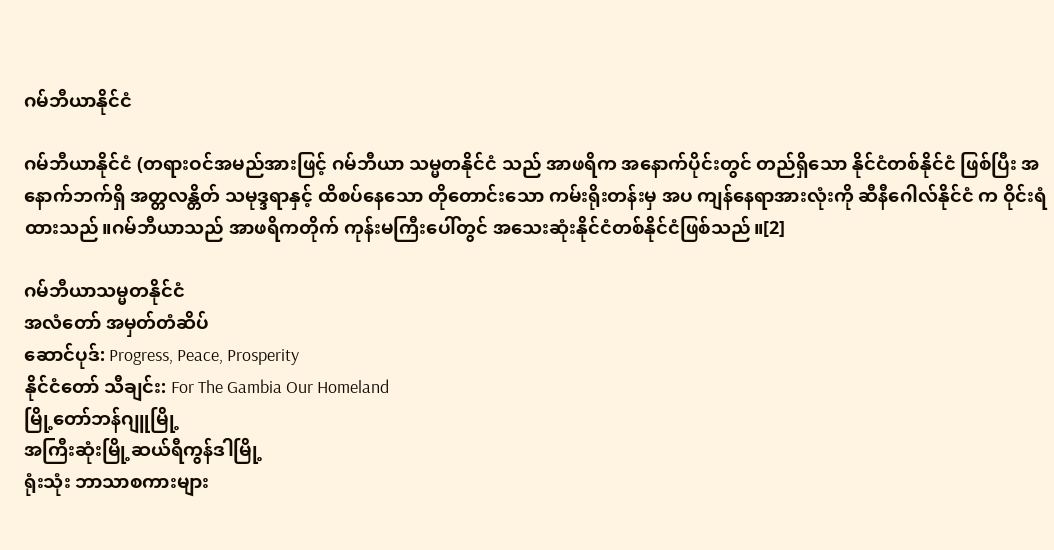ဂမ်ဘီယာနိုင်ငံ

ဂမ်ဘီယာနိုင်ငံ (တရားဝင်အမည်အားဖြင့် ဂမ်ဘီယာ သမ္မတနိုင်ငံ သည် အာဖရိက အနောက်ပိုင်းတွင် တည်ရှိသော နိုင်ငံတစ်နိုင်ငံ ဖြစ်ပြီး အနောက်ဘက်ရှိ အတ္တလန္တိတ် သမုဒ္ဒရာနှင့် ထိစပ်နေသော တိုတောင်းသော ကမ်းရိုးတန်းမှ အပ ကျန်နေရာအားလုံးကို ဆီနီဂေါလ်နိုင်ငံ က ဝိုင်းရံထားသည်။ဂမ်ဘီယာသည် အာဖရိကတိုက် ကုန်းမကြီးပေါ်တွင် အသေးဆုံးနိုင်ငံတစ်နိုင်ငံဖြစ်သည်။[2]

ဂမ်ဘီယာသမ္မတနိုင်ငံ
အလံတော် အမှတ်တံဆိပ်
ဆောင်ပုဒ်: Progress, Peace, Prosperity
နိုင်ငံတော် သီချင်း: For The Gambia Our Homeland
မြို့တော်ဘန်ဂျူမြို့
အကြီးဆုံးမြို့ဆယ်ရီကွန်ဒါမြို့
ရုံးသုံး ဘာသာစကားများ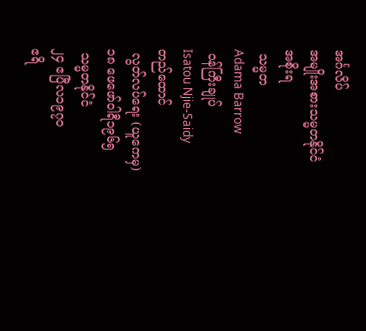အင်္ဂလိပ်
အမျိုးအစားသမ္မတနိုင်ငံ
အစိုးရ
 သမ္မတ
Adama Barrow
 ဝန်ကြီးချုပ်
Isatou Njie-Saidy
တည်ထောင်
 လွတ်လပ်ရေး (ယူကေမှ)
၁၈ ဖေဖော်ဝါရီ၁၉၆၅
 သမ္မတနိုင်ငံ
၂၄ ဧပြီလ၁၉၇၀
ဧရိ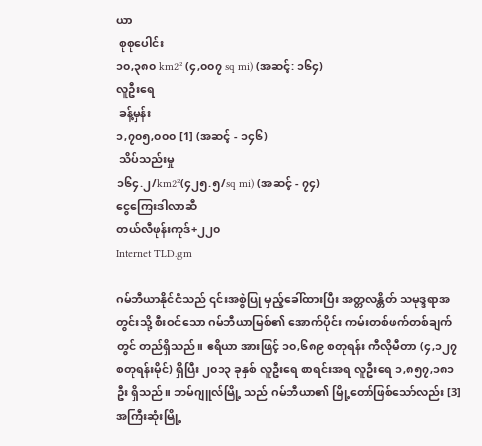ယာ
 စုစုပေါင်း
၁၀,၃၈၀ km2² (၄,၀၀၇ sq mi) (အဆင့်: ၁၆၄)
လူဦးရေ
 ခန့်မှန်း
၁,၇၀၅,၀၀၀ [1] (အဆင့် - ၁၄၆)
 သိပ်သည်းမှု
၁၆၄.၂/km2²(၄၂၅.၅/sq mi) (အဆင့် - ၇၄)
ငွေကြေးဒါလာဆီ
တယ်လီဖုန်းကုဒ်+၂၂၀
Internet TLD.gm

ဂမ်ဘီယာနိုင်ငံသည် ၎င်းအစွဲပြု မှည့်ခေါ်ထားပြီး အတ္တလန္တိတ် သမုဒ္ဒရာအတွင်းသို့ စီးဝင်သော ဂမ်ဘီယာမြစ်၏ အောက်ပိုင်း ကမ်းတစ်ဖက်တစ်ချက်တွင် တည်ရှိသည်။ ဧရိယာ အားဖြင့် ၁၀,၆၈၉ စတုရန်း ကီလိုမီတာ (၄,၁၂၇ စတုရန်းမိုင်) ရှိပြီး ၂၀၁၃ ခုနှစ် လူဦးရေ စာရင်းအရ လူဦးရေ ၁,၈၅၇,၁၈၁ ဦး ရှိသည်။ ဘမ်ဂျူလ်မြို့ သည် ဂမ်ဘီယာ၏ မြို့တော်ဖြစ်သော်လည်း [3] အကြီးဆုံးမြို့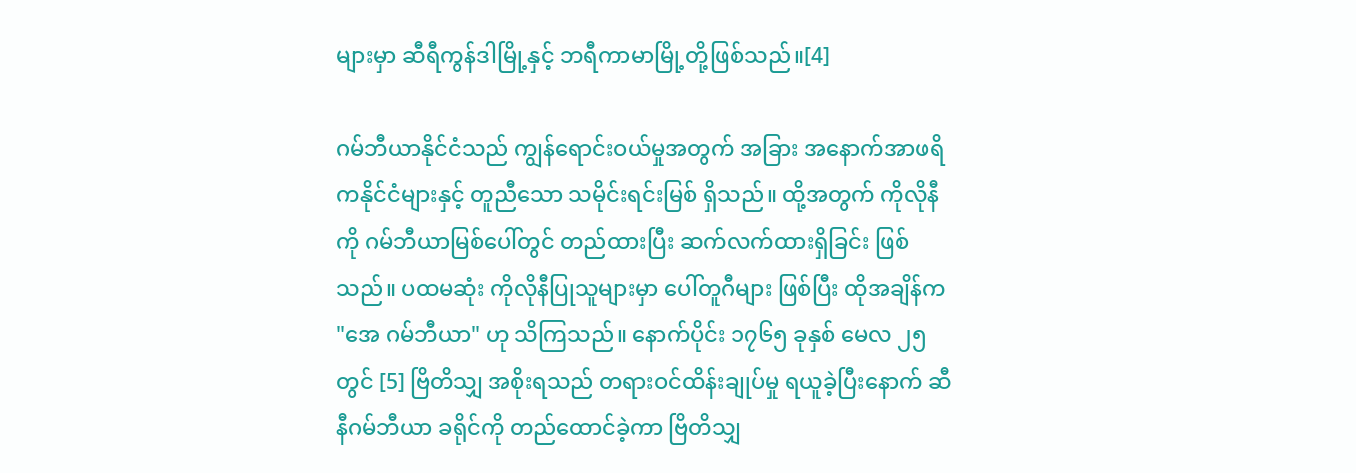များမှာ ဆီရီကွန်ဒါမြို့နှင့် ဘရီကာမာမြို့တို့ဖြစ်သည်။[4]

ဂမ်ဘီယာနိုင်ငံသည် ကျွန်ရောင်းဝယ်မှုအတွက် အခြား အနောက်အာဖရိကနိုင်ငံများနှင့် တူညီသော သမိုင်းရင်းမြစ် ရှိသည်။ ထို့အတွက် ကိုလိုနီကို ဂမ်ဘီယာမြစ်ပေါ်တွင် တည်ထားပြီး ဆက်လက်ထားရှိခြင်း ဖြစ်သည်။ ပထမဆုံး ကိုလိုနီပြုသူများမှာ ပေါ်တူဂီများ ဖြစ်ပြီး ထိုအချိန်က "အေ ဂမ်ဘီယာ" ဟု သိကြသည်။ နောက်ပိုင်း ၁၇၆၅ ခုနှစ် မေလ ၂၅တွင် [5] ဗြိတိသျှ အစိုးရသည် တရားဝင်ထိန်းချုပ်မှု ရယူခဲ့ပြီးနောက် ဆီနီဂမ်ဘီယာ ခရိုင်ကို တည်ထောင်ခဲ့ကာ ဗြိတိသျှ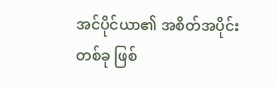အင်ပိုင်ယာ၏ အစိတ်အပိုင်းတစ်ခု ဖြစ်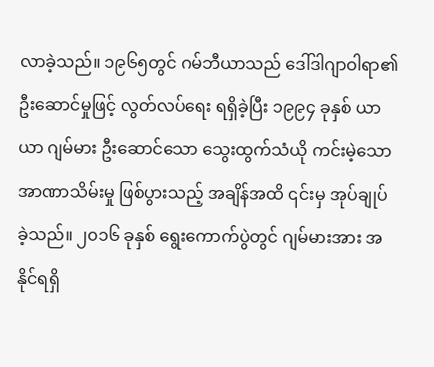လာခဲ့သည်။ ၁၉၆၅တွင် ဂမ်ဘီယာသည် ဒေါ်ဒါဂျာဝါရာ၏ ဦးဆောင်မှုဖြင့် လွတ်လပ်ရေး ရရှိခဲ့ပြီး ၁၉၉၄ ခုနှစ် ယာယာ ဂျမ်မား ဦးဆောင်သော သွေးထွက်သံယို ကင်းမဲ့သော အာဏာသိမ်းမှု ဖြစ်ပွားသည့် အချိန်အထိ ၎င်းမှ အုပ်ချုပ်ခဲ့သည်။ ၂၀၁၆ ခုနှစ် ရွေးကောက်ပွဲတွင် ဂျမ်မားအား အနိုင်ရရှိ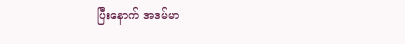ပြီးနောက် အဒမ်မာ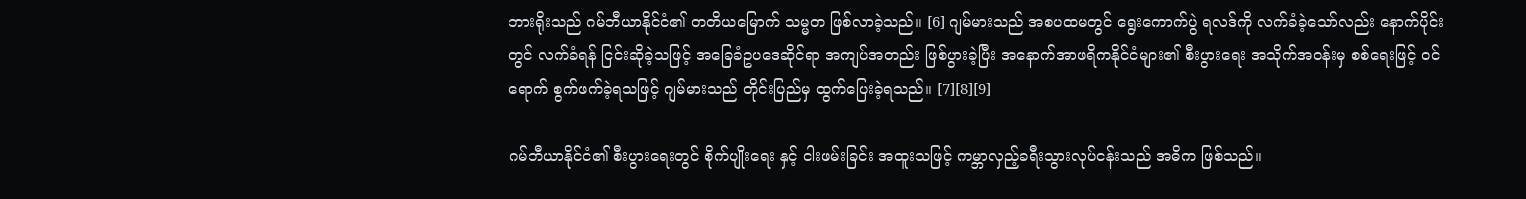ဘားရိုးသည် ဂမ်ဘီယာနိုင်ငံ၏ တတိယမြောက် သမ္မတ ဖြစ်လာခဲ့သည်။ [6] ဂျမ်မားသည် အစပထမတွင် ရွေးကောက်ပွဲ ရလဒ်ကို လက်ခံခဲ့သော်လည်း နောက်ပိုင်းတွင် လက်ခံရန် ငြင်းဆိုခဲ့သဖြင့် အခြေခံဥပဒေဆိုင်ရာ အကျပ်အတည်း ဖြစ်ပွားခဲ့ပြီး အနောက်အာဖရိကနိုင်ငံများ၏ စီးပွားရေး အသိုက်အဝန်းမှ စစ်ရေးဖြင့် ဝင်ရောက် စွက်ဖက်ခဲ့ရသဖြင့် ဂျမ်မားသည် တိုင်းပြည်မှ ထွက်ပြေးခဲ့ရသည်။ [7][8][9]

ဂမ်ဘီယာနိုင်ငံ၏ စီးပွားရေးတွင် စိုက်ပျိုးရေး နှင့် ငါးဖမ်းခြင်း အထူးသဖြင့် ကမ္ဘာလှည့်ခရီးသွားလုပ်ငန်းသည် အဓိက ဖြစ်သည်။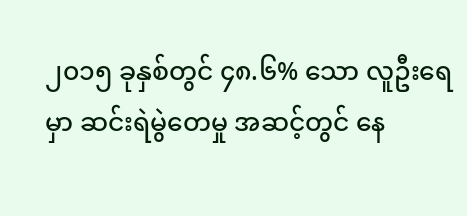၂၀၁၅ ခုနှစ်တွင် ၄၈.၆% သော လူဦးရေမှာ ဆင်းရဲမွဲတေမှု အဆင့်တွင် နေ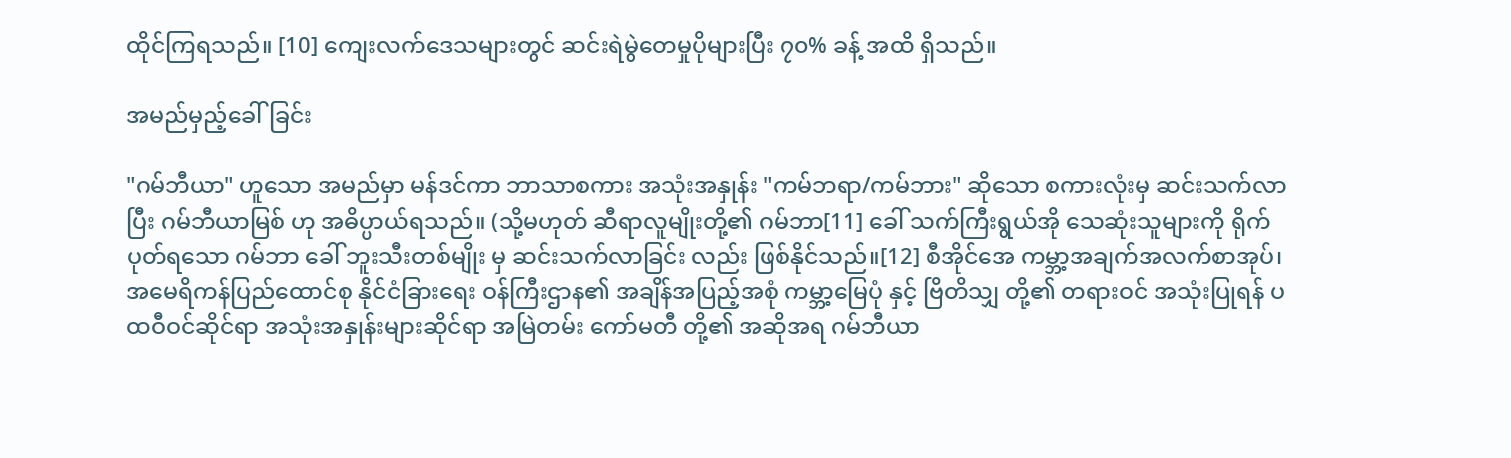ထိုင်ကြရသည်။ [10] ကျေးလက်ဒေသများတွင် ဆင်းရဲမွဲတေမှုပိုများပြီး ၇၀% ခန့် အထိ ရှိသည်။

အမည်မှည့်ခေါ်ခြင်း

"ဂမ်ဘီယာ" ဟူသော အမည်မှာ မန်ဒင်ကာ ဘာသာစကား အသုံးအနှုန်း "ကမ်ဘရာ/ကမ်ဘား" ဆိုသော စကားလုံးမှ ဆင်းသက်လာပြီး ဂမ်ဘီယာမြစ် ဟု အဓိပ္ပာယ်ရသည်။ (သို့မဟုတ် ဆီရာလူမျိုးတို့၏ ဂမ်ဘာ[11] ခေါ် သက်ကြီးရွယ်အို သေဆုံးသူများကို ရိုက်ပုတ်ရသော ဂမ်ဘာ ခေါ် ဘူးသီးတစ်မျိုး မှ ဆင်းသက်လာခြင်း လည်း ဖြစ်နိုင်သည်။[12] စီအိုင်အေ ကမ္ဘာ့အချက်အလက်စာအုပ်၊ အမေရိကန်ပြည်ထောင်စု နိုင်ငံခြားရေး ဝန်ကြီးဌာန၏ အချိန်အပြည့်အစုံ ကမ္ဘာ့မြေပုံ နှင့် ဗြိတိသျှ တို့၏ တရားဝင် အသုံးပြုရန် ပထဝီဝင်ဆိုင်ရာ အသုံးအနှုန်းများဆိုင်ရာ အမြဲတမ်း ကော်မတီ တို့၏ အဆိုအရ ဂမ်ဘီယာ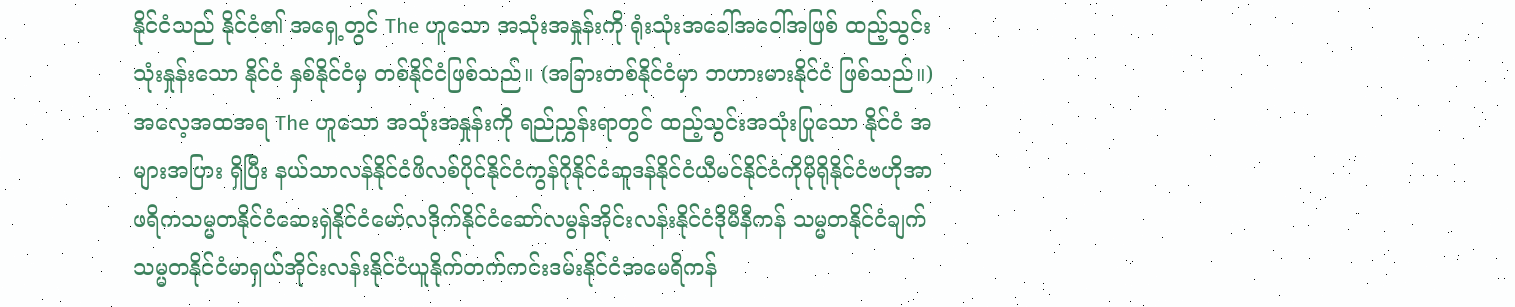နိုင်ငံသည် နိုင်ငံ၏ အရှေ့တွင် The ဟူသော အသုံးအနှုန်းကို ရုံးသုံးအခေါ်အဝေါ်အဖြစ် ထည့်သွင်းသုံးနှုန်းသော နိုင်ငံ နှစ်နိုင်ငံမှ တစ်နိုင်ငံဖြစ်သည်။ (အခြားတစ်နိုင်ငံမှာ ဘဟားမားနိုင်ငံ ဖြစ်သည်။) အလေ့အထအရ The ဟူသော အသုံးအနှုန်းကို ရည်ညွှန်းရာတွင် ထည့်သွင်းအသုံးပြုသော နိုင်ငံ အများအပြား ရှိပြီး နယ်သာလန်နိုင်ငံဖိလစ်ပိုင်နိုင်ငံကွန်ဂိုနိုင်ငံဆူဒန်နိုင်ငံယီမင်နိုင်ငံကိုမိုရိုနိုင်ငံဗဟိုအာဖရိကသမ္မတနိုင်ငံဆေးရှဲနိုင်ငံမော်လဒိုက်နိုင်ငံဆော်လမွန်အိုင်းလန်းနိုင်ငံဒိုမီနီကန် သမ္မတနိုင်ငံချက်သမ္မတနိုင်ငံမာရှယ်အိုင်းလန်းနိုင်ငံယူနိုက်တက်ကင်းဒမ်းနိုင်ငံအမေရိကန်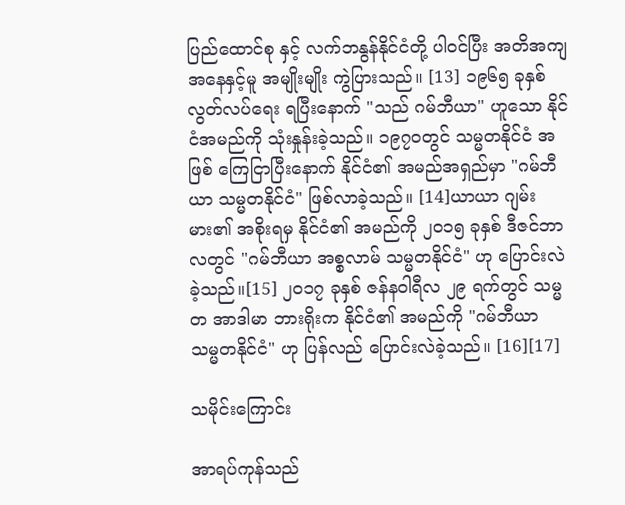ပြည်ထောင်စု နှင့် လက်ဘနွန်နိုင်ငံတို့ ပါဝင်ပြီး အတိအကျအနေနှင့်မူ အမျိုးမျိုး ကွဲပြားသည်။ [13] ၁၉၆၅ ခုနှစ် လွတ်လပ်ရေး ရပြီးနောက် "သည် ဂမ်ဘီယာ" ဟူသော နိုင်ငံအမည်ကို သုံးနှုန်းခဲ့သည်။ ၁၉၇၀တွင် သမ္မတနိုင်ငံ အဖြစ် ကြေငြာပြီးနောက် နိုင်ငံ၏ အမည်အရှည်မှာ "ဂမ်ဘီယာ သမ္မတနိုင်ငံ" ဖြစ်လာခဲ့သည်။ [14]ယာယာ ဂျမ်းမား၏ အစိုးရမှ နိုင်ငံ၏ အမည်ကို ၂၀၁၅ ခုနှစ် ဒီဇင်ဘာလတွင် "ဂမ်ဘီယာ အစ္စလာမ် သမ္မတနိုင်ငံ" ဟု ပြောင်းလဲခဲ့သည်။[15] ၂၀၁၇ ခုနှစ် ဇန်နဝါရီလ ၂၉ ရက်တွင် သမ္မတ အာဒါမာ ဘားရိုးက နိုင်ငံ၏ အမည်ကို "ဂမ်ဘီယာ သမ္မတနိုင်ငံ" ဟု ပြန်လည် ပြောင်းလဲခဲ့သည်။ [16][17]

သမိုင်းကြောင်း

အာရပ်ကုန်သည်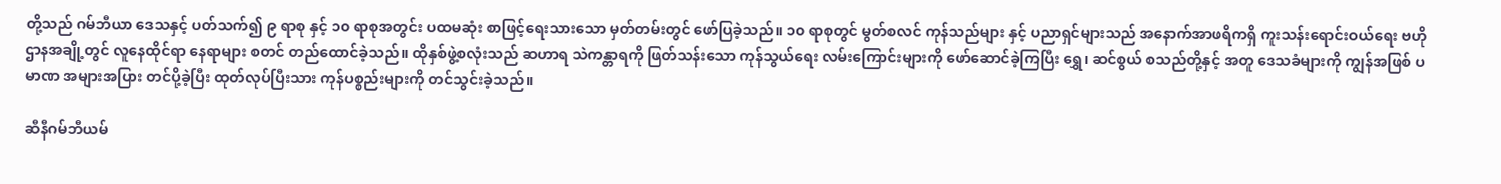တို့သည် ဂမ်ဘီယာ ဒေသနှင့် ပတ်သက်၍ ၉ ရာစု နှင့် ၁၀ ရာစုအတွင်း ပထမဆုံး စာဖြင့်ရေးသားသော မှတ်တမ်းတွင် ဖော်ပြခဲ့သည်။ ၁၀ ရာစုတွင် မွတ်စလင် ကုန်သည်များ နှင့် ပညာရှင်များသည် အနောက်အာဖရိကရှိ ကူးသန်းရောင်းဝယ်ရေး ဗဟိုဌာနအချို့တွင် လူနေထိုင်ရာ နေရာများ စတင် တည်ထောင်ခဲ့သည်။ ထိုနှစ်ဖွဲ့စလုံးသည် ဆဟာရ သဲကန္တာရကို ဖြတ်သန်းသော ကုန်သွယ်ရေး လမ်းကြောင်းများကို ဖော်ဆောင်ခဲ့ကြပြီး ရွှေ၊ ဆင်စွယ် စသည်တို့နှင့် အတူ ဒေသခံများကို ကျွန်အဖြစ် ပမာဏ အများအပြား တင်ပို့ခဲ့ပြီး ထုတ်လုပ်ပြီးသား ကုန်ပစ္စည်းများကို တင်သွင်းခဲ့သည်။

ဆီနီဂမ်ဘီယမ်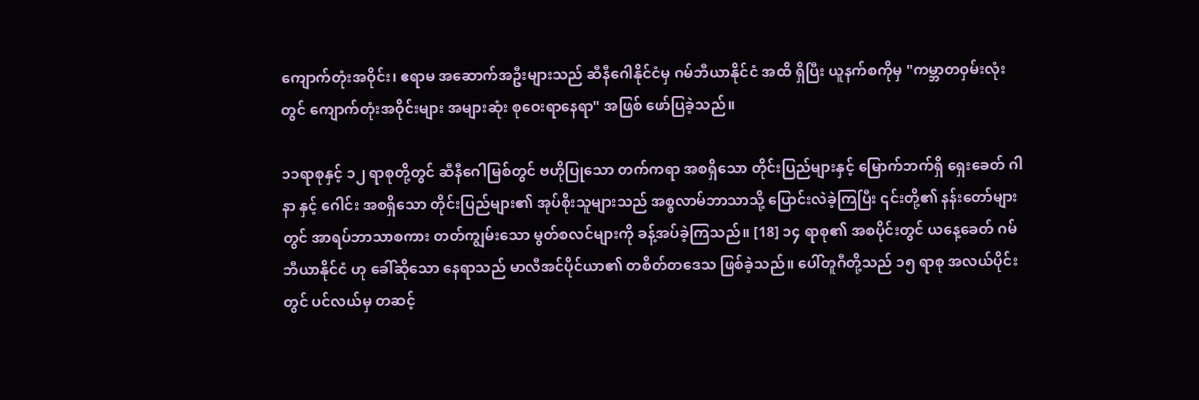ကျောက်တုံးအဝိုင်း၊ ဧရာမ အဆောက်အဦးများသည် ဆီနီဂေါနိုင်ငံမှ ဂမ်ဘီယာနိုင်ငံ အထိ ရှိပြီး ယူနက်စကိုမှ "ကမ္ဘာတဝှမ်းလုံးတွင် ကျောက်တုံးအဝိုင်းများ အများဆုံး စုဝေးရာနေရာ" အဖြစ် ဖော်ပြခဲ့သည်။

၁၁ရာစုနှင့် ၁၂ ရာစုတို့တွင် ဆီနီဂေါမြစ်တွင် ဗဟိုပြုသော တက်ကရာ အစရှိသော တိုင်းပြည်များနှင့် မြောက်ဘက်ရှိ ရှေးခေတ် ဂါနာ နှင့် ဂေါင်း အစရှိသော တိုင်းပြည်များ၏ အုပ်စိုးသူများသည် အစ္စလာမ်ဘာသာသို့ ပြောင်းလဲခဲ့ကြပြီး ၎င်းတို့၏ နန်းတော်များတွင် အာရပ်ဘာသာစကား တတ်ကျွမ်းသော မွတ်စလင်များကို ခန့်အပ်ခဲ့ကြသည်။ [18] ၁၄ ရာစု၏ အစပိုင်းတွင် ယနေ့ခေတ် ဂမ်ဘီယာနိုင်ငံ ဟု ခေါ်ဆိုသော နေရာသည် မာလီအင်ပိုင်ယာ၏ တစိတ်တဒေသ ဖြစ်ခဲ့သည်။ ပေါ်တူဂီတို့သည် ၁၅ ရာစု အလယ်ပိုင်းတွင် ပင်လယ်မှ တဆင့်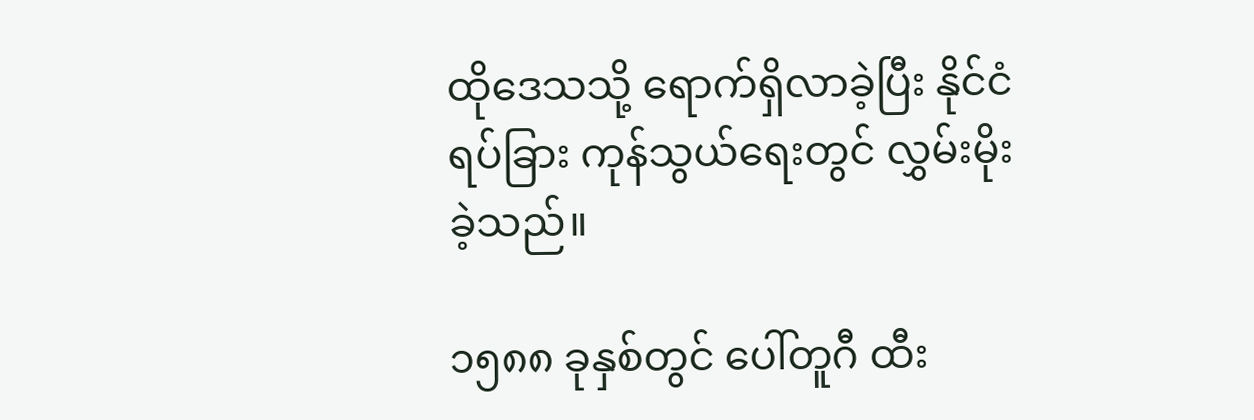ထိုဒေသသို့ ရောက်ရှိလာခဲ့ပြီး နိုင်ငံရပ်ခြား ကုန်သွယ်ရေးတွင် လွှမ်းမိုးခဲ့သည်။

၁၅၈၈ ခုနှစ်တွင် ပေါ်တူဂီ ထီး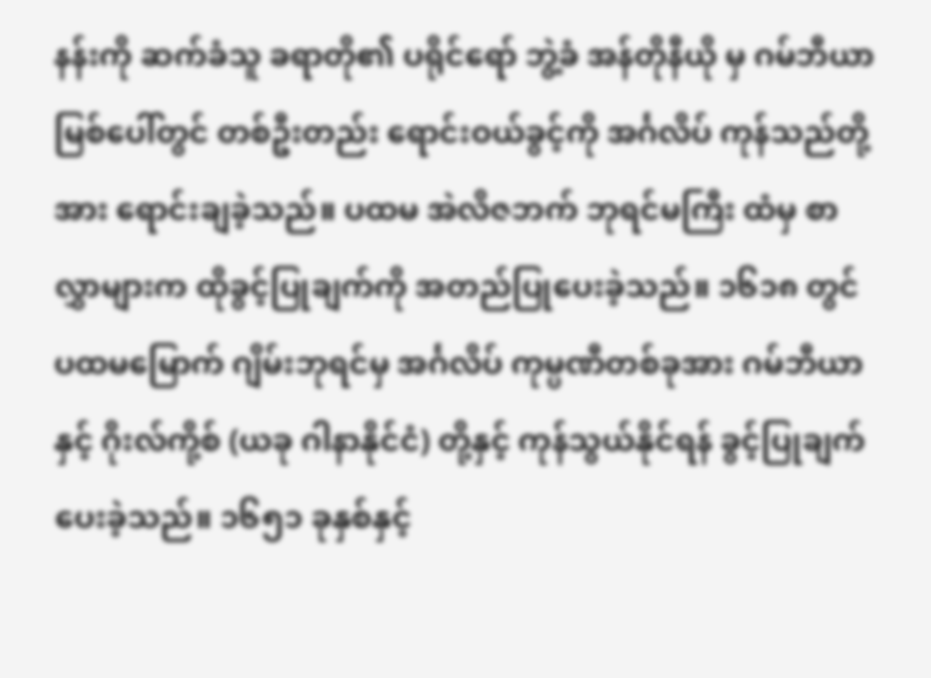နန်းကို ဆက်ခံသူ ခရာတို၏ ပရိုင်ရော် ဘွဲ့ခံ အန်တိုနီယို မှ ဂမ်ဘီယာမြစ်ပေါ်တွင် တစ်ဦးတည်း ရောင်းဝယ်ခွင့်ကို အင်္ဂလိပ် ကုန်သည်တို့အား ရောင်းချခဲ့သည်။ ပထမ အဲလိဇဘက် ဘုရင်မကြီး ထံမှ စာလွှာများက ထိုခွင့်ပြုချက်ကို အတည်ပြုပေးခဲ့သည်။ ၁၆၁၈ တွင် ပထမမြောက် ဂျိမ်းဘုရင်မှ အင်္ဂလိပ် ကုမ္ပဏီတစ်ခုအား ဂမ်ဘီယာနှင့် ဂိုးလ်ကို့စ် (ယခု ဂါနာနိုင်ငံ) တို့နှင့် ကုန်သွယ်နိုင်ရန် ခွင့်ပြုချက် ပေးခဲ့သည်။ ၁၆၅၁ ခုနှစ်နှင့်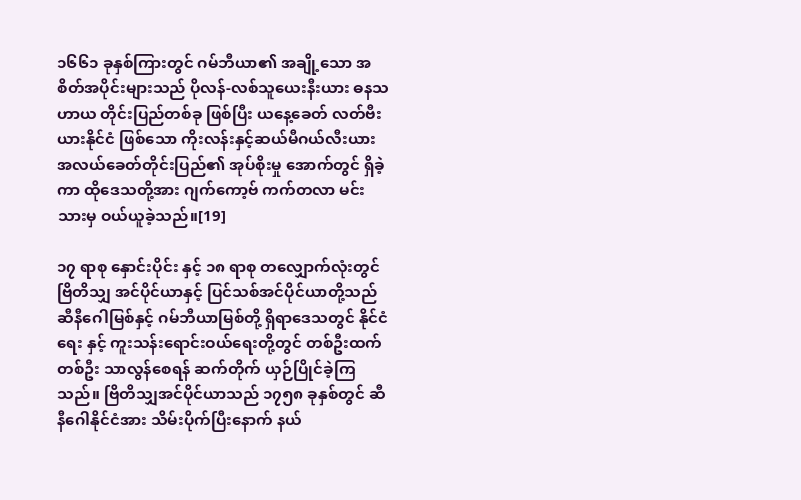၁၆၆၁ ခုနှစ်ကြားတွင် ဂမ်ဘီယာ၏ အချို့သော အစိတ်အပိုင်းများသည် ပိုလန်-လစ်သူယေးနီးယား ဓနသဟာယ တိုင်းပြည်တစ်ခု ဖြစ်ပြီး ယနေ့ခေတ် လတ်ဗီးယားနိုင်ငံ ဖြစ်သော ကိုးလန်းနှင့်ဆယ်မီဂယ်လီးယား အလယ်ခေတ်တိုင်းပြည်၏ အုပ်စိုးမှု အောက်တွင် ရှိခဲ့ကာ ထိုဒေသတို့အား ဂျက်ကော့ဗ် ကက်တလာ မင်းသားမှ ဝယ်ယူခဲ့သည်။[19]

၁၇ ရာစု နှောင်းပိုင်း နှင့် ၁၈ ရာစု တလျှောက်လုံးတွင် ဗြိတိသျှ အင်ပိုင်ယာနှင့် ပြင်သစ်အင်ပိုင်ယာတို့သည် ဆီနီဂေါမြစ်နှင့် ဂမ်ဘီယာမြစ်တို့ ရှိရာဒေသတွင် နိုင်ငံရေး နှင့် ကူးသန်းရောင်းဝယ်ရေးတို့တွင် တစ်ဦးထက် တစ်ဦး သာလွန်စေရန် ဆက်တိုက် ယှဉ်ပြိုင်ခဲ့ကြသည်။ ဗြိတိသျှအင်ပိုင်ယာသည် ၁၇၅၈ ခုနှစ်တွင် ဆီနီဂေါနိုင်ငံအား သိမ်းပိုက်ပြီးနောက် နယ်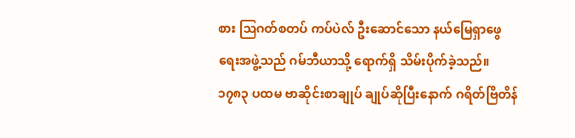စား ဩဂတ်စတပ် ကပ်ပဲလ် ဦးဆောင်သော နယ်မြေရှာဖွေရေးအဖွဲ့သည် ဂမ်ဘီယာသို့ ရောက်ရှိ သိမ်းပိုက်ခဲ့သည်။ ၁၇၈၃ ပထမ ဗာဆိုင်းစာချုပ် ချုပ်ဆိုပြီးနောက် ဂရိတ်ဗြိတိန်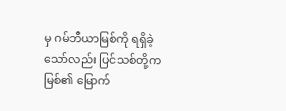မှ ဂမ်ဘီယာမြစ်ကို ရရှိခဲ့သော်လည်း ပြင်သစ်တို့က မြစ်၏ မြောက်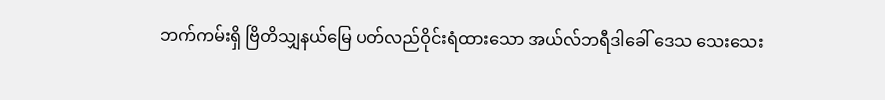ဘက်ကမ်းရှိ ဗြိတိသျှနယ်မြေ ပတ်လည်ဝိုင်းရံထားသော အယ်လ်ဘရီဒါခေါ် ဒေသ သေးသေး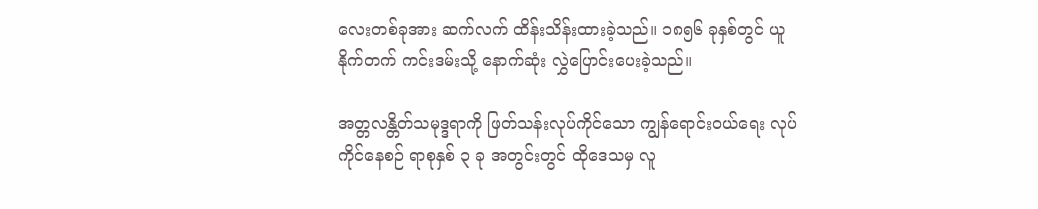လေးတစ်ခုအား ဆက်လက် ထိန်းသိန်းထားခဲ့သည်။ ၁၈၅၆ ခုနှစ်တွင် ယူနိုက်တက် ကင်းဒမ်းသို့ နောက်ဆုံး လွှဲပြောင်းပေးခဲ့သည်။

အတ္တလန္တိတ်သမုဒ္ဒရာကို ဖြတ်သန်းလုပ်ကိုင်သော ကျွန်ရောင်းဝယ်ရေး လုပ်ကိုင်နေစဉ် ရာစုနှစ် ၃ ခု အတွင်းတွင် ထိုဒေသမှ လူ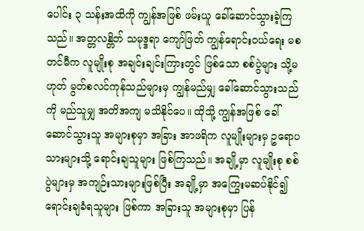ပေါင်း ၃ သန်းအထိကို ကျွန်အဖြစ် ဖမ်းယူ ခေါ်ဆောင်သွားခဲ့ကြသည်။ အတ္တလန္တိတ် သမုဒ္ဒရာ ကျော်ဖြတ် ကျွန်ရောင်းဝယ်ရေး မစတင်မီက လူမျိုးစု အချင်းချင်းကြားတွင် ဖြစ်သော စစ်ပွဲများ သို့မဟုတ် မွတ်စလင်ကုန်သည်များမှ ကျွန်မည်မျှ ခေါ်ဆောင်သွားသည်ကို မည်သူမျှ အတိအကျ မသိနိုင်ပေ။ ထိုသို့ ကျွန်အဖြစ် ခေါ်ဆောင်သွားသူ အများစုမှာ အခြား အာဖရိက လူမျိုးများမှ ဥရောပသားများသို့ ရောင်းချသူများ ဖြစ်ကြသည်။ အချို့မှာ လူမျိုးစု စစ်ပွဲများမှ အကျဉ်းသားများဖြစ်ပြီး အချို့မှာ အကြွေးမဆပ်နိုင်၍ ရောင်းချခံရသူများ ဖြစ်ကာ အခြားသူ အများစုမှာ ပြန်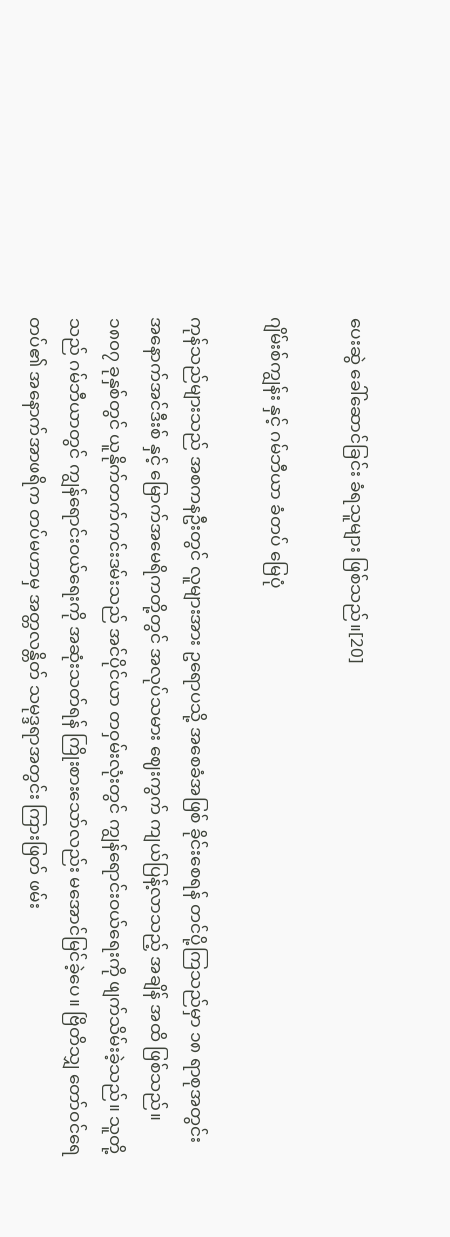ပေးဆွဲ ခေါ်ဆောင်ခြင်း ခံရသူများ ဖြစ်သည်။[20]

ဂျိမ်းစ်ကျွန်း နှင့် ဂမ်ဘီယာ ခံတပ် မြေပုံ

ကုန်သည်များသည် အစကနဦးတွင် လူများအား ဥရောပသို့ အစေခံအဖြစ် ခိုင်းစေရန် တင်ပို့ကြသည်မှာ ၁၈ ရာစုအတွင်း အနောက်အင်ဒီးစ် နှင့် မြောက်အမေရိကတို့တွင် အလုပ်သမား ဈေးကွက် ကျယ်ပြန့်လာသည့် အချိန် အထိ ဖြစ်သည်။ ၁၈၀၇ ခုနှစ်တွင် ယူနိုက်တက်ကင်းဒမ်းသည် အင်ပိုင်ယာ တဝှမ်းလုံးတွင် ကျွန်ရောင်းဝယ်ရေးကို ဖျက်သိမ်းခဲ့သည်။ သူတို့သည် ဂမ်ဘီယာတွင် ကျွန်ရောင်းဝယ်ရေးကို အဆုံးသတ်ရန် ကြိုးစားသော်လည်း မအောင်မြင်ခဲ့ပေ။ ဗြိတိသျှ တော်ဝင်ရေတပ်၏ အနောက်အာဖရိက တပ်မဟာမှ အတ္တလန္တိတ် သမုဒ္ဒရာအတွင်း ကြားဖြတ် ဖမ်း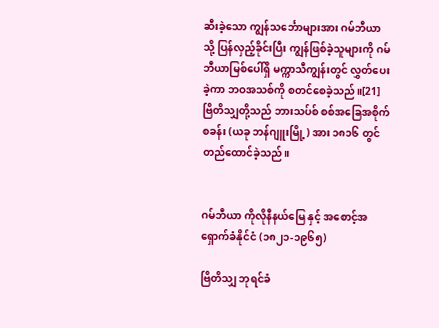ဆီးခဲ့သော ကျွန်သင်္ဘောများအား ဂမ်ဘီယာသို့ ပြန်လှည့်ခိုင်းပြီး ကျွန်ဖြစ်ခဲ့သူများကို ဂမ်ဘီယာမြစ်ပေါ်ရှိ မက္ကာသီကျွန်းတွင် လွှတ်ပေးခဲ့ကာ ဘဝအသစ်ကို စတင်စေခဲ့သည်။[21] ဗြိတိသျှတို့သည် ဘားသပ်စ် စစ်အခြေအစိုက်စခန်း (ယခု ဘန်ဂျူးမြို့) အား ၁၈၁၆ တွင် တည်ထောင်ခဲ့သည်။


ဂမ်ဘီယာ ကိုလိုနီနယ်မြေ နှင့် အစောင့်အရှောက်ခံနိုင်ငံ (၁၈၂၁-၁၉၆၅)

ဗြိတိသျှ ဘုရင်ခံ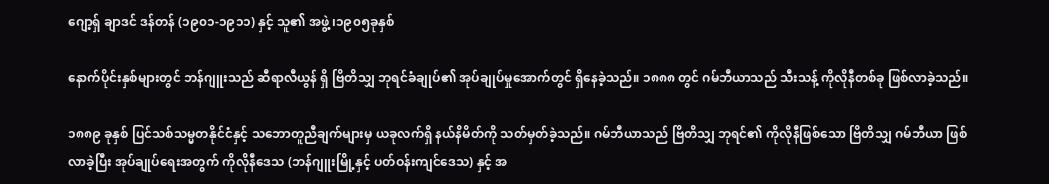ဂျော့ရှ် ချာဒင် ဒန်တန် (၁၉၀၁-၁၉၁၁) နှင့် သူ၏ အဖွဲ့ ၊၁၉၀၅ခုနှစ်

နောက်ပိုင်းနှစ်များတွင် ဘန်ဂျူးသည် ဆီရာလီယွန် ရှိ ဗြိတိသျှ ဘုရင်ခံချုပ်၏ အုပ်ချုပ်မှုအောက်တွင် ရှိနေခဲ့သည်။ ၁၈၈၈ တွင် ဂမ်ဘီယာသည် သီးသန့် ကိုလိုနီတစ်ခု ဖြစ်လာခဲ့သည်။

၁၈၈၉ ခုနှစ် ပြင်သစ်သမ္မတနိုင်ငံနှင့် သဘောတူညီချက်များမှ ယခုလက်ရှိ နယ်နိမိတ်ကို သတ်မှတ်ခဲ့သည်။ ဂမ်ဘီယာသည် ဗြိတိသျှ ဘုရင်၏ ကိုလိုနီဖြစ်သော ဗြိတိသျှ ဂမ်ဘီယာ ဖြစ်လာခဲ့ပြီး အုပ်ချုပ်ရေးအတွက် ကိုလိုနီဒေသ (ဘန်ဂျူးမြို့နှင့် ပတ်ဝန်းကျင်ဒေသ) နှင့် အ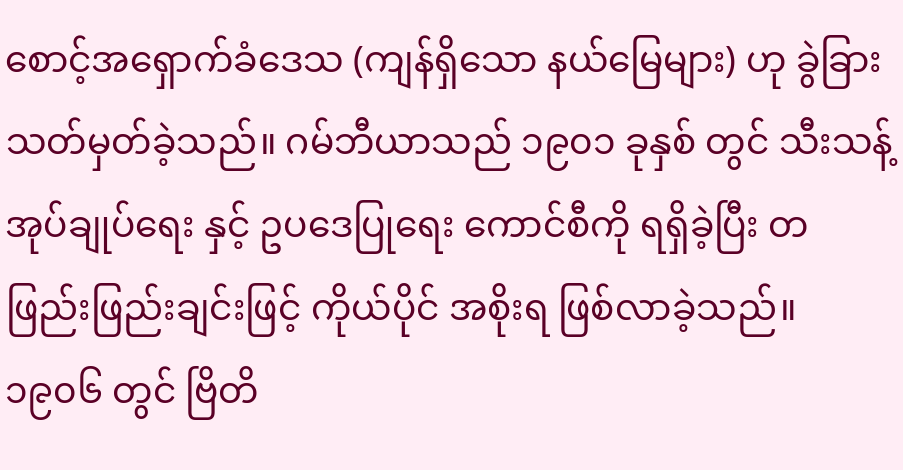စောင့်အရှောက်ခံဒေသ (ကျန်ရှိသော နယ်မြေများ) ဟု ခွဲခြား သတ်မှတ်ခဲ့သည်။ ဂမ်ဘီယာသည် ၁၉၀၁ ခုနှစ် တွင် သီးသန့် အုပ်ချုပ်ရေး နှင့် ဥပဒေပြုရေး ကောင်စီကို ရရှိခဲ့ပြီး တဖြည်းဖြည်းချင်းဖြင့် ကိုယ်ပိုင် အစိုးရ ဖြစ်လာခဲ့သည်။ ၁၉၀၆ တွင် ဗြိတိ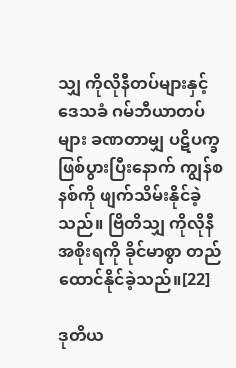သျှ ကိုလိုနီတပ်များနှင့် ဒေသခံ ဂမ်ဘီယာတပ်များ ခဏတာမျှ ပဋိပက္ခဖြစ်ပွားပြီးနောက် ကျွန်စနစ်ကို ဖျက်သိမ်းနိုင်ခဲ့သည်။ ဗြိတိသျှ ကိုလိုနီ အစိုးရကို ခိုင်မာစွာ တည်ထောင်နိုင်ခဲ့သည်။[22]

ဒုတိယ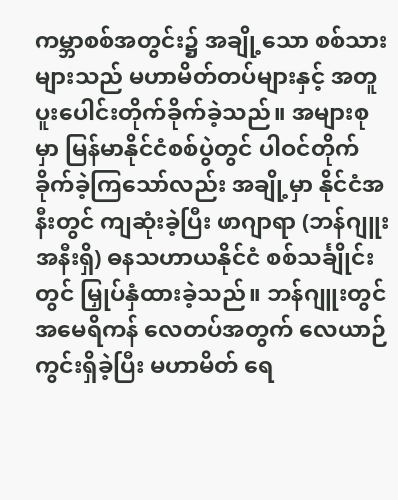ကမ္ဘာစစ်အတွင်း၌ အချို့သော စစ်သားများသည် မဟာမိတ်တပ်များနှင့် အတူ ပူးပေါင်းတိုက်ခိုက်ခဲ့သည်။ အများစုမှာ မြန်မာနိုင်ငံစစ်ပွဲတွင် ပါဝင်တိုက်ခိုက်ခဲ့ကြသော်လည်း အချို့မှာ နိုင်ငံအနီးတွင် ကျဆုံးခဲ့ပြီး ဖာဂျာရာ (ဘန်ဂျူးအနီးရှိ) ဓနသဟာယနိုင်ငံ စစ်သင်္ချိုင်းတွင် မြှုပ်နှံထားခဲ့သည်။ ဘန်ဂျူးတွင် အမေရိကန် လေတပ်အတွက် လေယာဉ်ကွင်းရှိခဲ့ပြီး မဟာမိတ် ရေ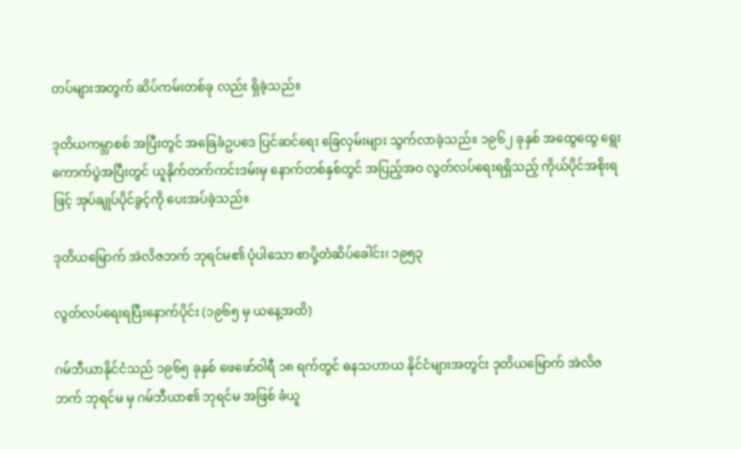တပ်များအတွက် ဆိပ်ကမ်းတစ်ခု လည်း ရှိခဲ့သည်။

ဒုတိယကမ္ဘာစစ် အပြီးတွင် အခြေခံဥပဒေ ပြင်ဆင်ရေး ခြေလှမ်းများ သွက်လာခဲ့သည်။ ၁၉၆၂ ခုနှစ် အထွေထွေ ရွေးကောက်ပွဲအပြီးတွင် ယူနိုက်တက်ကင်းဒမ်းမှ နောက်တစ်နှစ်တွင် အပြည့်အဝ လွတ်လပ်ရေးရရှိသည့် ကိုယ်ပိုင်အစိုးရဖြင့် အုပ်ချုပ်ပိုင်ခွင့်ကို ပေးအပ်ခဲ့သည်။

ဒုတိယမြောက် အဲလိဇဘက် ဘုရင်မ၏ ပုံပါသော စာပို့တံဆိပ်ခေါင်း၊ ၁၉၅၃

လွတ်လပ်ရေးရပြီးနောက်ပိုင်း (၁၉၆၅ မှ ယနေ့အထိ)

ဂမ်ဘီယာနိုင်ငံသည် ၁၉၆၅ ခုနှစ် ဖေဖော်ဝါရီ ၁၈ ရက်တွင် ဓနသဟာယ နိုင်ငံများအတွင်း ဒုတိယမြောက် အဲလိဇဘက် ဘုရင်မ မှ ဂမ်ဘီယာ၏ ဘုရင်မ အဖြစ် ခံယူ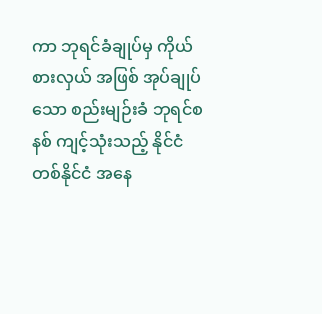ကာ ဘုရင်ခံချုပ်မှ ကိုယ်စားလှယ် အဖြစ် အုပ်ချုပ်သော စည်းမျဉ်းခံ ဘုရင်စနစ် ကျင့်သုံးသည့် နိုင်ငံ တစ်နိုင်ငံ အနေ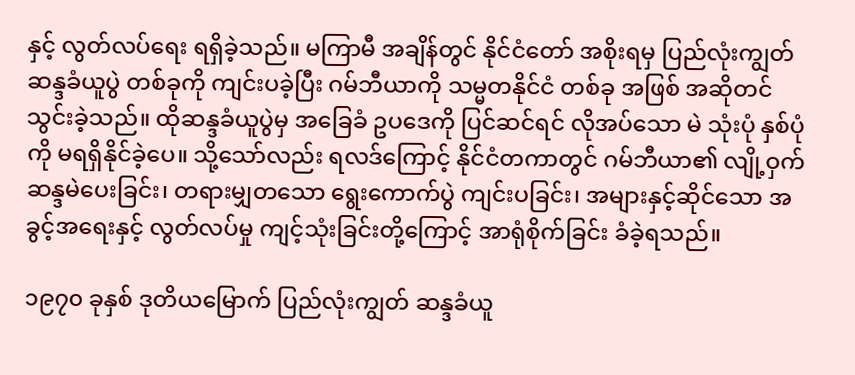နှင့် လွတ်လပ်ရေး ရရှိခဲ့သည်။ မကြာမီ အချိန်တွင် နိုင်ငံတော် အစိုးရမှ ပြည်လုံးကျွတ် ဆန္ဒခံယူပွဲ တစ်ခုကို ကျင်းပခဲ့ပြီး ဂမ်ဘီယာကို သမ္မတနိုင်ငံ တစ်ခု အဖြစ် အဆိုတင်သွင်းခဲ့သည်။ ထိုဆန္ဒခံယူပွဲမှ အခြေခံ ဥပဒေကို ပြင်ဆင်ရင် လိုအပ်သော မဲ သုံးပုံ နှစ်ပုံကို မရရှိနိုင်ခဲ့ပေ။ သို့သော်လည်း ရလဒ်ကြောင့် နိုင်ငံတကာတွင် ဂမ်ဘီယာ၏ လျို့ဝှက်ဆန္ဒမဲပေးခြင်း၊ တရားမျှတသော ရွေးကောက်ပွဲ ကျင်းပခြင်း၊ အများနှင့်ဆိုင်သော အခွင့်အရေးနှင့် လွတ်လပ်မှု ကျင့်သုံးခြင်းတို့ကြောင့် အာရုံစိုက်ခြင်း ခံခဲ့ရသည်။

၁၉၇၀ ခုနှစ် ဒုတိယမြောက် ပြည်လုံးကျွတ် ဆန္ဒခံယူ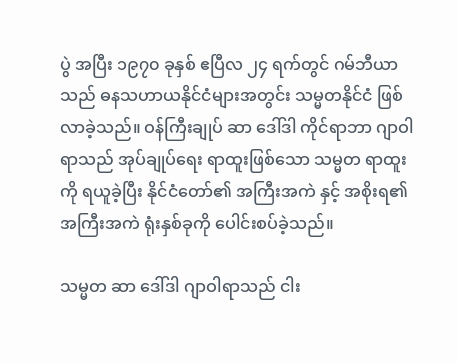ပွဲ အပြီး ၁၉၇၀ ခုနှစ် ဧပြီလ ၂၄ ရက်တွင် ဂမ်ဘီယာသည် ဓနသဟာယနိုင်ငံများအတွင်း သမ္မတနိုင်ငံ ဖြစ်လာခဲ့သည်။ ဝန်ကြီးချုပ် ဆာ ဒေါ်ဒါ ကိုင်ရာဘာ ဂျာဝါရာသည် အုပ်ချုပ်ရေး ရာထူးဖြစ်သော သမ္မတ ရာထူးကို ရယူခဲ့ပြီး နိုင်ငံတော်၏ အကြီးအကဲ နှင့် အစိုးရ၏ အကြီးအကဲ ရုံးနှစ်ခုကို ပေါင်းစပ်ခဲ့သည်။

သမ္မတ ဆာ ဒေါ်ဒါ ဂျာဝါရာသည် ငါး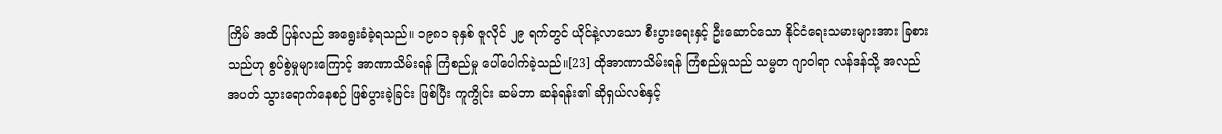ကြိမ် အထိ ပြန်လည် အရွေးခံခဲ့ရသည်။ ၁၉၈၁ ခုနှစ် ဇူလိုင် ၂၉ ရက်တွင် ယိုင်နဲ့လာသော စီးပွားရေးနှင့် ဦးဆောင်သော နိုင်ငံရေးသမားများအား ခြစားသည်ဟု စွပ်စွဲမှုများကြောင့် အာဏာသိမ်းရန် ကြံစည်မှု ပေါ်ပေါက်ခဲ့သည်။[23] ထိုအာဏာသိမ်းရန် ကြံစည်မှုသည် သမ္မတ ဂျာဝါရာ လန်ဒန်သို့ အလည်အပတ် သွားရောက်နေစဉ် ဖြစ်ပွားခဲ့ခြင်း ဖြစ်ပြီး ကူကွိုင်း ဆမ်ဘာ ဆန်ရန်း၏ ဆိုရှယ်လစ်နှင့်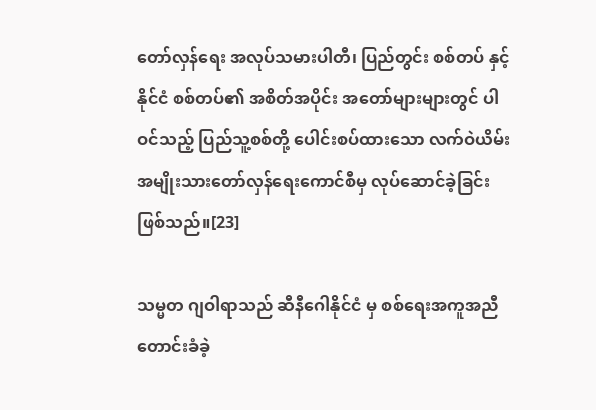တော်လှန်ရေး အလုပ်သမားပါတီ၊ ပြည်တွင်း စစ်တပ် နှင့် နိုင်ငံ စစ်တပ်၏ အစိတ်အပိုင်း အတော်များများတွင် ပါဝင်သည့် ပြည်သူ့စစ်တို့ ပေါင်းစပ်ထားသော လက်ဝဲယိမ်း အမျိုးသားတော်လှန်ရေးကောင်စီမှ လုပ်ဆောင်ခဲ့ခြင်း ဖြစ်သည်။[23]

သမ္မတ ဂျဝါရာသည် ဆီနီဂေါနိုင်ငံ မှ စစ်ရေးအကူအညီ တောင်းခံခဲ့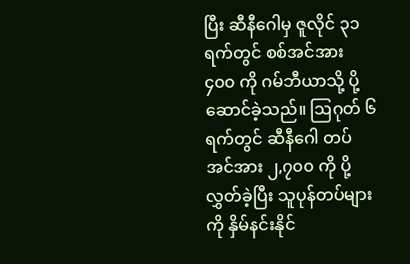ပြီး ဆီနီဂေါမှ ဇူလိုင် ၃၁ ရက်တွင် စစ်အင်အား ၄၀၀ ကို ဂမ်ဘီယာသို့ ပို့ဆောင်ခဲ့သည်။ ဩဂုတ် ၆ ရက်တွင် ဆီနီဂေါ တပ်အင်အား ၂,၇၀၀ ကို ပို့လွှတ်ခဲ့ပြီး သူပုန်တပ်များကို နှိမ်နင်းနိုင်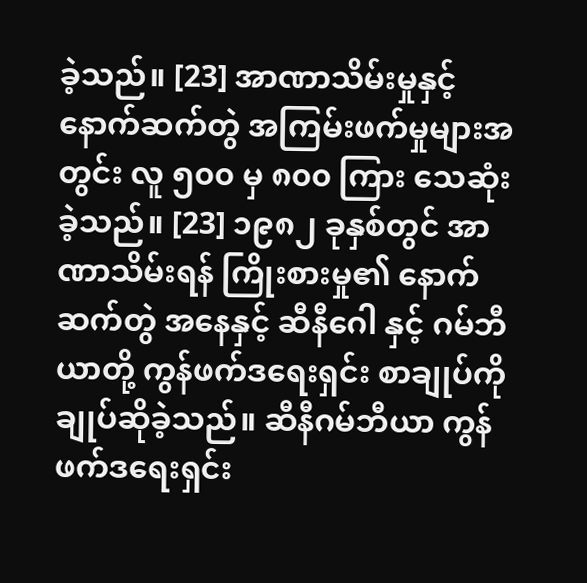ခဲ့သည်။ [23] အာဏာသိမ်းမှုနှင့် နောက်ဆက်တွဲ အကြမ်းဖက်မှုများအတွင်း လူ ၅၀၀ မှ ၈၀၀ ကြား သေဆုံးခဲ့သည်။ [23] ၁၉၈၂ ခုနှစ်တွင် အာဏာသိမ်းရန် ကြိုးစားမှု၏ နောက်ဆက်တွဲ အနေနှင့် ဆီနီဂေါ နှင့် ဂမ်ဘီယာတို့ ကွန်ဖက်ဒရေးရှင်း စာချုပ်ကို ချုပ်ဆိုခဲ့သည်။ ဆီနီဂမ်ဘီယာ ကွန်ဖက်ဒရေးရှင်း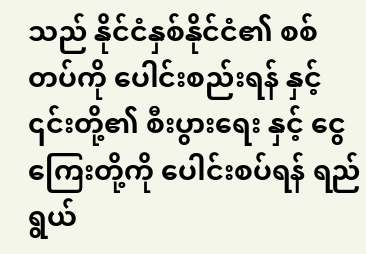သည် နိုင်ငံနှစ်နိုင်ငံ၏ စစ်တပ်ကို ပေါင်းစည်းရန် နှင့် ၎င်းတို့၏ စီးပွားရေး နှင့် ငွေကြေးတို့ကို ပေါင်းစပ်ရန် ရည်ရွယ်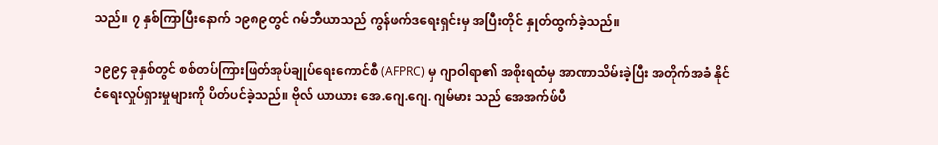သည်။ ၇ နှစ်ကြာပြီးနောက် ၁၉၈၉တွင် ဂမ်ဘီယာသည် ကွန်ဖက်ဒရေးရှင်းမှ အပြီးတိုင် နှုတ်ထွက်ခဲ့သည်။

၁၉၉၄ ခုနှစ်တွင် စစ်တပ်ကြားဖြတ်အုပ်ချုပ်ရေးကောင်စီ (AFPRC) မှ ဂျာဝါရာ၏ အစိုးရထံမှ အာဏာသိမ်းခဲ့ပြီး အတိုက်အခံ နိုင်ငံရေးလှုပ်ရှားမှုများကို ပိတ်ပင်ခဲ့သည်။ ဗိုလ် ယာယား အေ.ဂျေ.ဂျေ. ဂျမ်မား သည် အေအက်ဖ်ပီ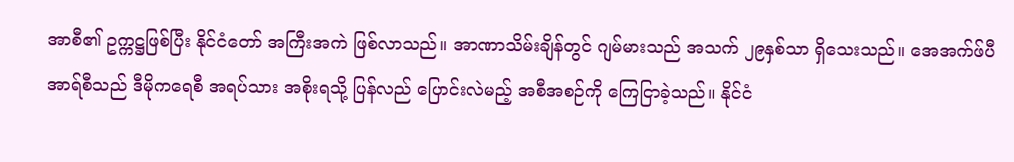အာစီ၏ ဥက္ကဋ္ဌဖြစ်ပြီး နိုင်ငံတော် အကြီးအကဲ ဖြစ်လာသည်။ အာဏာသိမ်းချိန်တွင် ဂျမ်မားသည် အသက် ၂၉နှစ်သာ ရှိသေးသည်။ အေအက်ဖ်ပီအာရ်စီသည် ဒီမိုကရေစီ အရပ်သား အစိုးရသို့ ပြန်လည် ပြောင်းလဲမည့် အစီအစဉ်ကို ကြေငြာခဲ့သည်။ နိုင်ငံ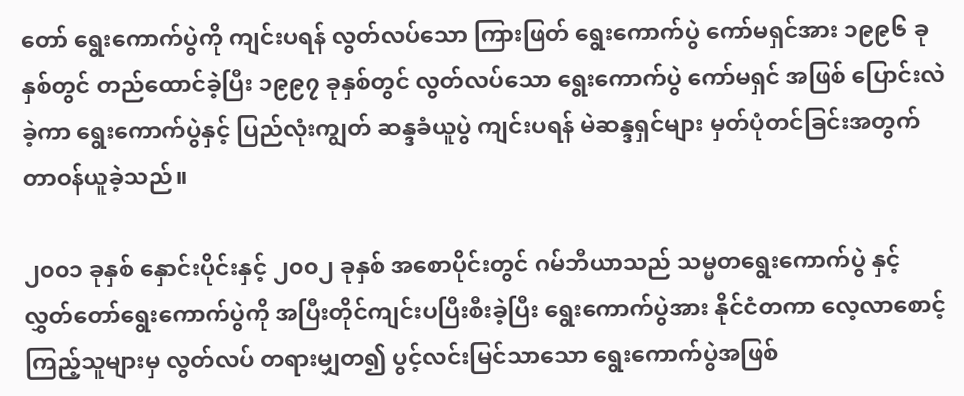တော် ရွေးကောက်ပွဲကို ကျင်းပရန် လွတ်လပ်သော ကြားဖြတ် ရွေးကောက်ပွဲ ကော်မရှင်အား ၁၉၉၆ ခုနှစ်တွင် တည်ထောင်ခဲ့ပြီး ၁၉၉၇ ခုနှစ်တွင် လွတ်လပ်သော ရွေးကောက်ပွဲ ကော်မရှင် အဖြစ် ပြောင်းလဲခဲ့ကာ ရွေးကောက်ပွဲနှင့် ပြည်လုံးကျွတ် ဆန္ဒခံယူပွဲ ကျင်းပရန် မဲဆန္ဒရှင်များ မှတ်ပုံတင်ခြင်းအတွက် တာဝန်ယူခဲ့သည်။

၂၀၀၁ ခုနှစ် နှောင်းပိုင်းနှင့် ၂၀၀၂ ခုနှစ် အစောပိုင်းတွင် ဂမ်ဘီယာသည် သမ္မတရွေးကောက်ပွဲ နှင့် လွှတ်တော်ရွေးကောက်ပွဲကို အပြီးတိုင်ကျင်းပပြီးစီးခဲ့ပြီး ရွေးကောက်ပွဲအား နိုင်ငံတကာ လေ့လာစောင့်ကြည့်သူများမှ လွတ်လပ် တရားမျှတ၍ ပွင့်လင်းမြင်သာသော ရွေးကောက်ပွဲအဖြစ်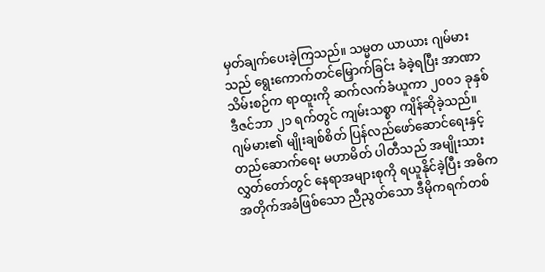မှတ်ချက်ပေးခဲ့ကြသည်။ သမ္မတ ယာယား ဂျမ်မားသည် ရွေးကောက်တင်မြှောက်ခြင်း ခံခဲ့ရပြီး အာဏာသိမ်းစဉ်က ရာထူးကို ဆက်လက်ခံယူကာ ၂၀၀၁ ခုနှစ် ဒီဇင်ဘာ ၂၁ ရက်တွင် ကျမ်းသစ္စာ ကျိန်ဆိုခဲ့သည်။ ဂျမ်မား၏ မျိုးချစ်စိတ် ပြန်လည်ဖော်ဆောင်ရေးနှင့် တည်ဆောက်ရေး မဟာမိတ် ပါတီသည် အမျိုးသားလွှတ်တော်တွင် နေရာအများစုကို ရယူနိုင်ခဲ့ပြီး အဓိက အတိုက်အခံဖြစ်သော ညီညွတ်သော ဒီမိုကရက်တစ်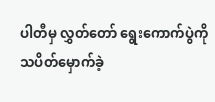ပါတီမှ လွှတ်တော် ရွေးကောက်ပွဲကို သပိတ်မှောက်ခဲ့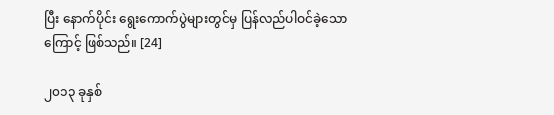ပြီး နောက်ပိုင်း ရွေးကောက်ပွဲများတွင်မှ ပြန်လည်ပါဝင်ခဲ့သောကြောင့် ဖြစ်သည်။ [24]

၂၀၁၃ ခုနှစ်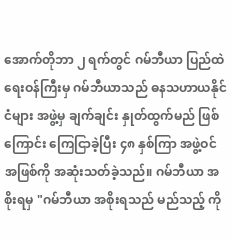အောက်တိုဘာ ၂ ရက်တွင် ဂမ်ဘီယာ ပြည်ထဲရေးဝန်ကြီးမှ ဂမ်ဘီယာသည် ဓနသဟာယနိုင်ငံများ အဖွဲ့မှ ချက်ချင်း နှုတ်ထွက်မည် ဖြစ်ကြောင်း ကြေငြာခဲ့ပြီး ၄၈ နှစ်ကြာ အဖွဲ့ဝင် အဖြစ်ကို အဆုံးသတ်ခဲ့သည်။ ဂမ်ဘီယာ အစိုးရမှ "ဂမ်ဘီယာ အစိုးရသည် မည်သည့် ကို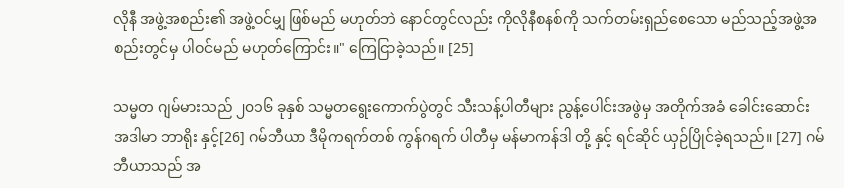လိုနီ အဖွဲ့အစည်း၏ အဖွဲ့ဝင်မျှ ဖြစ်မည် မဟုတ်ဘဲ နောင်တွင်လည်း ကိုလိုနီစနစ်ကို သက်တမ်းရှည်စေသော မည်သည့်အဖွဲ့အစည်းတွင်မှ ပါဝင်မည် မဟုတ်ကြောင်း။" ကြေငြာခဲ့သည်။ [25]

သမ္မတ ဂျမ်မားသည် ၂၀၁၆ ခုနှစ် သမ္မတရွေးကောက်ပွဲတွင် သီးသန့်ပါတီများ ညွန့်ပေါင်းအဖွဲမှ အတိုက်အခံ ခေါင်းဆောင်း အဒါမာ ဘာရိုး နှင့်[26] ဂမ်ဘီယာ ဒီမိုကရက်တစ် ကွန်ဂရက် ပါတီမှ မန်မာကန်ဒါ တို့ နှင့် ရင်ဆိုင် ယှဉ်ပြိုင်ခဲ့ရသည်။ [27] ဂမ်ဘီယာသည် အ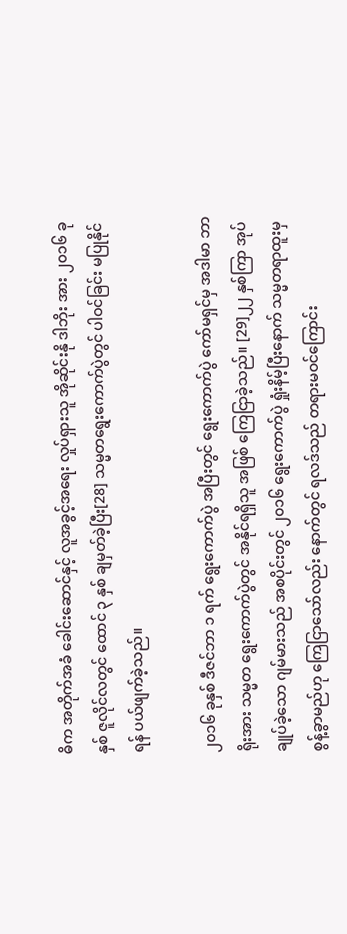ဓိက အတိုက်အခံ ခေါင်းဆောင်နှင့် လူအခွင့်အရေး လှုပ်ရှားသူ အိုဆိုင်းနို ဒါဘိုး အား ၂၀၁၆ ခုနှစ် ဇူလိုင်လတွင် ထောင် ၃ နှစ် ချမှတ်ခဲ့ပြီး[28] သမ္မတရွေးကောက်ပွဲတွင် ပါဝင်ခြင်း မပြုနိုင်ရန် ပယ်ဖျက်ခဲ့သည်။

၂၀၁၆ ခုနှစ် ဒီဇင်ဘာ ၁ ရက် ရွေးကောက်ပွဲ အပြီးတွင် ရွေးကောက်ပွဲ ကော်မရှင်မှ အဒါမာ ဘာရိုးအား သမ္မတ ရွေးကောက်ပွဲတွင် အနိုင်ရရှိသူ အဖြစ် ကြေငြာခဲ့သည်။ [29]၂၂ နှစ်ကြာ အုပ်ချုပ်ခဲ့သော ဂျမ်မားသည် အစပိုင်းတွင် ၂၀၁၆ ရွေးကောက်ပွဲ ရှုံးနိမ့်ပြီးနောက် သမ္မတရာထူးမှ စွန့်ခွာမည်ဟု ကြေငြာသော်လည်း နောက်တွင် ရလဒ်သည် တရားမဝင်ကြောင်း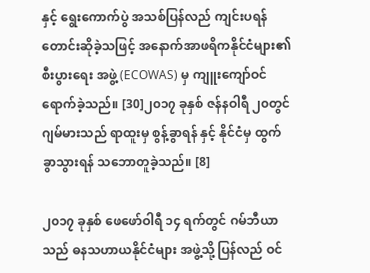နှင့် ရွေးကောက်ပွဲ အသစ်ပြန်လည် ကျင်းပရန် တောင်းဆိုခဲ့သဖြင့် အနောက်အာဖရိကနိုင်ငံများ၏ စီးပွားရေး အဖွဲ့ (ECOWAS) မှ ကျူးကျော်ဝင်ရောက်ခဲ့သည်။ [30]၂၀၁၇ ခုနှစ် ဇန်နဝါရီ ၂၀တွင် ဂျမ်မားသည် ရာထူးမှ စွန့်ခွာရန် နှင့် နိုင်ငံမှ ထွက်ခွာသွားရန် သဘောတူခဲ့သည်။ [8]

၂၀၁၇ ခုနှစ် ဖေဖော်ဝါရီ ၁၄ ရက်တွင် ဂမ်ဘီယာသည် ဓနသဟာယနိုင်ငံများ အဖွဲ့သို့ ပြန်လည် ဝင်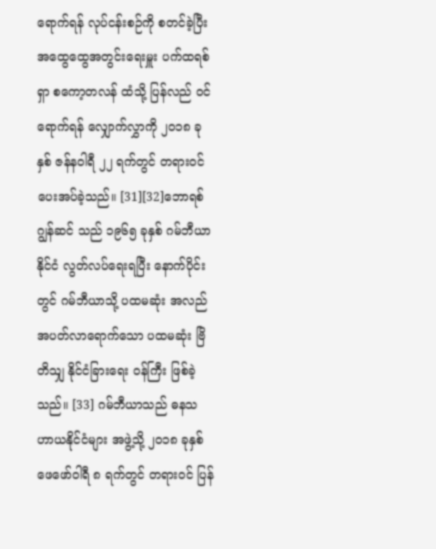ရောက်ရန် လုပ်ငန်းစဉ်ကို စတင်ခဲ့ပြီး အထွေထွေအတွင်းရေးမှူး ပက်ထရစ်ရှာ စကော့တလန် ထံသို့ ပြန်လည် ဝင်ရောက်ရန် လျှောက်လွှာကို ၂၀၁၈ ခုနှစ် ဇန်နဝါရီ ၂၂ ရက်တွင် တရားဝင် ပေးအပ်ခဲ့သည်။ [31][32]ဘောရစ် ဂျွန်ဆင် သည် ၁၉၆၅ ခုနှစ် ဂမ်ဘီယာနိုင်ငံ လွတ်လပ်ရေးရပြီး နောက်ပိုင်းတွင် ဂမ်ဘီယာသို့ ပထမဆုံး အလည်အပတ်လာရောက်သော ပထမဆုံး ဗြိတိသျှ နိုင်ငံခြားရေး ဝန်ကြီး ဖြစ်ခဲ့သည်။ [33] ဂမ်ဘီယာသည် ဓနသဟာယနိုင်ငံများ အဖွဲ့သို့ ၂၀၁၈ ခုနှစ် ဖေဖော်ဝါရီ ၈ ရက်တွင် တရားဝင် ပြန်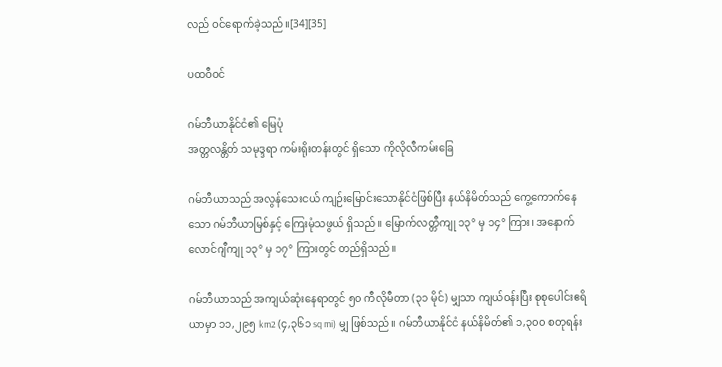လည် ဝင်ရောက်ခဲ့သည်။[34][35]

ပထဝီဝင်

ဂမ်ဘီယာနိုင်ငံ၏ မြေပုံ
အတ္တလန္တိတ် သမုဒ္ဒရာ ကမ်းရိုးတန်းတွင် ရှိသော ကိုလိုလီကမ်းခြေ

ဂမ်ဘီယာသည် အလွန်သေးငယ် ကျဉ်းမြောင်းသောနိုင်ငံဖြစ်ပြီး နယ်နိမိတ်သည် ကွေ့ကောက်နေသော ဂမ်ဘီယာမြစ်နှင့် ကြေးမုံသဖွယ် ရှိသည်။ မြောက်လတ္တီကျု ၁၃° မှ ၁၄° ကြား၊ အနောက် လောင်ဂျီကျု ၁၃° မှ ၁၇° ကြားတွင် တည်ရှိသည်။

ဂမ်ဘီယာသည် အကျယ်ဆုံးနေရာတွင် ၅၀ ကီလိုမီတာ (၃၁ မိုင်) မျှသာ ကျယ်ဝန်းပြီး စုစုပေါင်းဧရိယာမှာ ၁၁,၂၉၅ km2 (၄,၃၆၁ sq mi) မျှ ဖြစ်သည်။ ဂမ်ဘီယာနိုင်ငံ နယ်နိမိတ်၏ ၁,၃၀၀ စတုရန်း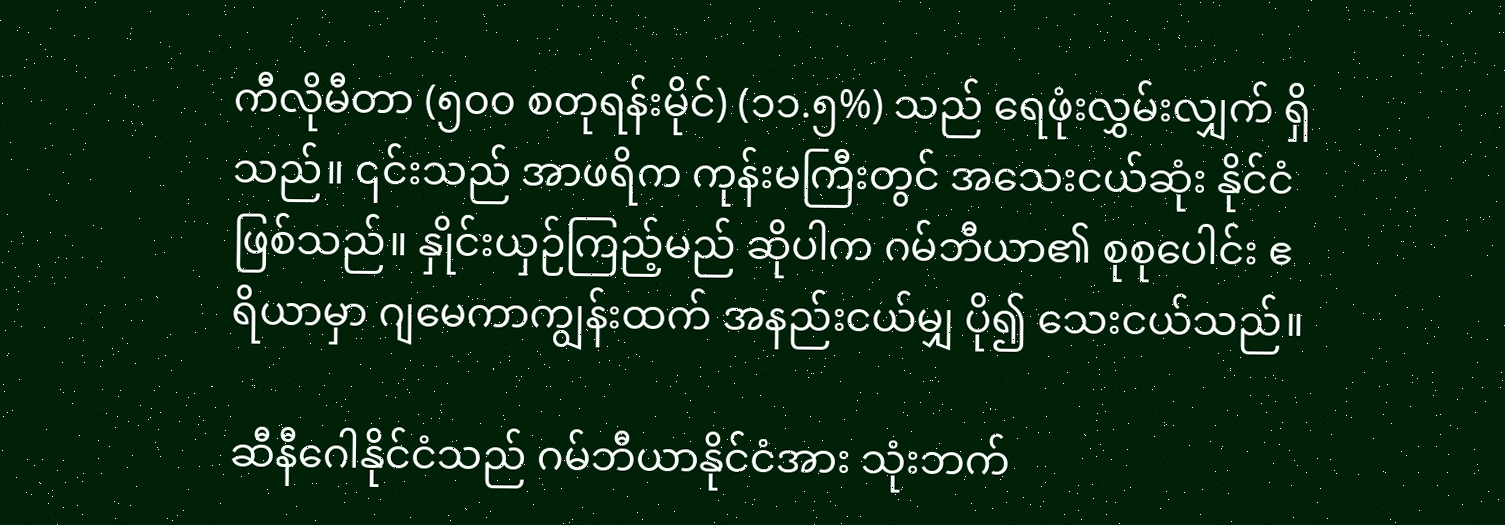ကီလိုမီတာ (၅၀၀ စတုရန်းမိုင်) (၁၁.၅%) သည် ရေဖုံးလွှမ်းလျှက် ရှိသည်။ ၎င်းသည် အာဖရိက ကုန်းမကြီးတွင် အသေးငယ်ဆုံး နိုင်ငံဖြစ်သည်။ နှိုင်းယှဉ်ကြည့်မည် ဆိုပါက ဂမ်ဘီယာ၏ စုစုပေါင်း ဧရိယာမှာ ဂျမေကာကျွန်းထက် အနည်းငယ်မျှ ပို၍ သေးငယ်သည်။

ဆီနီဂေါနိုင်ငံသည် ဂမ်ဘီယာနိုင်ငံအား သုံးဘက်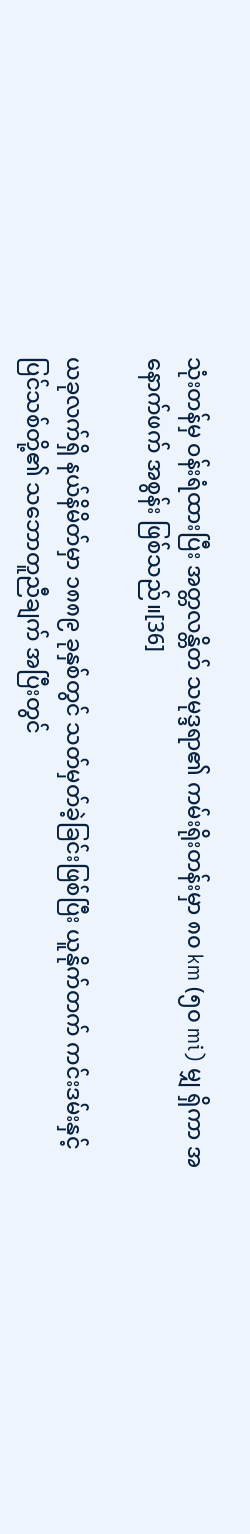သုံးတန်မှ ဝန်းရံထားပြီး အတ္တလန္တိတ် သမုဒ္ဒရာ၏ ကမ်းရိုးတန်းမှာ ၈၀ km (၅၀ mi) မျှ ရှိကာ အနောက်ဖက် အစွန်း ဖြစ်သည်။[36]

ယခုလက်ရှိ နယ်နိမိတ်မှာ ၁၈၈၉ ခုနှစ်တွင် သတ်မှတ်ခဲ့ခြင်းဖြစ်ပြီး ယူနိုက်တက် ကင်းဒမ်းနှင့် ပြင်သစ်တို့၏ သဘောတူညီချက် အပြီးတွင်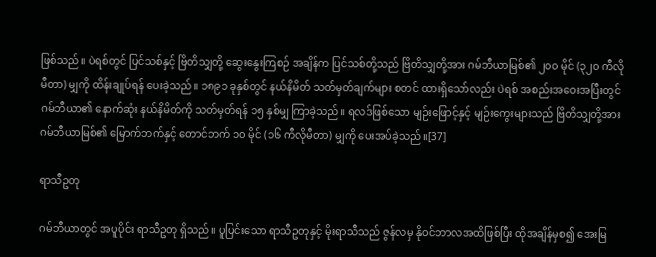ဖြစ်သည်။ ပဲရစ်တွင် ပြင်သစ်နှင့် ဗြိတိသျှတို့ ဆွေးနွေးကြစဉ် အချိန်က ပြင်သစ်တို့သည် ဗြိတိသျှတို့အား ဂမ်ဘီယာမြစ်၏ ၂၀၀ မိုင် (၃၂၀ ကီလိုမီတာ) မျှကို ထိန်းချုပ်ရန် ပေးခဲ့သည်။ ၁၈၉၁ ခုနှစ်တွင် နယ်နိမိတ် သတ်မှတ်ချက်များ စတင် ထားရှိသော်လည်း ပဲရစ် အစည်းအဝေးအပြီးတွင် ဂမ်ဘီယာ၏ နောက်ဆုံး နယ်နိမိတ်ကို သတ်မှတ်ရန် ၁၅ နှစ်မျှ ကြာခဲ့သည်။ ရလဒ်ဖြစ်သော မျဉ်းဖြောင့်နှင့် မျဉ်းကွေးများသည် ဗြိတိသျှတို့အား ဂမ်ဘီယာမြစ်၏ မြောက်ဘက်နှင့် တောင်ဘက် ၁၀ မိုင် (၁၆ ကီလိုမီတာ) မျှကို ပေးအပ်ခဲ့သည်။[37]

ရာသီဥတု

ဂမ်ဘီယာတွင် အပူပိုင်း ရာသီဥတု ရှိသည်။ ပူပြင်းသော ရာသီဥတုနှင့် မိုးရာသီသည် ဇွန်လမှ နိုဝင်ဘာလအထိဖြစ်ပြီး ထိုအချိန်မှစ၍ အေးမြ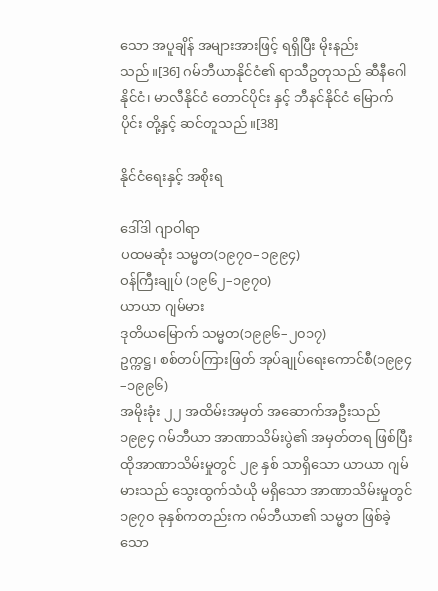သော အပူချိန် အများအားဖြင့် ရရှိပြီး မိုးနည်းသည်။[36] ဂမ်ဘီယာနိုင်ငံ၏ ရာသီဥတုသည် ဆီနီဂေါနိုင်ငံ၊ မာလီနိုင်ငံ တောင်ပိုင်း နှင့် ဘီနင်နိုင်ငံ မြောက်ပိုင်း တို့နှင့် ဆင်တူသည်။[38]

နိုင်ငံရေးနှင့် အစိုးရ

ဒေါ်ဒါ ဂျာဝါရာ
ပထမဆုံး သမ္မတ(၁၉၇၀–၁၉၉၄)
ဝန်ကြီးချုပ် (၁၉၆၂–၁၉၇၀)
ယာယာ ဂျမ်မား
ဒုတိယမြောက် သမ္မတ(၁၉၉၆–၂၀၁၇)
ဥက္ကဋ္ဌ၊ စစ်တပ်ကြားဖြတ် အုပ်ချုပ်ရေးကောင်စီ(၁၉၉၄–၁၉၉၆)
အမိုးခုံး ၂၂ အထိမ်းအမှတ် အဆောက်အဦးသည် ၁၉၉၄ ဂမ်ဘီယာ အာဏာသိမ်းပွဲ၏ အမှတ်တရ ဖြစ်ပြီး ထိုအာဏာသိမ်းမှုတွင် ၂၉ နှစ် သာရှိသော ယာယာ ဂျမ်မားသည် သွေးထွက်သံယို မရှိသော အာဏာသိမ်းမှုတွင် ၁၉၇၀ ခုနှစ်ကတည်းက ဂမ်ဘီယာ၏ သမ္မတ ဖြစ်ခဲ့သော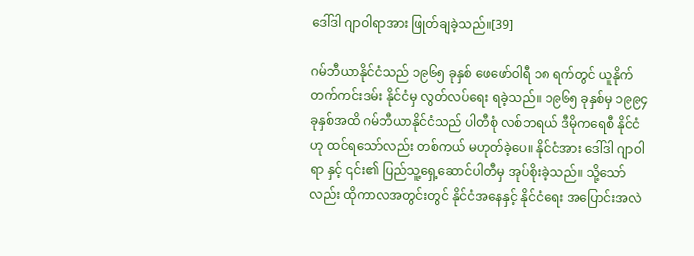ဒေါ်ဒါ ဂျာဝါရာအား ဖြုတ်ချခဲ့သည်။[39]

ဂမ်ဘီယာနိုင်ငံသည် ၁၉၆၅ ခုနှစ် ဖေဖော်ဝါရီ ၁၈ ရက်တွင် ယူနိုက်တက်ကင်းဒမ်း နိုင်ငံမှ လွတ်လပ်ရေး ရခဲ့သည်။ ၁၉၆၅ ခုနှစ်မှ ၁၉၉၄ ခုနှစ်အထိ ဂမ်ဘီယာနိုင်ငံသည် ပါတီစုံ လစ်ဘရယ် ဒီမိုကရေစီ နိုင်ငံဟု ထင်ရသော်လည်း တစ်ကယ် မဟုတ်ခဲ့ပေ။ နိုင်ငံအား ဒေါ်ဒါ ဂျာဝါရာ နှင့် ၎င်း၏ ပြည်သူ့ရှေ့ဆောင်ပါတီမှ အုပ်စိုးခဲ့သည်။ သို့သော်လည်း ထိုကာလအတွင်းတွင် နိုင်ငံအနေနှင့် နိုင်ငံရေး အပြောင်းအလဲ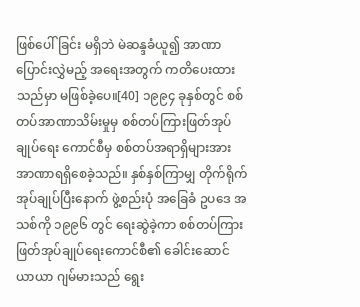ဖြစ်ပေါ်ခြင်း မရှိဘဲ မဲဆန္ဒခံယူ၍ အာဏာပြောင်းလွှဲမည့် အရေးအတွက် ကတိပေးထားသည်မှာ မဖြစ်ခဲ့ပေ။[40] ၁၉၉၄ ခုနှစ်တွင် စစ်တပ်အာဏာသိမ်းမှုမှ စစ်တပ်ကြားဖြတ်အုပ်ချုပ်ရေး ကောင်စီမှ စစ်တပ်အရာရှိများအား အာဏာရရှိစေခဲ့သည်။ နှစ်နှစ်ကြာမျှ တိုက်ရိုက်အုပ်ချုပ်ပြီးနောက် ဖွဲ့စည်းပုံ အခြေခံ ဥပဒေ အသစ်ကို ၁၉၉၆ တွင် ရေးဆွဲခဲ့ကာ စစ်တပ်ကြားဖြတ်အုပ်ချုပ်ရေးကောင်စီ၏ ခေါင်းဆောင် ယာယာ ဂျမ်မားသည် ရွေး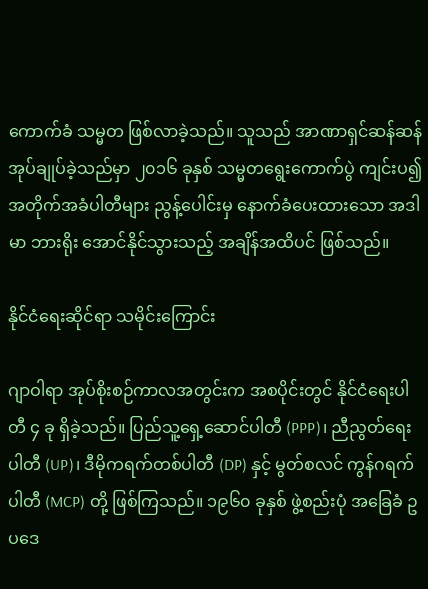ကောက်ခံ သမ္မတ ဖြစ်လာခဲ့သည်။ သူသည် အာဏာရှင်ဆန်ဆန် အုပ်ချုပ်ခဲ့သည်မှာ ၂၀၁၆ ခုနှစ် သမ္မတရွေးကောက်ပွဲ ကျင်းပ၍ အတိုက်အခံပါတီများ ညွန့်ပေါင်းမှ နောက်ခံပေးထားသော အဒါမာ ဘားရိုး အောင်နိုင်သွားသည့် အချိန်အထိပင် ဖြစ်သည်။

နိုင်ငံရေးဆိုင်ရာ သမိုင်းကြောင်း

ဂျာဝါရာ အုပ်စိုးစဉ်ကာလအတွင်းက အစပိုင်းတွင် နိုင်ငံရေးပါတီ ၄ ခု ရှိခဲ့သည်။ ပြည်သူ့ရှေ့ဆောင်ပါတီ (PPP)၊ ညီညွတ်ရေးပါတီ (UP)၊ ဒီမိုကရက်တစ်ပါတီ (DP) နှင့် မွတ်စလင် ကွန်ဂရက်ပါတီ (MCP) တို့ ဖြစ်ကြသည်။ ၁၉၆၀ ခုနှစ် ဖွဲ့စည်းပုံ အခြေခံ ဥပဒေ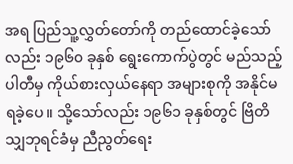အရ ပြည်သူ့လွှတ်တော်ကို တည်ထောင်ခဲ့သော်လည်း ၁၉၆၀ ခုနှစ် ရွေးကောက်ပွဲတွင် မည်သည့်ပါတီမှ ကိုယ်စားလှယ်နေရာ အများစုကို အနိုင်မရခဲ့ပေ။ သို့သော်လည်း ၁၉၆၁ ခုနှစ်တွင် ဗြိတိသျှဘုရင်ခံမှ ညီညွတ်ရေး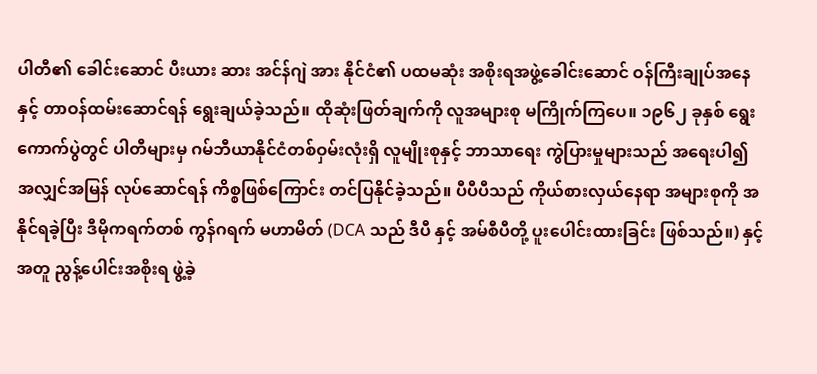ပါတီ၏ ခေါင်းဆောင် ပီးယား ဆား အင်န်ဂျဲ အား နိုင်ငံ၏ ပထမဆုံး အစိုးရအဖွဲ့ခေါင်းဆောင် ဝန်ကြီးချုပ်အနေနှင့် တာဝန်ထမ်းဆောင်ရန် ရွေးချယ်ခဲ့သည်။ ထိုဆုံးဖြတ်ချက်ကို လူအများစု မကြိုက်ကြပေ။ ၁၉၆၂ ခုနှစ် ရွေးကောက်ပွဲတွင် ပါတီများမှ ဂမ်ဘီယာနိုင်ငံတစ်ဝှမ်းလုံးရှိ လူမျိုးစုနှင့် ဘာသာရေး ကွဲပြားမှုများသည် အရေးပါ၍ အလျှင်အမြန် လုပ်ဆောင်ရန် ကိစ္စဖြစ်ကြောင်း တင်ပြနိုင်ခဲ့သည်။ ပီပီပီသည် ကိုယ်စားလှယ်နေရာ အများစုကို အနိုင်ရခဲ့ပြီး ဒီမိုကရက်တစ် ကွန်ဂရက် မဟာမိတ် (DCA သည် ဒီပီ နှင့် အမ်စီပီတို့ ပူးပေါင်းထားခြင်း ဖြစ်သည်။) နှင့် အတူ ညွန့်ပေါင်းအစိုးရ ဖွဲ့ခဲ့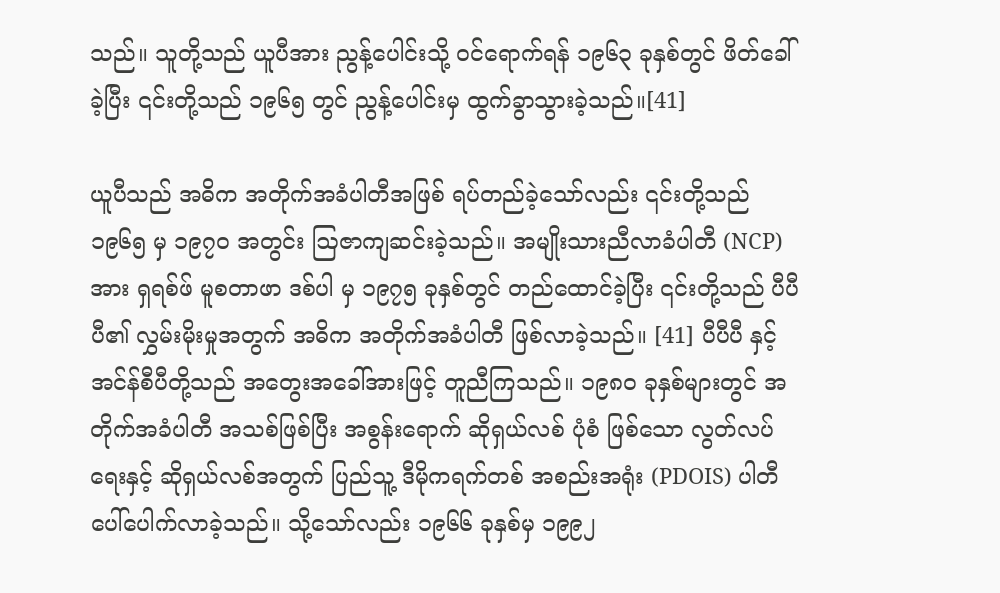သည်။ သူတို့သည် ယူပီအား ညွန့်ပေါင်းသို့ ဝင်ရောက်ရန် ၁၉၆၃ ခုနှစ်တွင် ဖိတ်ခေါ်ခဲ့ပြီး ၎င်းတို့သည် ၁၉၆၅ တွင် ညွန့်ပေါင်းမှ ထွက်ခွာသွားခဲ့သည်။[41]

ယူပီသည် အဓိက အတိုက်အခံပါတီအဖြစ် ရပ်တည်ခဲ့သော်လည်း ၎င်းတို့သည် ၁၉၆၅ မှ ၁၉၇၀ အတွင်း ဩဇာကျဆင်းခဲ့သည်။ အမျိုးသားညီလာခံပါတီ (NCP) အား ရှရစ်ဖ် မူစတာဖာ ဒစ်ပါ မှ ၁၉၇၅ ခုနှစ်တွင် တည်ထောင်ခဲ့ပြီး ၎င်းတို့သည် ပီပီပီ၏ လွှမ်းမိုးမှုအတွက် အဓိက အတိုက်အခံပါတီ ဖြစ်လာခဲ့သည်။ [41] ပီပီပီ နှင့် အင်န်စီပီတို့သည် အတွေးအခေါ်အားဖြင့် တူညီကြသည်။ ၁၉၈၀ ခုနှစ်များတွင် အတိုက်အခံပါတီ အသစ်ဖြစ်ပြီး အစွန်းရောက် ဆိုရှယ်လစ် ပုံစံ ဖြစ်သော လွတ်လပ်ရေးနှင့် ဆိုရှယ်လစ်အတွက် ပြည်သူ့ ဒီမိုကရက်တစ် အစည်းအရုံး (PDOIS) ပါတီ ပေါ်ပေါက်လာခဲ့သည်။ သို့သော်လည်း ၁၉၆၆ ခုနှစ်မှ ၁၉၉၂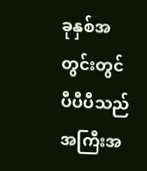ခုနှစ်အတွင်းတွင် ပီပီပီသည် အကြီးအ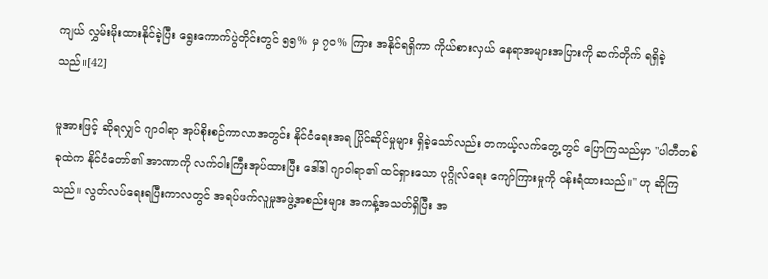ကျယ် လွှမ်းမိုးထားနိုင်ခဲ့ပြီး ရွေးကောက်ပွဲတိုင်းတွင် ၅၅% မှ ၇၀% ကြား အနိုင်ရရှိကာ ကိုယ်စားလှယ် နေရာအများအပြားကို ဆက်တိုက် ရရှိခဲ့သည်။[42]

မူအားဖြင့် ဆိုရလျှင် ဂျာဝါရာ အုပ်စိုးစဉ်ကာလာအတွင်း နိုင်ငံရေးအရ ပြိုင်ဆိုင်မှုများ ရှိခဲ့သော်လည်း တကယ့်လက်တွေ့တွင် ပြောကြသည်မှာ "ပါတီတစ်ခုထဲက နိုင်ငံတော်၏ အာဏာကို လက်ဝါးကြီးအုပ်ထားပြီး ဒေါ်ဒါ ဂျာဝါရာ၏ ထင်ရှားသော ပုဂ္ဂိုလ်ရေး ကျော်ကြားမှုကို ဝန်းရံထားသည်။" ဟု ဆိုကြသည်။ လွတ်လပ်ရေးရပြီးကာလတွင် အရပ်ဖက်လူမှုအဖွဲ့အစည်းများ အကန့်အသတ်ရှိပြီး အ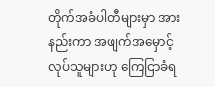တိုက်အခံပါတီများမှာ အားနည်းကာ အဖျက်အမှောင့်လုပ်သူများဟု ကြေငြာခံရ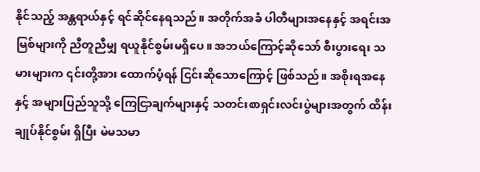နိုင်သည့် အန္တရာယ်နှင့် ရင်ဆိုင်နေရသည်။ အတိုက်အခံ ပါတီများအနေနှင့် အရင်းအမြစ်များကို ညီတူညီမျှ ရယူနိုင်စွမ်းမရှိပေ။ အဘယ်ကြောင့်ဆိုသော် စီးပွားရေး သမားများက ၎င်းတို့အား ထောက်ပံ့ရန် ငြင်းဆိုသောကြောင့် ဖြစ်သည်။ အစိုးရအနေနှင့် အများပြည်သူသို့ ကြေငြာချက်များနှင့် သတင်းစာရှင်းလင်းပွဲများအတွက် ထိန်းချုပ်နိုင်စွမ်း ရှိပြီး မဲမသမာ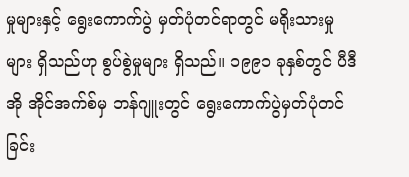မှုများနှင့် ရွေးကောက်ပွဲ မှတ်ပုံတင်ရာတွင် မရိုးသားမှုများ ရှိသည်ဟု စွပ်စွဲမှုများ ရှိသည်။ ၁၉၉၁ ခုနှစ်တွင် ပီဒီအို အိုင်အက်စ်မှ ဘန်ဂျူးတွင် ရွေးကောက်ပွဲမှတ်ပုံတင်ခြင်း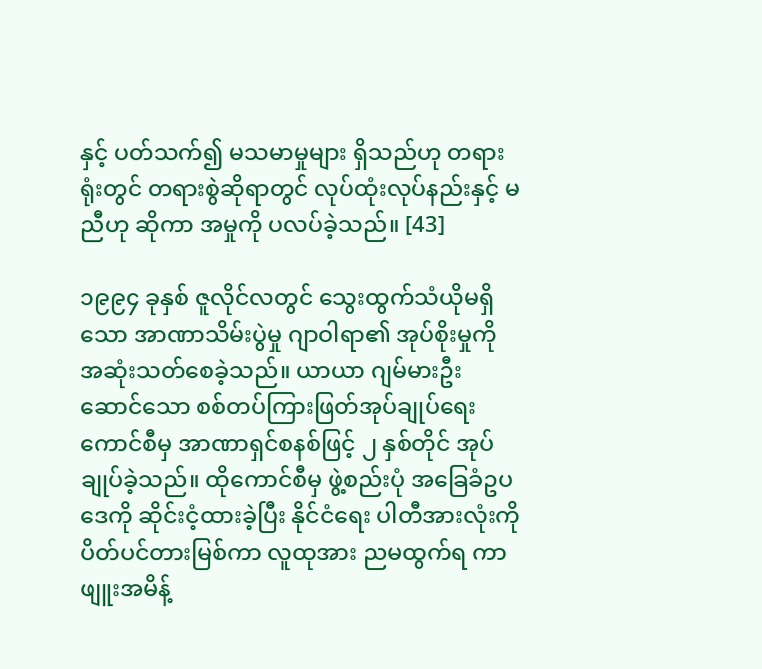နှင့် ပတ်သက်၍ မသမာမှုများ ရှိသည်ဟု တရားရုံးတွင် တရားစွဲဆိုရာတွင် လုပ်ထုံးလုပ်နည်းနှင့် မညီဟု ဆိုကာ အမှုကို ပလပ်ခဲ့သည်။ [43]

၁၉၉၄ ခုနှစ် ဇူလိုင်လတွင် သွေးထွက်သံယိုမရှိသော အာဏာသိမ်းပွဲမှု ဂျာဝါရာ၏ အုပ်စိုးမှုကို အဆုံးသတ်စေခဲ့သည်။ ယာယာ ဂျမ်မားဦးဆောင်သော စစ်တပ်ကြားဖြတ်အုပ်ချုပ်ရေး ကောင်စီမှ အာဏာရှင်စနစ်ဖြင့် ၂ နှစ်တိုင် အုပ်ချုပ်ခဲ့သည်။ ထိုကောင်စီမှ ဖွဲ့စည်းပုံ အခြေခံဥပဒေကို ဆိုင်းငံ့ထားခဲ့ပြီး နိုင်ငံရေး ပါတီအားလုံးကို ပိတ်ပင်တားမြစ်ကာ လူထုအား ညမထွက်ရ ကာဖျူးအမိန့်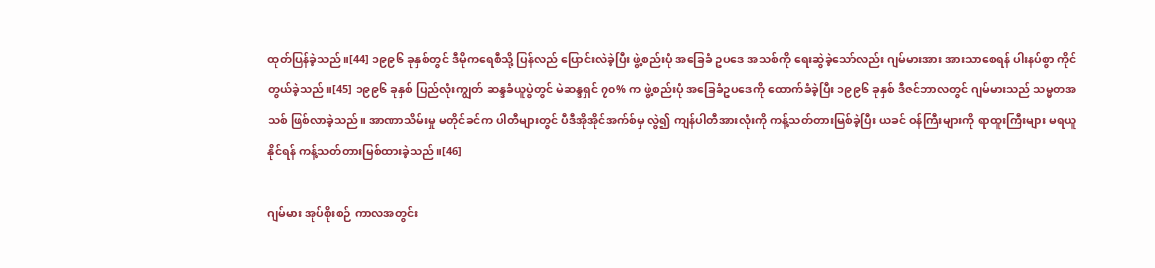ထုတ်ပြန်ခဲ့သည်။[44] ၁၉၉၆ ခုနှစ်တွင် ဒီမိုကရေစီသို့ ပြန်လည် ပြောင်းလဲခဲ့ပြီး ဖွဲ့စည်းပုံ အခြေခံ ဥပဒေ အသစ်ကို ရေးဆွဲခဲ့သော်လည်း ဂျမ်မားအား အားသာစေရန် ပါးနပ်စွာ ကိုင်တွယ်ခဲ့သည်။[45] ၁၉၉၆ ခုနှစ် ပြည်လုံးကျွတ် ဆန္ဒခံယူပွဲတွင် မဲဆန္ဒရှင် ၇၀% က ဖွဲ့စည်းပုံ အခြေခံဥပဒေကို ထောက်ခံခဲ့ပြီး ၁၉၉၆ ခုနှစ် ဒီဇင်ဘာလတွင် ဂျမ်မားသည် သမ္မတအသစ် ဖြစ်လာခဲ့သည်။ အာဏာသိမ်းမှု မတိုင်ခင်က ပါတီများတွင် ပီဒီအိုအိုင်အက်စ်မှ လွဲ၍ ကျန်ပါတီအားလုံးကို ကန့်သတ်တားမြစ်ခဲ့ပြီး ယခင် ဝန်ကြီးများကို ရာထူးကြီးများ မရယူနိုင်ရန် ကန့်သတ်တားမြစ်ထားခဲ့သည်။[46]

ဂျမ်မား အုပ်စိုးစဉ် ကာလအတွင်း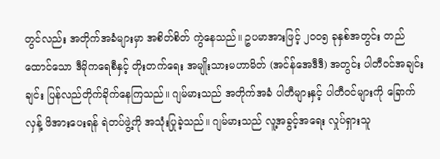တွင်လည်း အတိုက်အခံများမှာ အစိတ်စိတ် ကွဲနေသည်။ ဥပမာအားဖြင့် ၂၀၀၅ ခုနှစ်အတွင်း တည်ထောင်သော ဒီမိုကရေစီနှင့် တိုးတက်ရေး အမျိုးသားမဟာမိတ် (အင်န်အေဒီဒီ) အတွင်း ပါတီဝင်အချင်းချင်း ပြန်လည်တိုက်ခိုက်နေကြသည်။ ဂျမ်မားသည် အတိုက်အခံ ပါတီများနှင့် ပါတီဝင်များကို ခြောက်လှန့် ဖိအားပေးရန် ရဲတပ်ဖွဲ့ကို အသုံးပြုခဲ့သည်။ ဂျမ်မားသည် လူ့အခွင့်အရေး လှုပ်ရှားသူ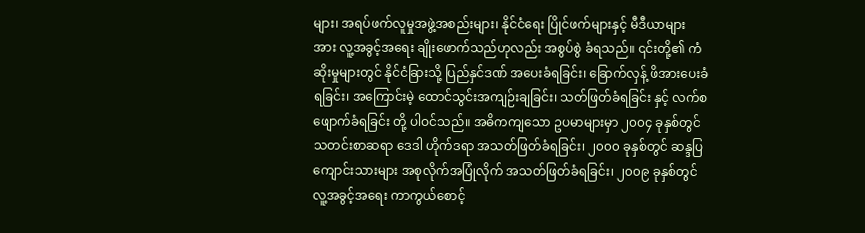များ၊ အရပ်ဖက်လူမှုအဖွဲ့အစည်းများ၊ နိုင်ငံရေး ပြိုင်ဖက်များနှင့် မီဒီယာများ အား လူ့အခွင့်အရေး ချိုးဖောက်သည်ဟုလည်း အစွပ်စွဲ ခံရသည်။ ၎င်းတို့၏ ကံဆိုးမှုများတွင် နိုင်ငံခြားသို့ ပြည်နှင်ဒဏ် အပေးခံရခြင်း၊ ခြောက်လှန့် ဖိအားပေးခံရခြင်း၊ အကြောင်းမဲ့ ထောင်သွင်းအကျဉ်းချခြင်း၊ သတ်ဖြတ်ခံရခြင်း နှင့် လက်စဖျောက်ခံရခြင်း တို့ ပါဝင်သည်။ အဓိကကျသော ဥပမာများမှာ ၂၀၀၄ ခုနှစ်တွင် သတင်းစာဆရာ ဒေဒါ ဟိုက်ဒရာ အသတ်ဖြတ်ခံရခြင်း၊ ၂၀၀၀ ခုနှစ်တွင် ဆန္ဒပြကျောင်းသားများ အစုလိုက်အပြုံလိုက် အသတ်ဖြတ်ခံရခြင်း၊ ၂၀၀၉ ခုနှစ်တွင် လူ့အခွင့်အရေး ကာကွယ်စောင့်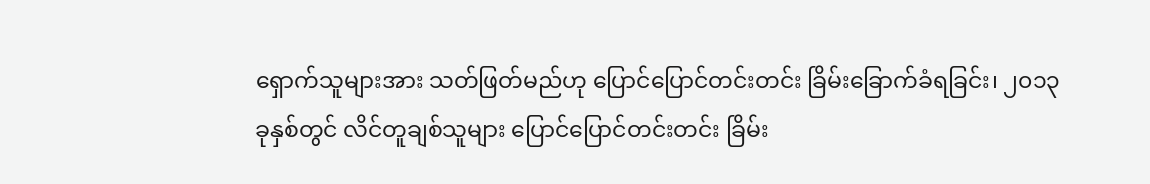ရှောက်သူများအား သတ်ဖြတ်မည်ဟု ပြောင်ပြောင်တင်းတင်း ခြိမ်းခြောက်ခံရခြင်း၊ ၂၀၁၃ ခုနှစ်တွင် လိင်တူချစ်သူများ ပြောင်ပြောင်တင်းတင်း ခြိမ်း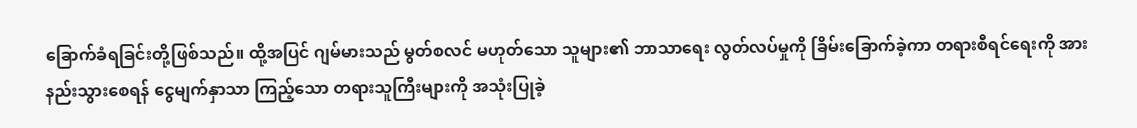ခြောက်ခံရခြင်းတို့ဖြစ်သည်။ ထို့အပြင် ဂျမ်မားသည် မွတ်စလင် မဟုတ်သော သူများ၏ ဘာသာရေး လွတ်လပ်မှုကို ခြိမ်းခြောက်ခဲ့ကာ တရားစီရင်ရေးကို အားနည်းသွားစေရန် ငွေမျက်နှာသာ ကြည့်သော တရားသူကြီးများကို အသုံးပြုခဲ့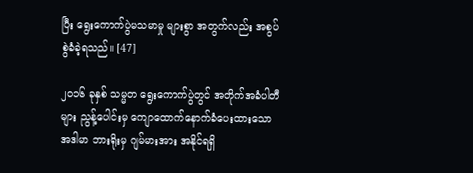ပြီး ရွေးကောက်ပွဲမသမာမှု များစွာ အတွက်လည်း အစွပ်စွဲခံခဲ့ရသည်။ [47]

၂၀၁၆ ခုနှစ် သမ္မတ ရွေးကောက်ပွဲတွင် အတိုက်အခံပါတီများ ညွန့်ပေါင်းမှ ကျောထောက်နောက်ခံပေးထားသော အဒါမာ ဘားရိုးမှ ဂျမ်မားအား အနိုင်ရရှိ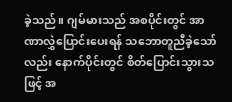ခဲ့သည်။ ဂျမ်မားသည် အစပိုင်းတွင် အာဏာလွှဲပြောင်းပေးရန် သဘောတူညီခဲ့သော်လည်း နောက်ပိုင်းတွင် စိတ်ပြောင်းသွားသဖြင့် အ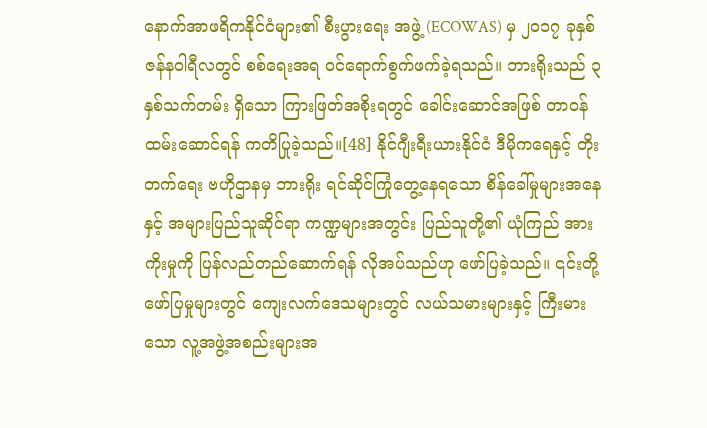နောက်အာဖရိကနိုင်ငံများ၏ စီးပွားရေး အဖွဲ့ (ECOWAS) မှ ၂၀၁၇ ခုနှစ် ဇန်နဝါရီလတွင် စစ်ရေးအရ ဝင်ရောက်စွက်ဖက်ခဲ့ရသည်။ ဘားရိုးသည် ၃ နှစ်သက်တမ်း ရှိသော ကြားဖြတ်အစိုးရတွင် ခေါင်းဆောင်အဖြစ် တာဝန်ထမ်းဆောင်ရန် ကတိပြုခဲ့သည်။[48] နိုင်ဂျီးရီးယားနိုင်ငံ ဒီမိုကရေနှင့် တိုးတက်ရေး ဗဟိုဌာနမှ ဘားရိုး ရင်ဆိုင်ကြုံတွေ့နေရသော စိန်ခေါ်မှုများအနေနှင့် အများပြည်သူဆိုင်ရာ ကဏ္ဍများအတွင်း ပြည်သူတို့၏ ယုံကြည် အားကိုးမှုကို ပြန်လည်တည်ဆောက်ရန် လိုအပ်သည်ဟု ဖော်ပြခဲ့သည်။ ၎င်းတို့ဖော်ပြမှုများတွင် ကျေးလက်ဒေသများတွင် လယ်သမားများနှင့် ကြီးမားသော လူ့အဖွဲ့အစည်းများအ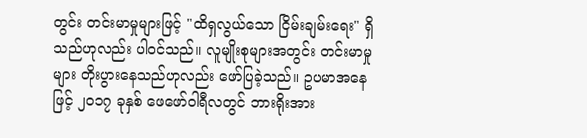တွင်း တင်းမာမှုများဖြင့် "ထိရှလွယ်သော ငြိမ်းချမ်းရေး" ရှိသည်ဟုလည်း ပါဝင်သည်။ လူမျိုးစုများအတွင်း တင်းမာမှုများ တိုးပွားနေသည်ဟုလည်း ဖော်ပြခဲ့သည်။ ဥပမာအနေဖြင့် ၂၀၁၇ ခုနှစ် ဖေဖော်ဝါရီလတွင် ဘားရိုးအား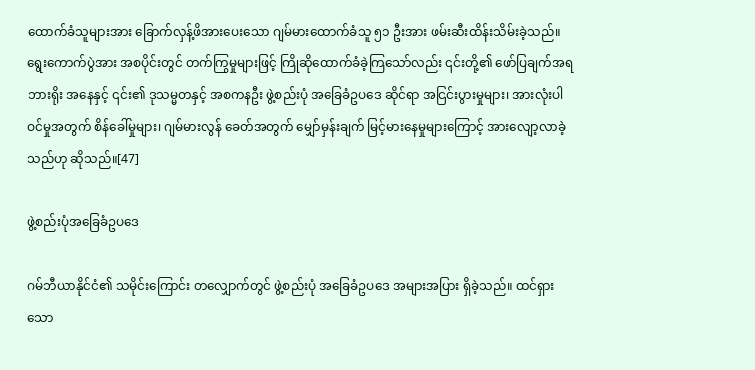ထောက်ခံသူများအား ခြောက်လှန့်ဖိအားပေးသော ဂျမ်မားထောက်ခံသူ ၅၁ ဦးအား ဖမ်းဆီးထိန်းသိမ်းခဲ့သည်။ ရွေးကောက်ပွဲအား အစပိုင်းတွင် တက်ကြွမှုများဖြင့် ကြိုဆိုထောက်ခံခဲ့ကြသော်လည်း ၎င်းတို့၏ ဖော်ပြချက်အရ ဘားရိုး အနေနှင့် ၎င်း၏ ဒုသမ္မတနှင့် အစကနဦး ဖွဲ့စည်းပုံ အခြေခံဥပဒေ ဆိုင်ရာ အငြင်းပွားမှုများ၊ အားလုံးပါဝင်မှုအတွက် စိန်ခေါ်မှုများ၊ ဂျမ်မားလွန် ခေတ်အတွက် မျှော်မှန်းချက် မြင့်မားနေမှုများကြောင့် အားလျော့လာခဲ့သည်ဟု ဆိုသည်။[47]

ဖွဲ့စည်းပုံအခြေခံဥပဒေ

ဂမ်ဘီယာနိုင်ငံ၏ သမိုင်းကြောင်း တလျှောက်တွင် ဖွဲ့စည်းပုံ အခြေခံဥပဒေ အများအပြား ရှိခဲ့သည်။ ထင်ရှားသော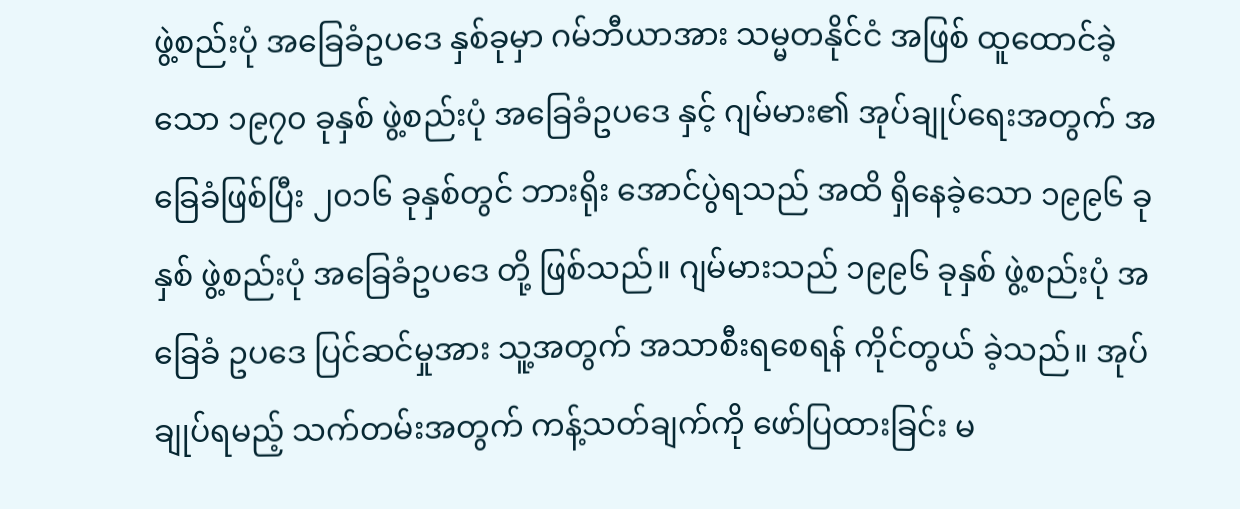ဖွဲ့စည်းပုံ အခြေခံဥပဒေ နှစ်ခုမှာ ဂမ်ဘီယာအား သမ္မတနိုင်ငံ အဖြစ် ထူထောင်ခဲ့သော ၁၉၇၀ ခုနှစ် ဖွဲ့စည်းပုံ အခြေခံဥပဒေ နှင့် ဂျမ်မား၏ အုပ်ချုပ်ရေးအတွက် အခြေခံဖြစ်ပြီး ၂၀၁၆ ခုနှစ်တွင် ဘားရိုး အောင်ပွဲရသည် အထိ ရှိနေခဲ့သော ၁၉၉၆ ခုနှစ် ဖွဲ့စည်းပုံ အခြေခံဥပဒေ တို့ ဖြစ်သည်။ ဂျမ်မားသည် ၁၉၉၆ ခုနှစ် ဖွဲ့စည်းပုံ အခြေခံ ဥပဒေ ပြင်ဆင်မှုအား သူ့အတွက် အသာစီးရစေရန် ကိုင်တွယ် ခဲ့သည်။ အုပ်ချုပ်ရမည့် သက်တမ်းအတွက် ကန့်သတ်ချက်ကို ဖော်ပြထားခြင်း မ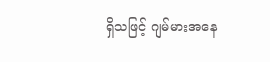ရှိသဖြင့် ဂျမ်မားအနေ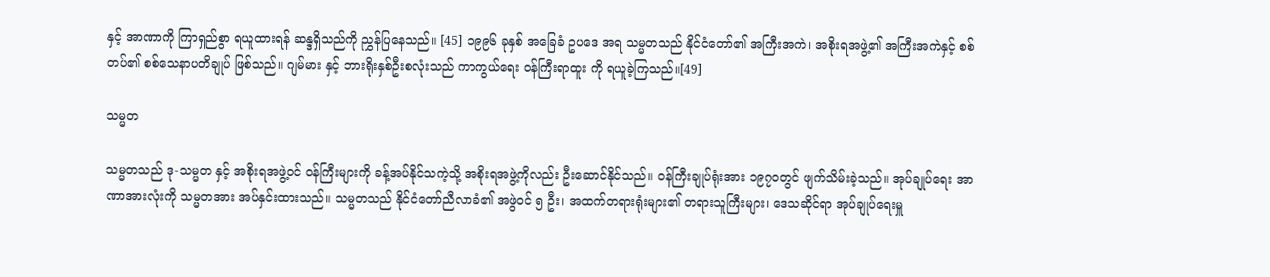နှင့် အာဏာကို ကြာရှည်စွာ ရယူထားရန် ဆန္ဒရှိသည်ကို ညွှန်ပြနေသည်။ [45] ၁၉၉၆ ခုနှစ် အခြေခံ ဥပဒေ အရ သမ္မတသည် နိုင်ငံတော်၏ အကြီးအကဲ၊ အစိုးရအဖွဲ့၏ အကြီးအကဲနှင့် စစ်တပ်၏ စစ်သေနာပတိချုပ် ဖြစ်သည်။ ဂျမ်မား နှင့် ဘားရိုးနှစ်ဦးစလုံးသည် ကာကွယ်ရေး ဝန်ကြီးရာထူး ကို ရယူခဲ့ကြသည်။[49]

သမ္မတ

သမ္မတသည် ဒု-သမ္မတ နှင့် အစိုးရအဖွဲ့ဝင် ဝန်ကြီးများကို ခန့်အပ်နိုင်သကဲ့သို့ အစိုးရအဖွဲ့ကိုလည်း ဦးဆောင်နိုင်သည်။ ဝန်ကြီးချုပ်ရုံးအား ၁၉၇၀တွင် ဖျက်သိမ်းခဲ့သည်။ အုပ်ချုပ်ရေး အာဏာအားလုံးကို သမ္မတအား အပ်နှင်းထားသည်။ သမ္မတသည် နိုင်ငံတော်ညီလာခံ၏ အဖွဲဝင် ၅ ဦး၊ အထက်တရားရုံးများ၏ တရားသူကြီးများ၊ ဒေသဆိုင်ရာ အုပ်ချုပ်ရေးမှူ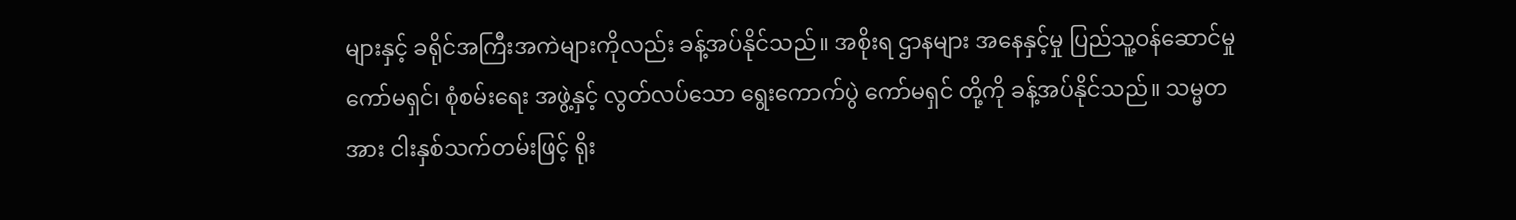များနှင့် ခရိုင်အကြီးအကဲများကိုလည်း ခန့်အပ်နိုင်သည်။ အစိုးရ ဌာနများ အနေနှင့်မှု ပြည်သူ့ဝန်ဆောင်မှု ကော်မရှင်၊ စုံစမ်းရေး အဖွဲ့နှင့် လွတ်လပ်သော ရွေးကောက်ပွဲ ကော်မရှင် တို့ကို ခန့်အပ်နိုင်သည်။ သမ္မတအား ငါးနှစ်သက်တမ်းဖြင့် ရိုး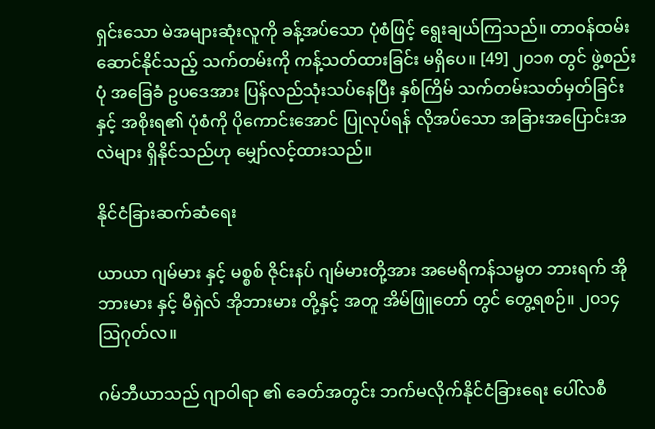ရှင်းသော မဲအများဆုံးလူကို ခန့်အပ်သော ပုံစံဖြင့် ရွေးချယ်ကြသည်။ တာဝန်ထမ်းဆောင်နိုင်သည့် သက်တမ်းကို ကန့်သတ်ထားခြင်း မရှိပေ။ [49] ၂၀၁၈ တွင် ဖွဲ့စည်းပုံ အခြေခံ ဥပဒေအား ပြန်လည်သုံးသပ်နေပြီး နှစ်ကြိမ် သက်တမ်းသတ်မှတ်ခြင်း နှင့် အစိုးရ၏ ပုံစံကို ပိုကောင်းအောင် ပြုလုပ်ရန် လိုအပ်သော အခြားအပြောင်းအလဲများ ရှိနိုင်သည်ဟု မျှော်လင့်ထားသည်။

နိုင်ငံခြားဆက်ဆံရေး

ယာယာ ဂျမ်မား နှင့် မစ္စစ် ဇိုင်းနပ် ဂျမ်မားတို့အား အမေရိကန်သမ္မတ ဘားရက် အိုဘားမား နှင့် မီရှဲလ် အိုဘားမား တို့နှင့် အတူ အိမ်ဖြူတော် တွင် တွေ့ရစဉ်။ ၂၀၁၄ ဩဂုတ်လ။

ဂမ်ဘီယာသည် ဂျာဝါရာ ၏ ခေတ်အတွင်း ဘက်မလိုက်နိုင်ငံခြားရေး ပေါ်လစီ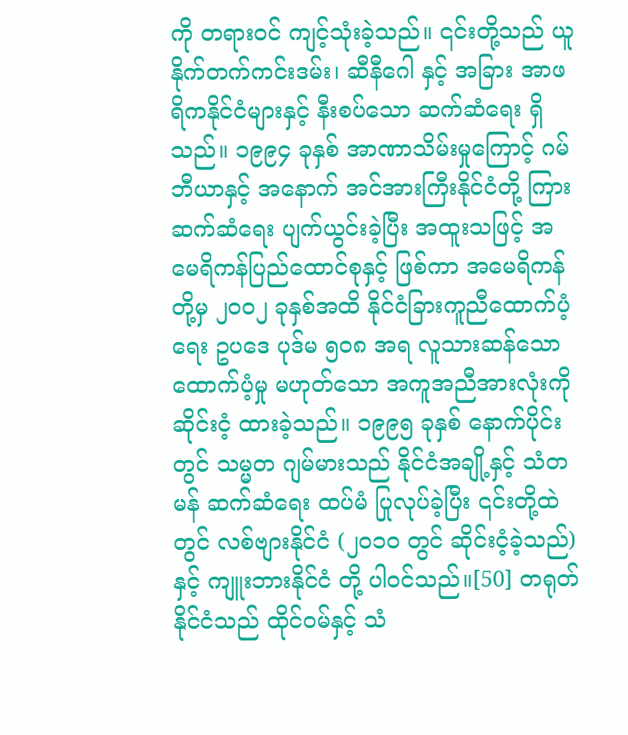ကို တရားဝင် ကျင့်သုံးခဲ့သည်။ ၎င်းတို့သည် ယူနိုက်တက်ကင်းဒမ်း၊ ဆီနီဂေါ နှင့် အခြား အာဖရိကနိုင်ငံများနှင့် နီးစပ်သော ဆက်ဆံရေး ရှိသည်။ ၁၉၉၄ ခုနှစ် အာဏာသိမ်းမှုကြောင့် ဂမ်ဘီယာနှင့် အနောက် အင်အားကြီးနိုင်ငံတို့ ကြား ဆက်ဆံရေး ပျက်ယွင်းခဲ့ပြီး အထူးသဖြင့် အမေရိကန်ပြည်ထောင်စုနှင့် ဖြစ်ကာ အမေရိကန်တို့မှ ၂၀၀၂ ခုနှစ်အထိ နိုင်ငံခြားကူညီထောက်ပံ့ရေး ဥပဒေ ပုဒ်မ ၅၀၈ အရ လူသားဆန်သော ထောက်ပံ့မှု မဟုတ်သော အကူအညီအားလုံးကို ဆိုင်းငံ့ ထားခဲ့သည်။ ၁၉၉၅ ခုနှစ် နောက်ပိုင်းတွင် သမ္မတ ဂျမ်မားသည် နိုင်ငံအချို့နှင့် သံတမန် ဆက်ဆံရေး ထပ်မံ ပြုလုပ်ခဲ့ပြီး ၎င်းတို့ထဲတွင် လစ်ဗျားနိုင်ငံ (၂၀၁၀ တွင် ဆိုင်းငံ့ခဲ့သည်) နှင့် ကျူးဘားနိုင်ငံ တို့ ပါဝင်သည်။[50] တရုတ်နိုင်ငံသည် ထိုင်ဝမ်နှင့် သံ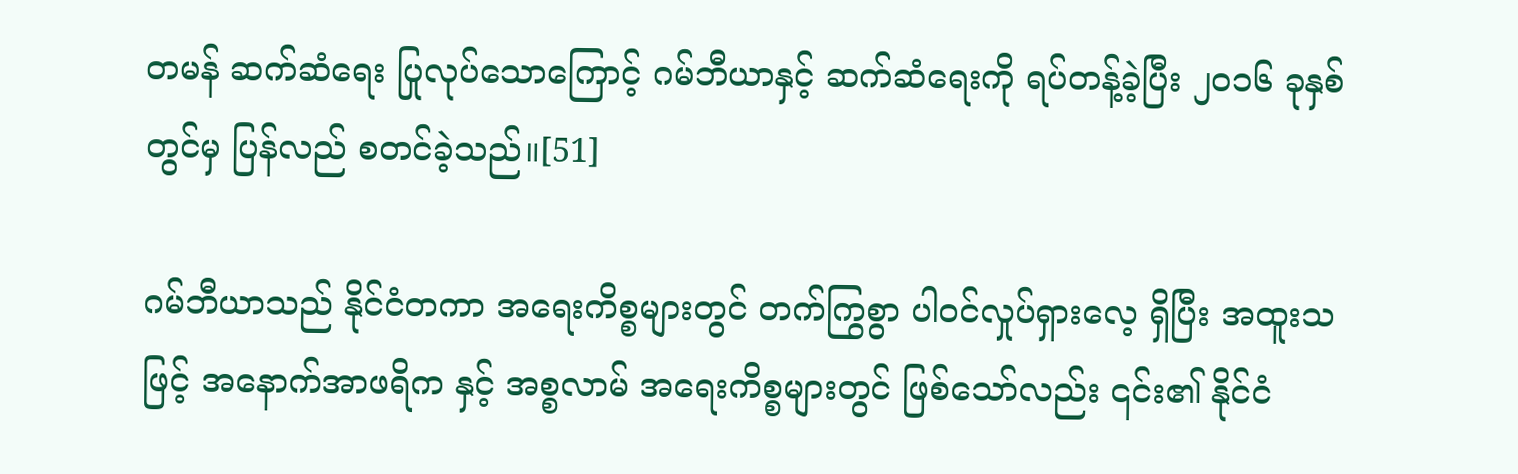တမန် ဆက်ဆံရေး ပြုလုပ်သောကြောင့် ဂမ်ဘီယာနှင့် ဆက်ဆံရေးကို ရပ်တန့်ခဲ့ပြီး ၂၀၁၆ ခုနှစ်တွင်မှ ပြန်လည် စတင်ခဲ့သည်။[51]

ဂမ်ဘီယာသည် နိုင်ငံတကာ အရေးကိစ္စများတွင် တက်ကြွစွာ ပါဝင်လှုပ်ရှားလေ့ ရှိပြီး အထူးသဖြင့် အနောက်အာဖရိက နှင့် အစ္စလာမ် အရေးကိစ္စများတွင် ဖြစ်သော်လည်း ၎င်း၏ နိုင်ငံ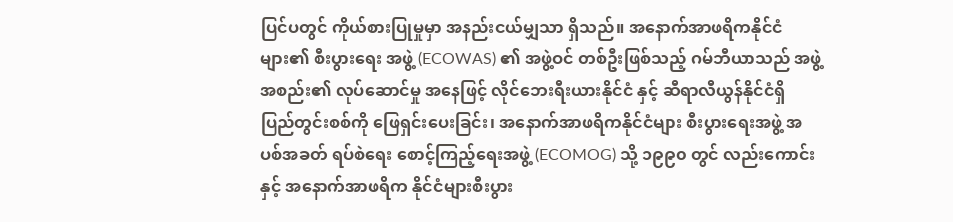ပြင်ပတွင် ကိုယ်စားပြုမှုမှာ အနည်းငယ်မျှသာ ရှိသည်။ အနောက်အာဖရိကနိုင်ငံများ၏ စီးပွားရေး အဖွဲ့ (ECOWAS) ၏ အဖွဲ့ဝင် တစ်ဦးဖြစ်သည့် ဂမ်ဘီယာသည် အဖွဲ့အစည်း၏ လုပ်ဆောင်မှု အနေဖြင့် လိုင်ဘေးရီးယားနိုင်ငံ နှင့် ဆီရာလီယွန်နိုင်ငံရှိ ပြည်တွင်းစစ်ကို ဖြေရှင်းပေးခြင်း၊ အနောက်အာဖရိကနိုင်ငံများ စီးပွားရေးအဖွဲ့ အပစ်အခတ် ရပ်စဲရေး စောင့်ကြည့်ရေးအဖွဲ့ (ECOMOG) သို့ ၁၉၉၀ တွင် လည်းကောင်း နှင့် အနောက်အာဖရိက နိုင်ငံများစီးပွား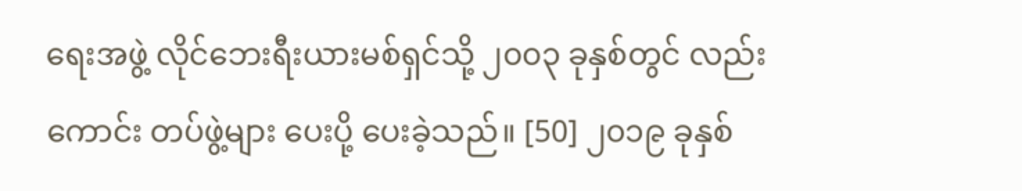ရေးအဖွဲ့ လိုင်ဘေးရီးယားမစ်ရှင်သို့ ၂၀၀၃ ခုနှစ်တွင် လည်းကောင်း တပ်ဖွဲ့များ ပေးပို့ ပေးခဲ့သည်။ [50] ၂၀၁၉ ခုနှစ်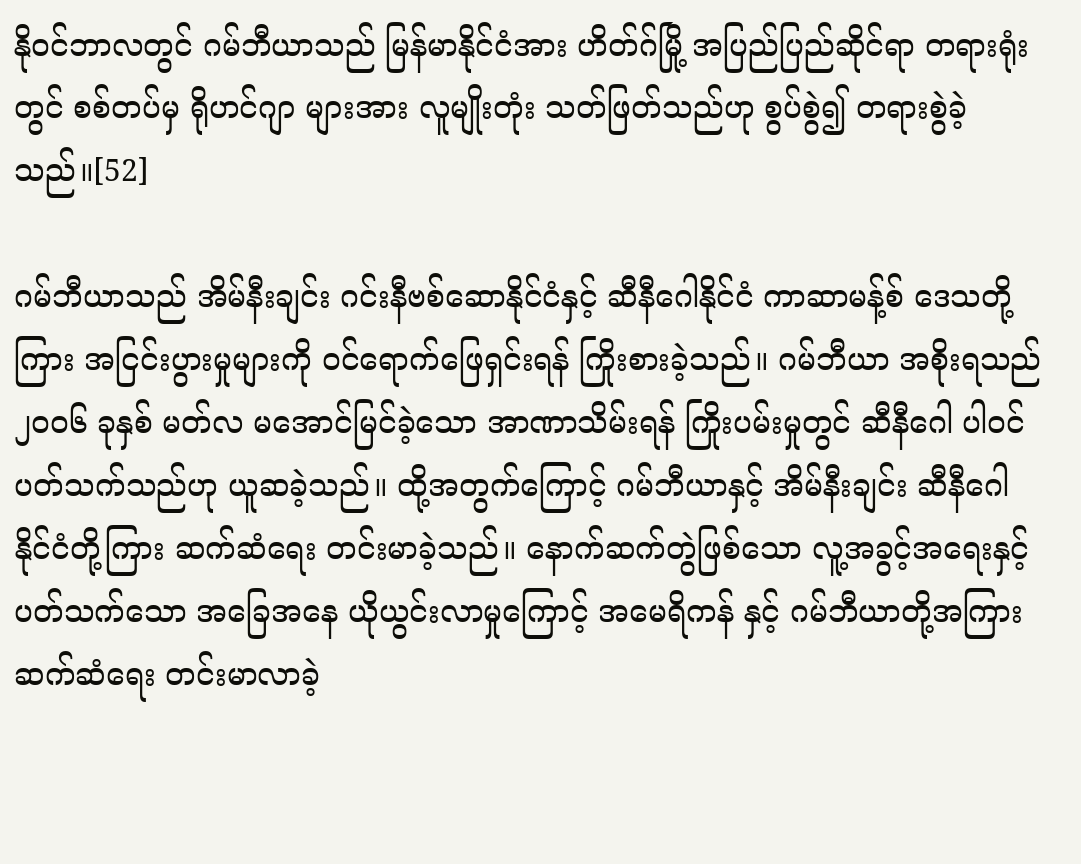နိုဝင်ဘာလတွင် ဂမ်ဘီယာသည် မြန်မာနိုင်ငံအား ဟိတ်ဂ်မြို့ အပြည်ပြည်ဆိုင်ရာ တရားရုံးတွင် စစ်တပ်မှ ရိုဟင်ဂျာ များအား လူမျိုးတုံး သတ်ဖြတ်သည်ဟု စွပ်စွဲ၍ တရားစွဲခဲ့သည်။[52]

ဂမ်ဘီယာသည် အိမ်နီးချင်း ဂင်းနီဗစ်ဆောနိုင်ငံနှင့် ဆီနီဂေါနိုင်ငံ ကာဆာမန့်စ် ဒေသတို့ကြား အငြင်းပွားမှုများကို ဝင်ရောက်ဖြေရှင်းရန် ကြိုးစားခဲ့သည်။ ဂမ်ဘီယာ အစိုးရသည် ၂၀၀၆ ခုနှစ် မတ်လ မအောင်မြင်ခဲ့သော အာဏာသိမ်းရန် ကြိုးပမ်းမှုတွင် ဆီနီဂေါ ပါဝင်ပတ်သက်သည်ဟု ယူဆခဲ့သည်။ ထို့အတွက်ကြောင့် ဂမ်ဘီယာနှင့် အိမ်နီးချင်း ဆီနီဂေါနိုင်ငံတို့ကြား ဆက်ဆံရေး တင်းမာခဲ့သည်။ နောက်ဆက်တွဲဖြစ်သော လူ့အခွင့်အရေးနှင့် ပတ်သက်သော အခြေအနေ ယိုယွင်းလာမှုကြောင့် အမေရိကန် နှင့် ဂမ်ဘီယာတို့အကြား ဆက်ဆံရေး တင်းမာလာခဲ့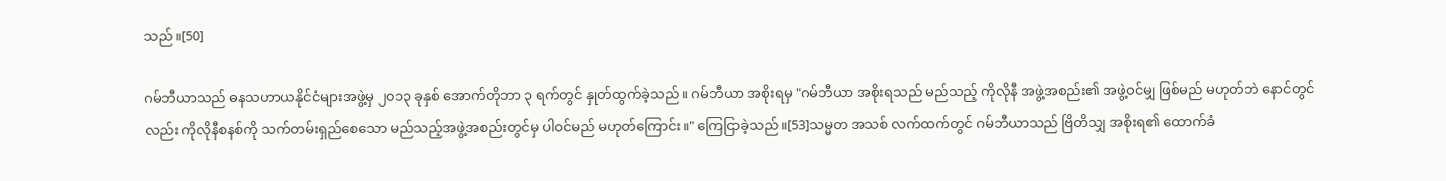သည်။[50]

ဂမ်ဘီယာသည် ဓနသဟာယနိုင်ငံများအဖွဲ့မှ ၂၀၁၃ ခုနှစ် အောက်တိုဘာ ၃ ရက်တွင် နှုတ်ထွက်ခဲ့သည်။ ဂမ်ဘီယာ အစိုးရမှ "ဂမ်ဘီယာ အစိုးရသည် မည်သည့် ကိုလိုနီ အဖွဲ့အစည်း၏ အဖွဲ့ဝင်မျှ ဖြစ်မည် မဟုတ်ဘဲ နောင်တွင်လည်း ကိုလိုနီစနစ်ကို သက်တမ်းရှည်စေသော မည်သည့်အဖွဲ့အစည်းတွင်မှ ပါဝင်မည် မဟုတ်ကြောင်း။" ကြေငြာခဲ့သည်။[53]သမ္မတ အသစ် လက်ထက်တွင် ဂမ်ဘီယာသည် ဗြိတိသျှ အစိုးရ၏ ထောက်ခံ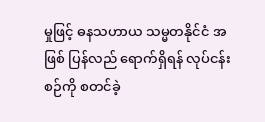မှုဖြင့် ဓနသဟာယ သမ္မတနိုင်ငံ အဖြစ် ပြန်လည် ရောက်ရှိရန် လုပ်ငန်းစဉ်ကို စတင်ခဲ့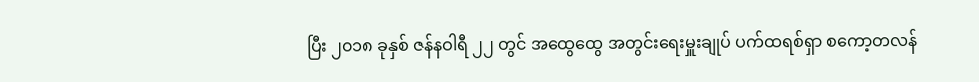ပြီး ၂၀၁၈ ခုနှစ် ဇန်နဝါရီ ၂၂ တွင် အထွေထွေ အတွင်းရေးမှူးချုပ် ပက်ထရစ်ရှာ စကော့တလန်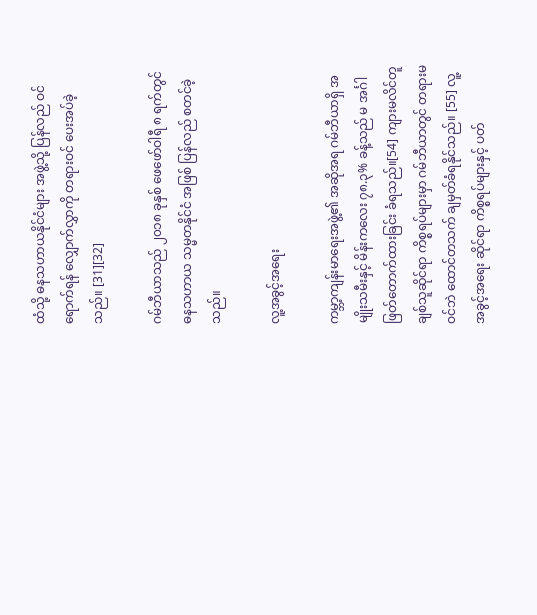ထံသို့ ဓနသဟာယနိုင်ငံများ အဖွဲ့သို့ ပြန်လည် ဝင်ရောက်ရန် လျှောက်လွှာကို တရားဝင် ပေးအပ်ခဲ့သည်။ [31][32]

ဂမ်ဘီယာသည် ၂၀၁၈ ခုနှစ် ဖေဖော်ဝါရီ ၈ ရက်တွင် ဓနသဟာယ သမ္မတနိုင်ငံ အဖြစ် ပြန်လည် စတင်ခဲ့သည်။

လူ့အခွင့်အရေး

ကမ္ဘာ့ကျန်းမာရေးအဖွဲ့၏ အဆိုအရ ဂမ်ဘီယာရှိ အမျိုးသမီးနှင့် မိန်းကလေး ၇၈.၃% ခန့်သည် မ အင်္ဂါ ဖြတ်တောက်ထားခြင်း ခံရသည်။[54] ကျားမလိင်တူချစ်သူဆိုင်ရာ ကိစ္စရပ်များမှာ ဂမ်ဘီယာတွင် တရားမဝင်ဘဲ ထောင်တသက် ချမှတ်ခံရနိုင်သည်။ [55] လူ့အခွင့်အရေး ဆိုင်ရာ ကိစ္စရပ်များနှင့် ပတ်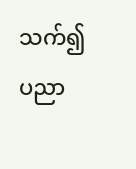သက်၍ ပညာ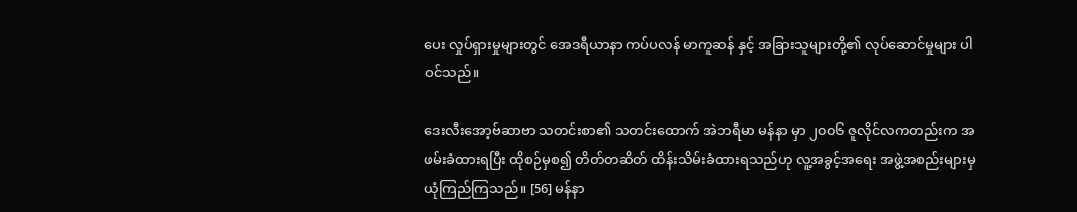ပေး လှုပ်ရှားမှုများတွင် အေဒရီယာနာ ကပ်ပလန် မာကူဆန် နှင့် အခြားသူများတို့၏ လုပ်ဆောင်မှုများ ပါဝင်သည်။

ဒေးလီးအော့ဗ်ဆာဗာ သတင်းစာ၏ သတင်းထောက် အဲဘရီမာ မန်နာ မှာ ၂၀၀၆ ဇူလိုင်လကတည်းက အဖမ်းခံထားရပြီး ထိုစဉ်မှစ၍ တိတ်တဆိတ် ထိန်းသိမ်းခံထားရသည်ဟု လူ့အခွင့်အရေး အဖွဲ့အစည်းများမှ ယုံကြည်ကြသည်။ [56] မန်နာ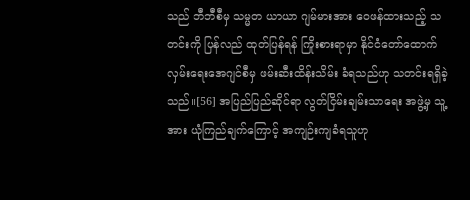သည် ဘီဘီစီမှ သမ္မတ ယာယာ ဂျမ်မားအား ဝေဖန်ထားသည့် သတင်းကို ပြန်လည် ထုတ်ပြန်ရန် ကြိုးစားရာမှာ နိုင်ငံတော်ထောက်လှမ်းရေးအေဂျင်စီမှ ဖမ်းဆီးထိန်းသိမ်း ခံရသည်ဟု သတင်းရရှိခဲ့သည်။[56] အပြည်ပြည်ဆိုင်ရာ လွတ်ငြိမ်းချမ်းသာရေး အဖွဲ့မှ သူ့အား ယုံကြည်ချက်ကြောင့် အကျဉ်းကျခံရသူဟု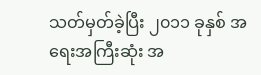သတ်မှတ်ခဲ့ပြီး ၂၀၁၁ ခုနှစ် အရေးအကြီးဆုံး အ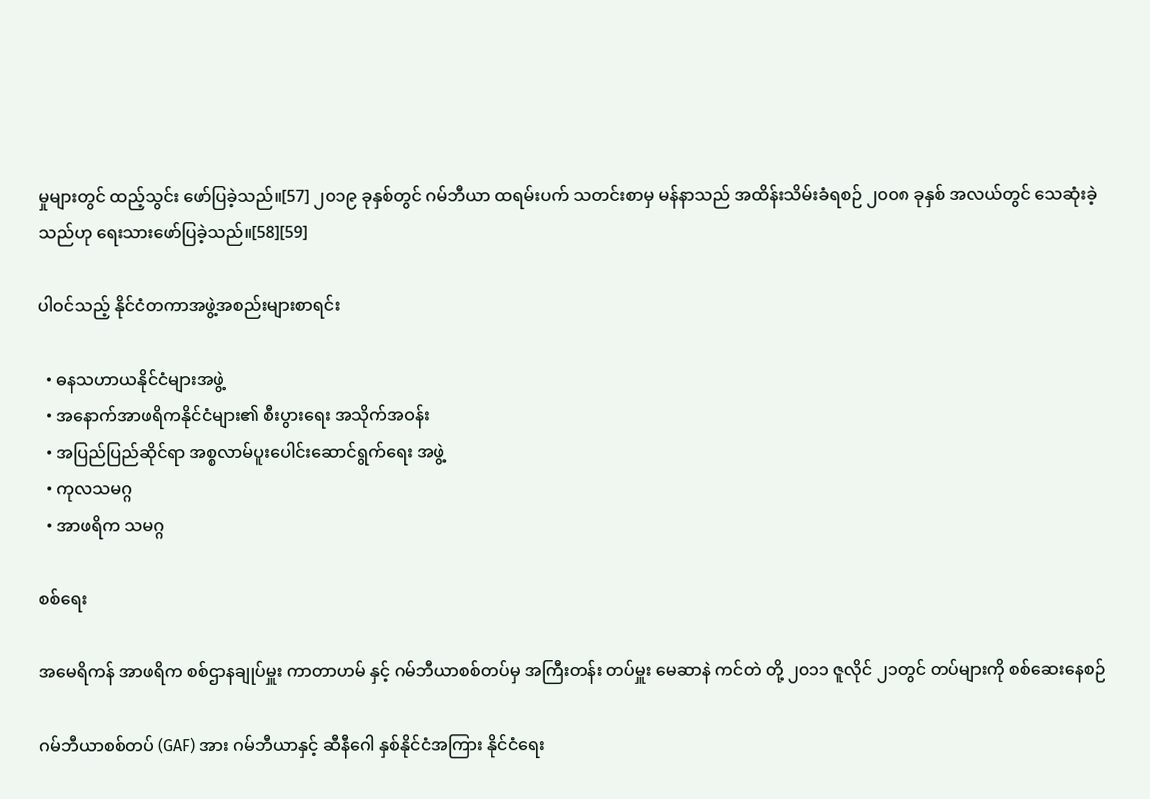မှုများတွင် ထည့်သွင်း ဖော်ပြခဲ့သည်။[57] ၂၀၁၉ ခုနှစ်တွင် ဂမ်ဘီယာ ထရမ်းပက် သတင်းစာမှ မန်နာသည် အထိန်းသိမ်းခံရစဉ် ၂၀၀၈ ခုနှစ် အလယ်တွင် သေဆုံးခဲ့သည်ဟု ရေးသားဖော်ပြခဲ့သည်။[58][59]

ပါဝင်သည့် နိုင်ငံတကာအဖွဲ့အစည်းများစာရင်း

  • ဓနသဟာယနိုင်ငံများအဖွဲ့
  • အနောက်အာဖရိကနိုင်ငံများ၏ စီးပွားရေး အသိုက်အဝန်း
  • အပြည်ပြည်ဆိုင်ရာ အစ္စလာမ်ပူးပေါင်းဆောင်ရွက်ရေး အဖွဲ့
  • ကုလသမဂ္ဂ
  • အာဖရိက သမဂ္ဂ

စစ်ရေး

အမေရိကန် အာဖရိက စစ်ဌာနချုပ်မှူး ကာတာဟမ် နှင့် ဂမ်ဘီယာစစ်တပ်မှ အကြီးတန်း တပ်မှူး မေဆာနဲ ကင်တဲ တို့ ၂၀၁၁ ဇူလိုင် ၂၁တွင် တပ်များကို စစ်ဆေးနေစဉ်

ဂမ်ဘီယာစစ်တပ် (GAF) အား ဂမ်ဘီယာနှင့် ဆီနီဂေါ နှစ်နိုင်ငံအကြား နိုင်ငံရေး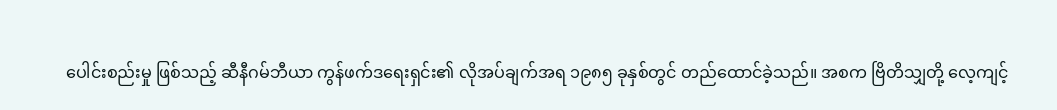ပေါင်းစည်းမှု ဖြစ်သည့် ဆီနီဂမ်ဘီယာ ကွန်ဖက်ဒရေးရှင်း၏ လိုအပ်ချက်အရ ၁၉၈၅ ခုနှစ်တွင် တည်ထောင်ခဲ့သည်။ အစက ဗြိတိသျှတို့ လေ့ကျင့်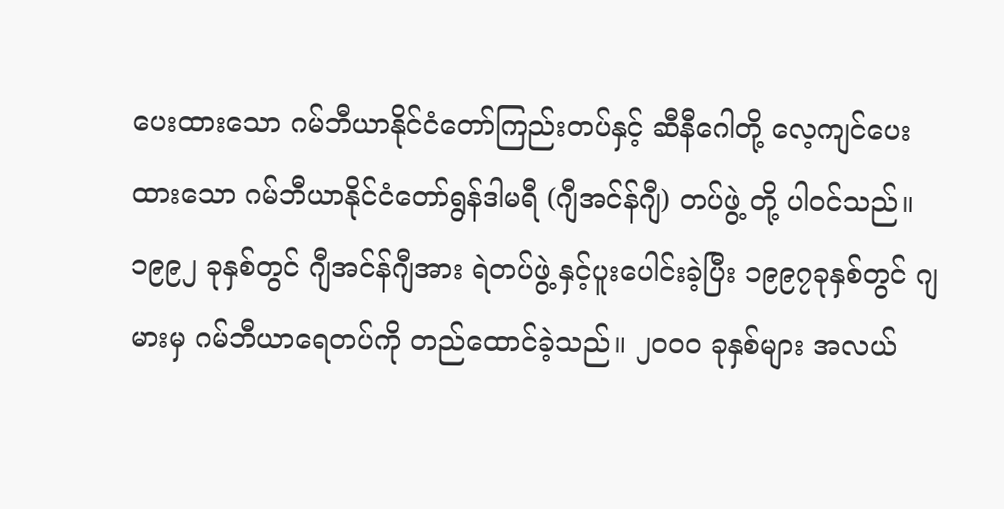ပေးထားသော ဂမ်ဘီယာနိုင်ငံတော်ကြည်းတပ်နှင့် ဆီနီဂေါတို့ လေ့ကျင်ပေးထားသော ဂမ်ဘီယာနိုင်ငံတော်ရွန်ဒါမရီ (ဂျီအင်န်ဂျီ) တပ်ဖွဲ့ တို့ ပါဝင်သည်။ ၁၉၉၂ ခုနှစ်တွင် ဂျီအင်န်ဂျီအား ရဲတပ်ဖွဲ့ နှင့်ပူးပေါင်းခဲ့ပြီး ၁၉၉၇ခုနှစ်တွင် ဂျမားမှ ဂမ်ဘီယာရေတပ်ကို တည်ထောင်ခဲ့သည်။ ၂၀၀၀ ခုနှစ်များ အလယ်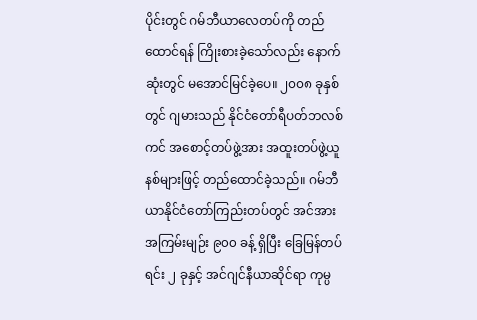ပိုင်းတွင် ဂမ်ဘီယာလေတပ်ကို တည်ထောင်ရန် ကြိုးစားခဲ့သော်လည်း နောက်ဆုံးတွင် မအောင်မြင်ခဲ့ပေ။ ၂၀၀၈ ခုနှစ်တွင် ဂျမားသည် နိုင်ငံတော်ရီပတ်ဘလစ်ကင် အစောင့်တပ်ဖွဲ့အား အထူးတပ်ဖွဲ့ယူနစ်များဖြင့် တည်ထောင်ခဲ့သည်။ ဂမ်ဘီယာနိုင်ငံတော်ကြည်းတပ်တွင် အင်အားအကြမ်းမျဉ်း ၉၀၀ ခန့် ရှိပြီး ခြေမြန်တပ်ရင်း ၂ ခုနှင့် အင်ဂျင်နီယာဆိုင်ရာ ကုမ္ပ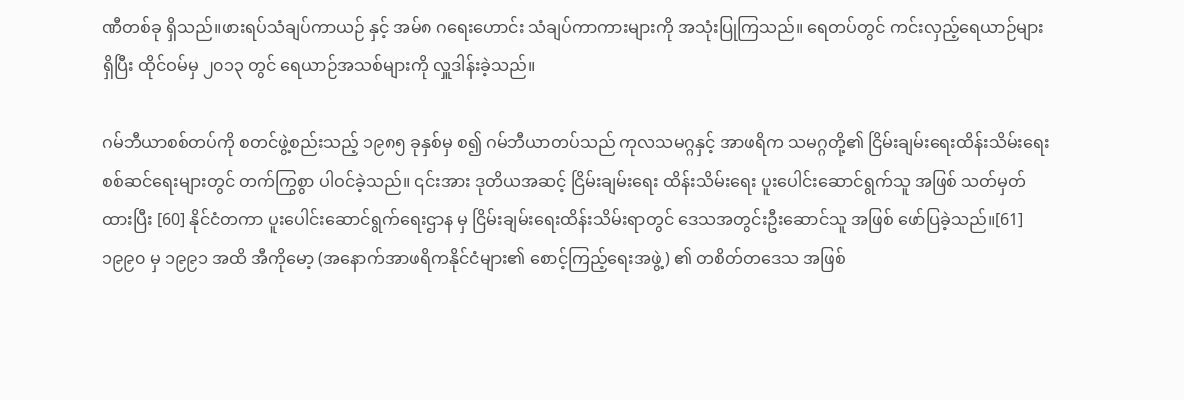ဏီတစ်ခု ရှိသည်။ဖားရပ်သံချပ်ကာယဉ် နှင့် အမ်၈ ဂရေးဟောင်း သံချပ်ကာကားများကို အသုံးပြုကြသည်။ ရေတပ်တွင် ကင်းလှည့်ရေယာဉ်များ ရှိပြီး ထိုင်ဝမ်မှ ၂၀၁၃ တွင် ရေယာဉ်အသစ်များကို လှူဒါန်းခဲ့သည်။

ဂမ်ဘီယာစစ်တပ်ကို စတင်ဖွဲ့စည်းသည့် ၁၉၈၅ ခုနှစ်မှ စ၍ ဂမ်ဘီယာတပ်သည် ကုလသမဂ္ဂနှင့် အာဖရိက သမဂ္ဂတို့၏ ငြိမ်းချမ်းရေးထိန်းသိမ်းရေး စစ်ဆင်ရေးများတွင် တက်ကြွစွာ ပါဝင်ခဲ့သည်။ ၎င်းအား ဒုတိယအဆင့် ငြိမ်းချမ်းရေး ထိန်းသိမ်းရေး ပူးပေါင်းဆောင်ရွက်သူ အဖြစ် သတ်မှတ်ထားပြီး [60] နိုင်ငံတကာ ပူးပေါင်းဆောင်ရွက်ရေးဌာန မှ ငြိမ်းချမ်းရေးထိန်းသိမ်းရာတွင် ဒေသအတွင်းဦးဆောင်သူ အဖြစ် ဖော်ပြခဲ့သည်။[61] ၁၉၉၀ မှ ၁၉၉၁ အထိ အီကိုမော့ (အနောက်အာဖရိကနိုင်ငံများ၏ စောင့်ကြည့်ရေးအဖွဲ့) ၏ တစိတ်တဒေသ အဖြစ်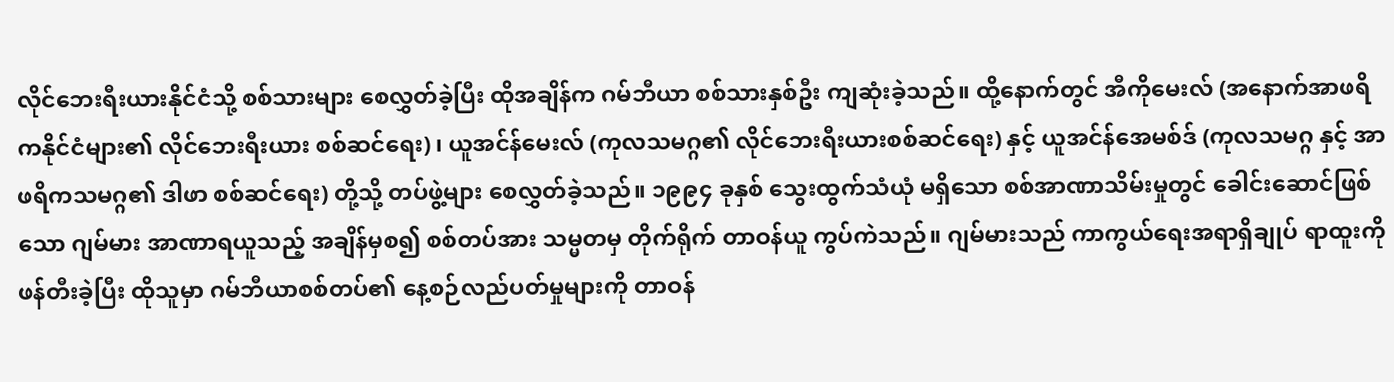လိုင်ဘေးရီးယားနိုင်ငံသို့ စစ်သားများ စေလွှတ်ခဲ့ပြီး ထိုအချိန်က ဂမ်ဘီယာ စစ်သားနှစ်ဦး ကျဆုံးခဲ့သည်။ ထို့နောက်တွင် အီကိုမေးလ် (အနောက်အာဖရိကနိုင်ငံများ၏ လိုင်ဘေးရီးယား စစ်ဆင်ရေး) ၊ ယူအင်န်မေးလ် (ကုလသမဂ္ဂ၏ လိုင်ဘေးရီးယားစစ်ဆင်ရေး) နှင့် ယူအင်န်အေမစ်ဒ် (ကုလသမဂ္ဂ နှင့် အာဖရိကသမဂ္ဂ၏ ဒါဖာ စစ်ဆင်ရေး) တို့သို့ တပ်ဖွဲ့များ စေလွှတ်ခဲ့သည်။ ၁၉၉၄ ခုနှစ် သွေးထွက်သံယုံ မရှိသော စစ်အာဏာသိမ်းမှုတွင် ခေါင်းဆောင်ဖြစ်သော ဂျမ်မား အာဏာရယူသည့် အချိန်မှစ၍ စစ်တပ်အား သမ္မတမှ တိုက်ရိုက် တာဝန်ယူ ကွပ်ကဲသည်။ ဂျမ်မားသည် ကာကွယ်ရေးအရာရှိချုပ် ရာထူးကို ဖန်တီးခဲ့ပြီး ထိုသူမှာ ဂမ်ဘီယာစစ်တပ်၏ နေ့စဉ်လည်ပတ်မှုများကို တာဝန်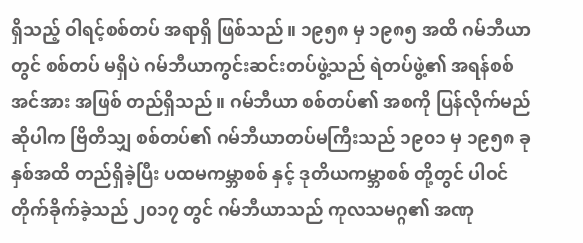ရှိသည့် ဝါရင့်စစ်တပ် အရာရှိ ဖြစ်သည်။ ၁၉၅၈ မှ ၁၉၈၅ အထိ ဂမ်ဘီယာတွင် စစ်တပ် မရှိပဲ ဂမ်ဘီယာကွင်းဆင်းတပ်ဖွဲ့သည် ရဲတပ်ဖွဲ့၏ အရန်စစ်အင်အား အဖြစ် တည်ရှိသည်။ ဂမ်ဘီယာ စစ်တပ်၏ အစကို ပြန်လိုက်မည် ဆိုပါက ဗြိတိသျှ စစ်တပ်၏ ဂမ်ဘီယာတပ်မကြီးသည် ၁၉၀၁ မှ ၁၉၅၈ ခုနှစ်အထိ တည်ရှိခဲ့ပြီး ပထမကမ္ဘာစစ် နှင့် ဒုတိယကမ္ဘာစစ် တို့တွင် ပါဝင်တိုက်ခိုက်ခဲ့သည် ၂၀၁၇ တွင် ဂမ်ဘီယာသည် ကုလသမဂ္ဂ၏ အဏု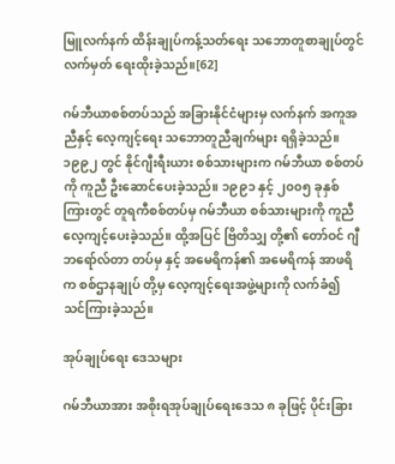မြူလက်နက် ထိန်းချုပ်ကန့်သတ်ရေး သဘောတူစာချုပ်တွင် လက်မှတ် ရေးထိုးခဲ့သည်။[62]

ဂမ်ဘီယာစစ်တပ်သည် အခြားနိုင်ငံများမှ လက်နက် အကူအညီနှင့် လေ့ကျင့်ရေး သဘောတူညီချက်များ ရရှိခဲ့သည်။ ၁၉၉၂ တွင် နိုင်ဂျီးရီးယား စစ်သားများက ဂမ်ဘီယာ စစ်တပ်ကို ကူညီ ဦးဆောင်ပေးခဲ့သည်။ ၁၉၉၁ နှင့် ၂၀၀၅ ခုနှစ်ကြားတွင် တူရကီစစ်တပ်မှ ဂမ်ဘီယာ စစ်သားများကို ကူညီလေ့ကျင့်ပေးခဲ့သည်။ ထို့အပြင် ဗြိတိသျှ တို့၏ တော်ဝင် ဂျီဘရော်လ်တာ တပ်မှ နှင့် အမေရိကန်၏ အမေရိကန် အာဖရိက စစ်ဌာနချုပ် တို့မှ လေ့ကျင့်ရေးအဖွဲ့များကို လက်ခံ၍ သင်ကြားခဲ့သည်။

အုပ်ချုပ်ရေး ဒေသများ

ဂမ်ဘီယာအား အစိုးရအုပ်ချုပ်ရေးဒေသ ၈ ခုဖြင့် ပိုင်းခြား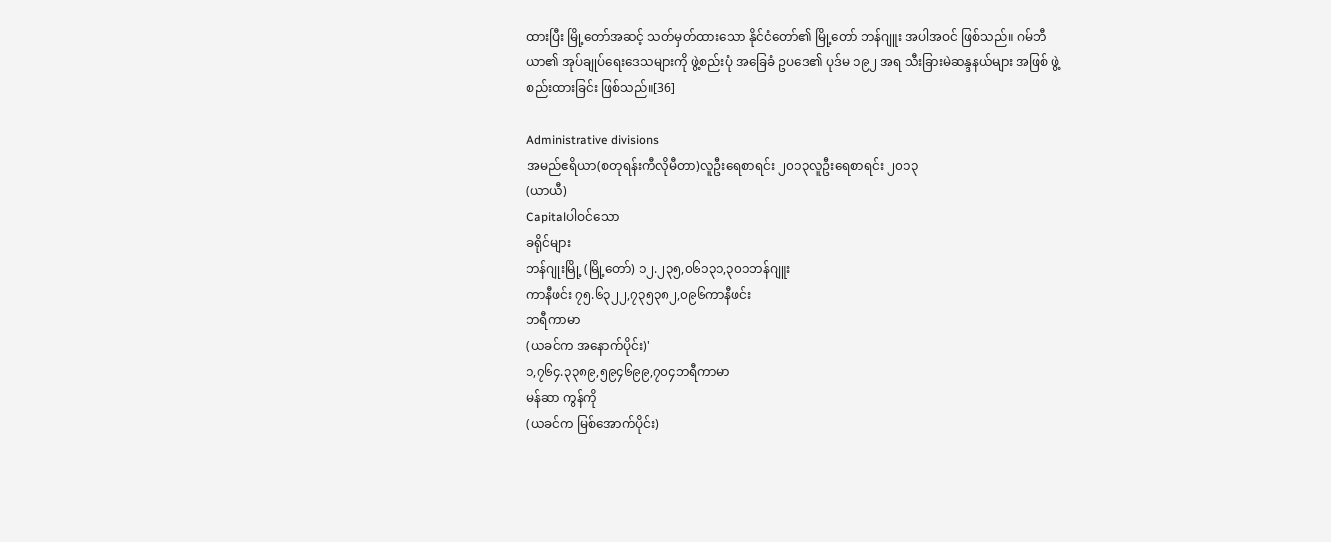ထားပြီး မြို့တော်အဆင့် သတ်မှတ်ထားသော နိုင်ငံတော်၏ မြို့တော် ဘန်ဂျူး အပါအဝင် ဖြစ်သည်။ ဂမ်ဘီယာ၏ အုပ်ချုပ်ရေးဒေသများကို ဖွဲ့စည်းပုံ အခြေခံ ဥပဒေ၏ ပုဒ်မ ၁၉၂ အရ သီးခြားမဲဆန္ဒနယ်များ အဖြစ် ဖွဲ့စည်းထားခြင်း ဖြစ်သည်။[36]

Administrative divisions
အမည်ဧရိယာ(စတုရန်းကီလိုမီတာ)လူဦးရေစာရင်း ၂၀၁၃လူဦးရေစာရင်း ၂၀၁၃
(ယာယီ)
Capitalပါဝင်သော
ခရိုင်များ
ဘန်ဂျုးမြို့ (မြို့တော်) ၁၂.၂၃၅,၀၆၁၃၁,၃၀၁ဘန်ဂျူး
ကာနီဖင်း ၇၅.၆၃၂၂,၇၃၅၃၈၂,၀၉၆ကာနီဖင်း
ဘရီကာမာ
(ယခင်က အနောက်ပိုင်း)'
၁,၇၆၄.၃၃၈၉,၅၉၄၆၉၉,၇၀၄ဘရီကာမာ
မန်ဆာ ကွန်ကို
(ယခင်က မြစ်အောက်ပိုင်း)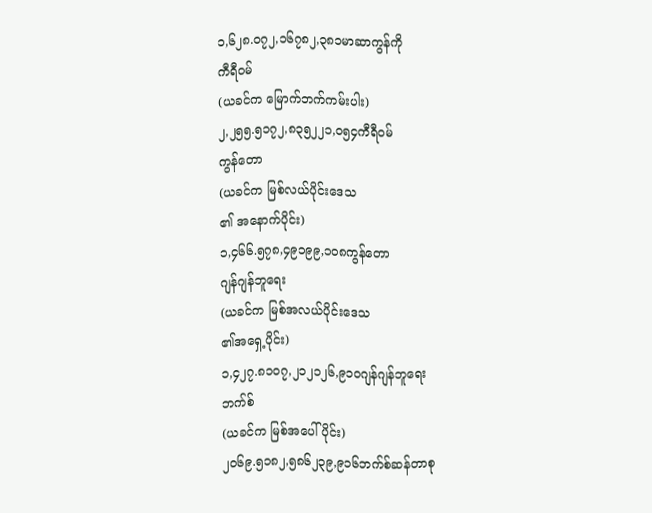၁,၆၂၈.၀၇၂,၁၆၇၈၂,၃၈၁မာဆာကွန်ကို
ကီရီဝမ်
(ယခင်က မြောက်ဘက်ကမ်းပါး)
၂,၂၅၅.၅၁၇၂,၈၃၅၂၂၁,၀၅၄ကီရီဝမ်
ကွန်တော
(ယခင်က မြစ်လယ်ပိုင်းဒေသ
၏ အနောက်ပိုင်း)
၁,၄၆၆.၅၇၈,၄၉၁၉၉,၁၀၈ကွန်တော
ဂျန်ဂျန်ဘူရေး
(ယခင်က မြစ်အလယ်ပိုင်းဒေသ
၏အရှေ့ပိုင်း)
၁,၄၂၇.၈၁၀၇,၂၁၂၁၂၆,၉၁၀ဂျန်ဂျန်ဘူရေး
ဘက်စ်
(ယခင်က မြစ်အပေါ်ပိုင်း)
၂၀၆၉.၅၁၈၂,၅၈၆၂၃၉,၉၁၆ဘက်စ်ဆန်တာစု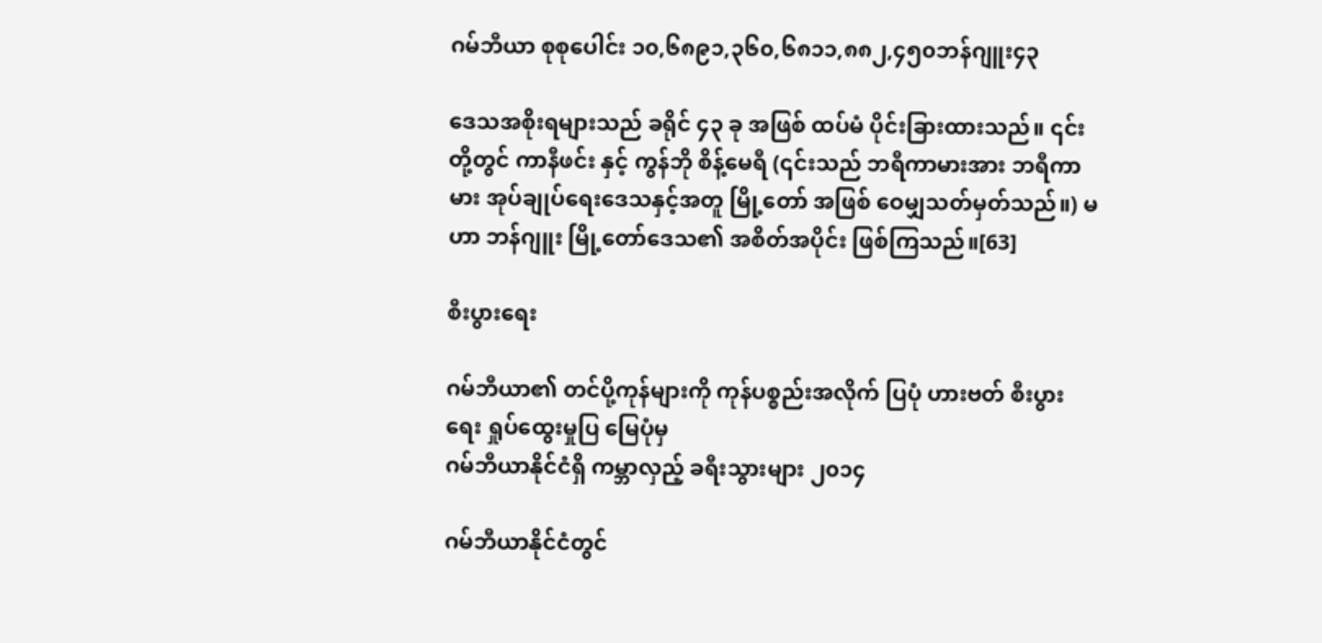ဂမ်ဘီယာ စုစုပေါင်း ၁၀,၆၈၉၁,၃၆၀,၆၈၁၁,၈၈၂,၄၅၀ဘန်ဂျူး၄၃

ဒေသအစိုးရများသည် ခရိုင် ၄၃ ခု အဖြစ် ထပ်မံ ပိုင်းခြားထားသည်။ ၎င်းတို့တွင် ကာနီဖင်း နှင့် ကွန်ဘို စိန့်မေရီ (၎င်းသည် ဘရီကာမားအား ဘရီကာမား အုပ်ချုပ်ရေးဒေသနှင့်အတူ မြို့တော် အဖြစ် ဝေမျှသတ်မှတ်သည်။) မဟာ ဘန်ဂျူး မြို့တော်ဒေသ၏ အစိတ်အပိုင်း ဖြစ်ကြသည်။[63]

စီးပွားရေး

ဂမ်ဘီယာ၏ တင်ပို့ကုန်များကို ကုန်ပစ္စည်းအလိုက် ပြပုံ ဟားဗတ် စီးပွားရေး ရှုပ်ထွေးမှုပြ မြေပုံမှ
ဂမ်ဘီယာနိုင်ငံရှိ ကမ္ဘာလှည့် ခရီးသွားများ ၂၀၁၄

ဂမ်ဘီယာနိုင်ငံတွင်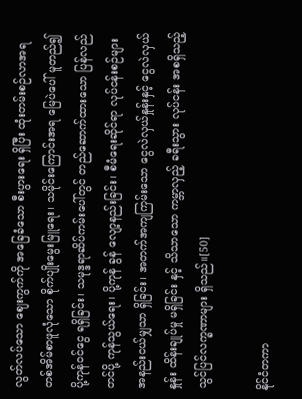လွတ်လပ်သော ဈေးကွက်ကို အခြေခံသော စီးပွားရေး ရှိပြီး ထုံးတမ်းစဉ်လာအရ တစ်အိမ်စာဖူလုံသော စိုက်ပျိုးမွေးမြူရေး၊ သမိုင်းကြောင်းအရ မြေပဲပေါ် မူတည်၍ ပို့ကုန်ဝင်ငွေ ရရှိခြင်း၊ သမုဒ္ဒရာဆိပ်ကမ်းပေါ်တွင် တည်ဆောက်ထားသော ပြန်လည်တင်ပို့ ကုန်သွယ်ရေး၊ ပို့ကုန် ခွန် လျော့နည်းခြင်း၊ စီမံရေးဆိုင်ရာ လုပ်ငန်းစဉ်များ အနည်းငယ်မျှသာ ရှိခြင်း၊ အတက်အကျကြမ်းသော ငွေလဲလှယ်နှုန်းနှင့် ငွေလဲလှယ်နှုန်း ထိန်းချုပ်မှု မရှိခြင်း နှင့် သိသာသော ကမ္ဘာလှည့် ခရီးသွား လုပ်ငန်း အစရှိသည့် သွင်ပြင်လက္ခဏာများ ရှိသည်။[50]

နိုင်ငံတကာ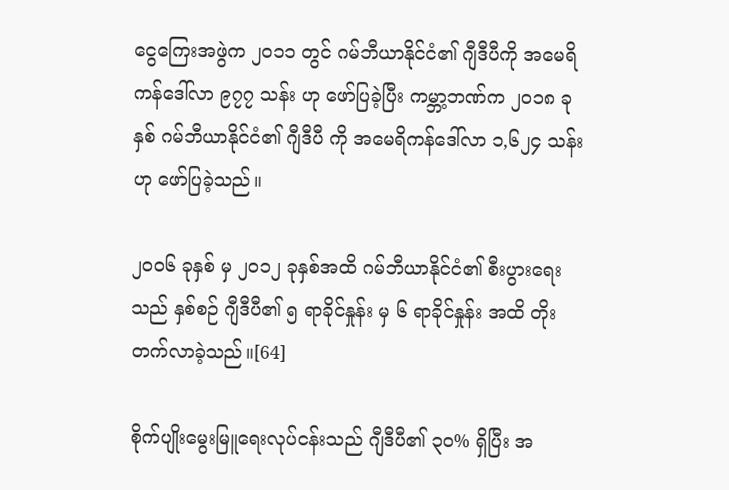ငွေကြေးအဖွဲက ၂၀၁၁ တွင် ဂမ်ဘီယာနိုင်ငံ၏ ဂျီဒီပီကို အမေရိကန်ဒေါ်လာ ၉၇၇ သန်း ဟု ဖော်ပြခဲ့ပြီး ကမ္ဘာ့ဘဏ်က ၂၀၁၈ ခုနှစ် ဂမ်ဘီယာနိုင်ငံ၏ ဂျီဒီပီ ကို အမေရိကန်ဒေါ်လာ ၁,၆၂၄ သန်း ဟု ဖော်ပြခဲ့သည်။

၂၀၀၆ ခုနှစ် မှ ၂၀၁၂ ခုနှစ်အထိ ဂမ်ဘီယာနိုင်ငံ၏ စီးပွားရေးသည် နှစ်စဉ် ဂျီဒီပီ၏ ၅ ရာခိုင်နှုန်း မှ ၆ ရာခိုင်နှုန်း အထိ တိုးတက်လာခဲ့သည်။[64]

စိုက်ပျိုးမွေးမြူရေးလုပ်ငန်းသည် ဂျီဒီပီ၏ ၃၀% ရှိပြီး အ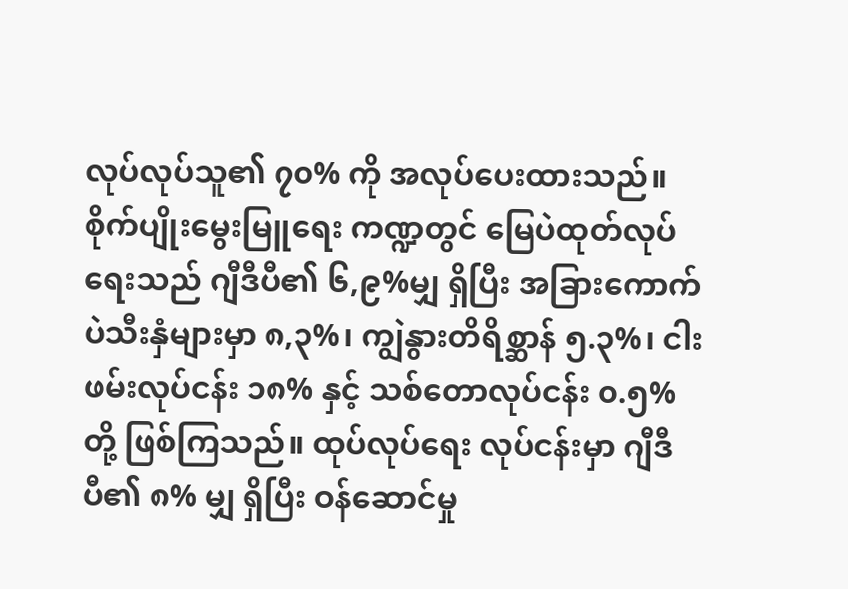လုပ်လုပ်သူ၏ ၇၀% ကို အလုပ်ပေးထားသည်။ စိုက်ပျိုးမွေးမြူရေး ကဏ္ဍတွင် မြေပဲထုတ်လုပ်ရေးသည် ဂျီဒီပီ၏ ၆,၉%မျှ ရှိပြီး အခြားကောက်ပဲသီးနှံများမှာ ၈,၃%၊ ကျွဲနွားတိရိစ္ဆာန် ၅.၃%၊ ငါးဖမ်းလုပ်ငန်း ၁၈% နှင့် သစ်တောလုပ်ငန်း ၀.၅% တို့ ဖြစ်ကြသည်။ ထုပ်လုပ်ရေး လုပ်ငန်းမှာ ဂျီဒီပီ၏ ၈% မျှ ရှိပြီး ဝန်ဆောင်မှု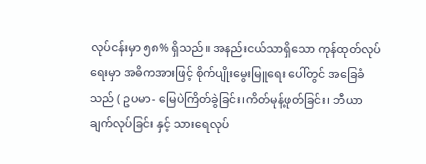လုပ်ငန်းမှာ ၅၈% ရှိသည်။ အနည်းငယ်သာရှိသော ကုန်ထုတ်လုပ်ရေးမှာ အဓိကအားဖြင့် စိုက်ပျိုးမွေးမြူရေး ပေါ်တွင် အခြေခံသည် ( ဥပမာ- မြေပဲကြိတ်ခွဲခြင်း၊ကိတ်မုန့်ဖုတ်ခြင်း၊ ဘီယာချက်လုပ်ခြင်း နှင့် သားရေလုပ်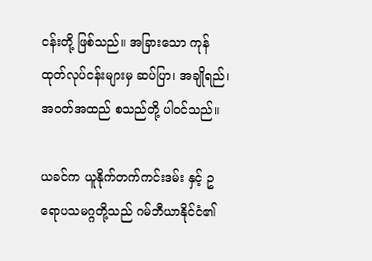ငန်းတို့ ဖြစ်သည်။ အခြားသော ကုန်ထုတ်လုပ်ငန်းများမှ ဆပ်ပြာ၊ အချိုရည်၊ အဝတ်အထည် စသည်တို့ ပါဝင်သည်။

ယခင်က ယူနိုက်တက်ကင်းဒမ်း နှင့် ဥရောပသမဂ္ဂတို့သည် ဂမ်ဘီယာနိုင်ငံ၏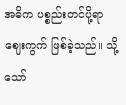အဓိက ပစ္စည်းတင်ပို့ရာ ဈေးကွက် ဖြစ်ခဲ့သည်။ သို့သော်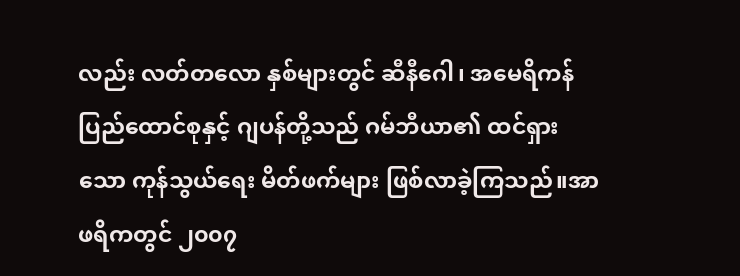လည်း လတ်တလော နှစ်များတွင် ဆီနီဂေါ၊ အမေရိကန်ပြည်ထောင်စုနှင့် ဂျပန်တို့သည် ဂမ်ဘီယာ၏ ထင်ရှားသော ကုန်သွယ်ရေး မိတ်ဖက်များ ဖြစ်လာခဲ့ကြသည်။အာဖရိကတွင် ၂၀၀၇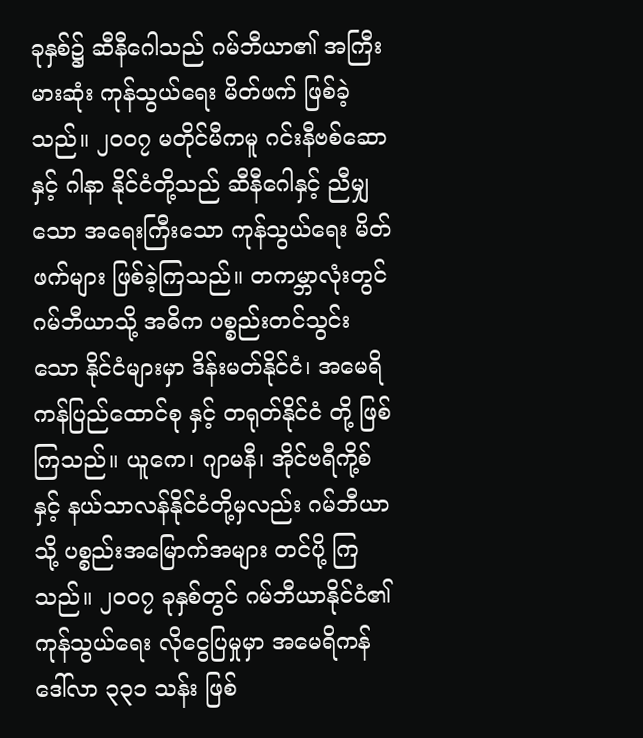ခုနှစ်၌ ဆီနီဂေါသည် ဂမ်ဘီယာ၏ အကြီးမားဆုံး ကုန်သွယ်ရေး မိတ်ဖက် ဖြစ်ခဲ့သည်။ ၂၀၀၇ မတိုင်မီကမူ ဂင်းနီဗစ်ဆော နှင့် ဂါနာ နိုင်ငံတို့သည် ဆီနီဂေါနှင့် ညီမျှသော အရေးကြီးသော ကုန်သွယ်ရေး မိတ်ဖက်များ ဖြစ်ခဲ့ကြသည်။ တကမ္ဘာလုံးတွင် ဂမ်ဘီယာသို့ အဓိက ပစ္စည်းတင်သွင်းသော နိုင်ငံများမှာ ဒိန်းမတ်နိုင်ငံ၊ အမေရိကန်ပြည်ထောင်စု နှင့် တရုတ်နိုင်ငံ တို့ ဖြစ်ကြသည်။ ယူကေ၊ ဂျာမနီ၊ အိုင်ဗရီကို့စ် နှင့် နယ်သာလန်နိုင်ငံတို့မှလည်း ဂမ်ဘီယာသို့ ပစ္စည်းအမြောက်အများ တင်ပို့ ကြသည်။ ၂၀၀၇ ခုနှစ်တွင် ဂမ်ဘီယာနိုင်ငံ၏ ကုန်သွယ်ရေး လိုငွေပြမှုမှာ အမေရိကန်ဒေါ်လာ ၃၃၁ သန်း ဖြစ်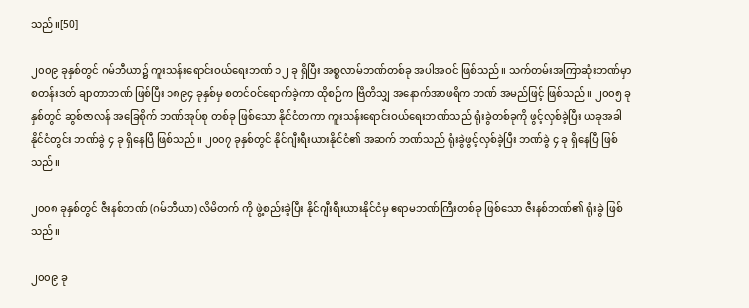သည်။[50]

၂၀၀၉ ခုနှစ်တွင် ဂမ်ဘီယာ၌ ကူးသန်းရောင်းဝယ်ရေးဘဏ် ၁၂ ခု ရှိပြီး အစ္စလာမ်ဘဏ်တစ်ခု အပါအဝင် ဖြစ်သည်။ သက်တမ်းအကြာဆုံးဘဏ်မှာ စတန်းဒတ် ချာတာဘဏ် ဖြစ်ပြီး ၁၈၉၄ ခုနှစ်မှ စတင်ဝင်ရောက်ခဲ့ကာ ထိုစဉ်က ဗြိတိသျှ အနောက်အာဖရိက ဘဏ် အမည်ဖြင့် ဖြစ်သည်။ ၂၀၀၅ ခုနှစ်တွင် ဆွစ်ဇာလန် အခြေစိုက် ဘဏ်အုပ်စု တစ်ခု ဖြစ်သော နိုင်ငံတကာ ကူးသန်းရောင်းဝယ်ရေးဘဏ်သည် ရုံးခွဲတစ်ခုကို ဖွင့်လှစ်ခဲ့ပြီး ယခုအခါ နိုင်ငံတွင်း ဘဏ်ခွဲ ၄ ခု ရှိနေပြီ ဖြစ်သည်။ ၂၀၀၇ ခုနှစ်တွင် နိုင်ဂျီးရီးယားနိုင်ငံ၏ အဆက် ဘဏ်သည် ရုံးခွဲဖွင့်လှစ်ခဲ့ပြီး ဘဏ်ခွဲ ၄ ခု ရှိနေပြီ ဖြစ်သည်။

၂၀၀၈ ခုနှစ်တွင် ဇီးနစ်ဘဏ် (ဂမ်ဘီယာ) လိမိတက် ကို ဖွဲ့စည်းခဲ့ပြီး နိုင်ဂျီးရီးယားနိုင်ငံမှ ဧရာမဘဏ်ကြီးတစ်ခု ဖြစ်သော ဇီးနစ်ဘဏ်၏ ရုံးခွဲ ဖြစ်သည်။

၂၀၀၉ ခု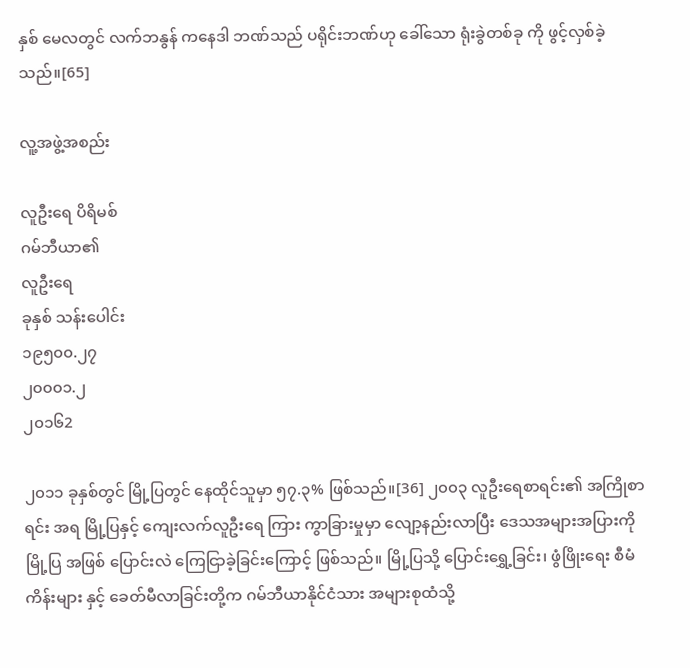နှစ် မေလတွင် လက်ဘနွန် ကနေဒါ ဘဏ်သည် ပရိုင်းဘဏ်ဟု ခေါ်သော ရုံးခွဲတစ်ခု ကို ဖွင့်လှစ်ခဲ့သည်။[65]

လူ့အဖွဲ့အစည်း

လူဦးရေ ပိရိမစ်
ဂမ်ဘီယာ၏
လူဦးရေ
ခုနှစ် သန်းပေါင်း
၁၉၅၀၀.၂၇
၂၀၀၀၁.၂
၂၀၁၆2

၂၀၁၁ ခုနှစ်တွင် မြို့ပြတွင် နေထိုင်သူမှာ ၅၇.၃% ဖြစ်သည်။[36] ၂၀၀၃ လူဦးရေစာရင်း၏ အကြိုစာရင်း အရ မြို့ပြနှင့် ကျေးလက်လူဦးရေ ကြား ကွာခြားမှုမှာ လျော့နည်းလာပြီး ဒေသအများအပြားကို မြို့ပြ အဖြစ် ပြောင်းလဲ ကြေငြာခဲ့ခြင်းကြောင့် ဖြစ်သည်။ မြို့ပြသို့ ပြောင်းရွှေ့ခြင်း၊ ဖွံဖြိုးရေး စီမံကိန်းများ နှင့် ခေတ်မီလာခြင်းတို့က ဂမ်ဘီယာနိုင်ငံသား အများစုထံသို့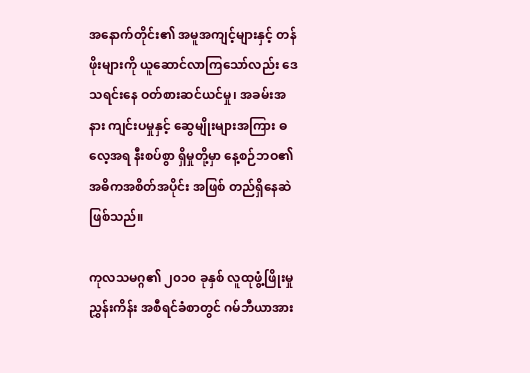အနောက်တိုင်း၏ အမူအကျင့်များနှင့် တန်ဖိုးများကို ယူဆောင်လာကြသော်လည်း ဒေသရင်းနေ ဝတ်စားဆင်ယင်မှု၊ အခမ်းအနား ကျင်းပမှုနှင့် ဆွေမျိုးများအကြား ဓလေ့အရ နီးစပ်စွာ ရှိမှုတို့မှာ နေ့စဉ်ဘဝ၏ အဓိကအစိတ်အပိုင်း အဖြစ် တည်ရှိနေဆဲ ဖြစ်သည်။

ကုလသမဂ္ဂ၏ ၂၀၁၀ ခုနှစ် လူထုဖွံ့ဖြိုးမှုညွှန်းကိန်း အစီရင်ခံစာတွင် ဂမ်ဘီယာအား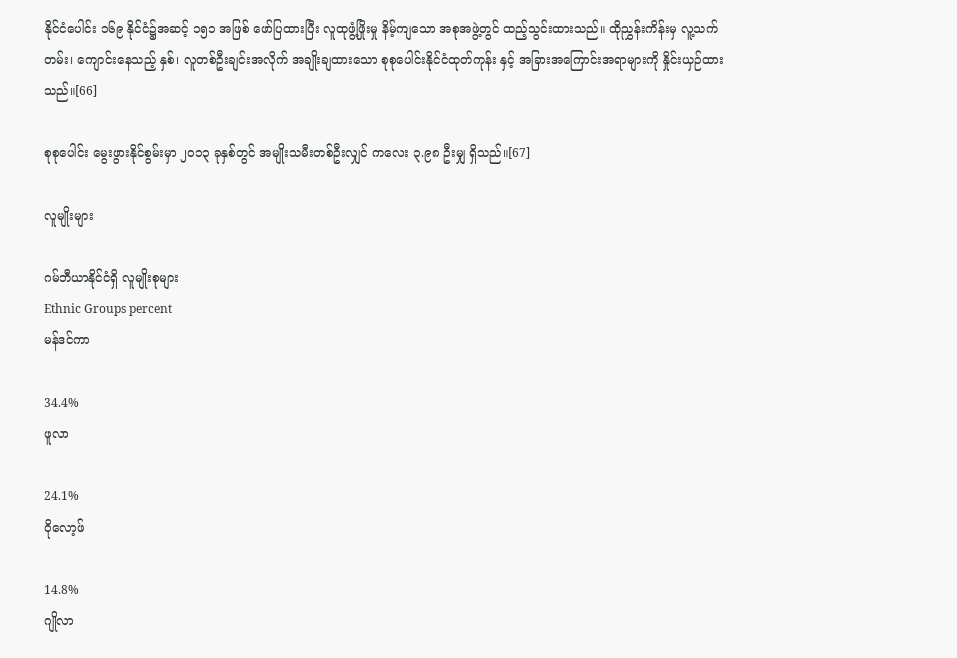နိုင်ငံပေါင်း ၁၆၉ နိုင်ငံ၌အဆင့် ၁၅၁ အဖြစ် ဖော်ပြထားပြီး လူထုဖွံ့ဖြိုးမှု နိမ့်ကျသော အစုအဖွဲ့တွင် ထည့်သွင်းထားသည်။ ထိုညွှန်းကိန်းမှ လူ့သက်တမ်း၊ ကျောင်းနေသည့် နှစ်၊ လူတစ်ဦးချင်းအလိုက် အချိုးချထားသော စုစုပေါင်းနိုင်ငံထုတ်ကုန်း နှင့် အခြားအကြောင်းအရာများကို နှိုင်းယှဉ်ထားသည်။[66]

စုစုပေါင်း မွေးဖွားနိုင်စွမ်းမှာ ၂၀၁၃ ခုနှစ်တွင် အမျိုးသမီးတစ်ဦးလျှင် ကလေး ၃.၉၈ ဦးမျှ ရှိသည်။[67]

လူမျိုးများ

ဂမ်ဘီယာနိုင်ငံရှိ လူမျိုးစုများ
Ethnic Groups percent
မန်ဒင်ကာ

34.4%
ဖူလာ

24.1%
ဝိုလော့ဖ်

14.8%
ဂျိုလာ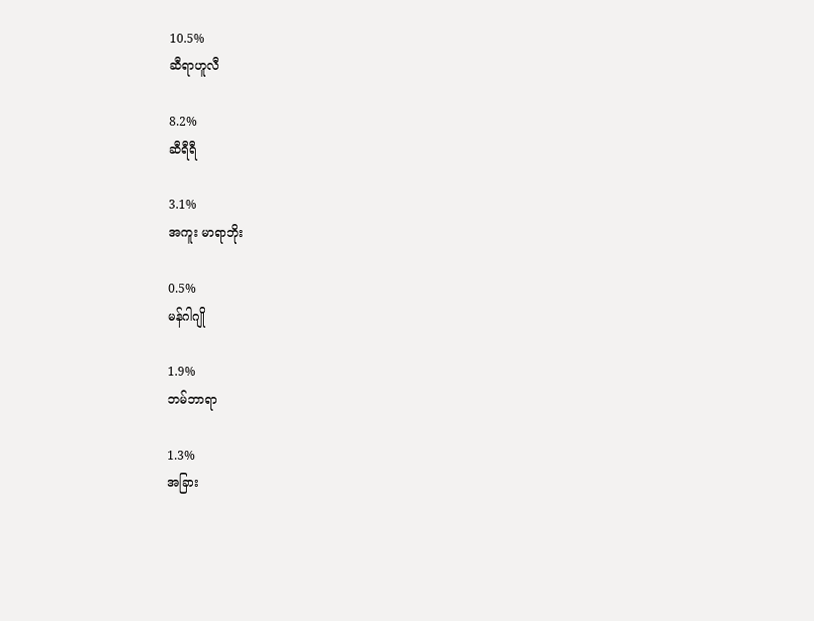10.5%
ဆီရာဟူလီ

8.2%
ဆီရီရီ

3.1%
အကူး မာရာဘိုး

0.5%
မန်ဂါဂျို

1.9%
ဘမ်ဘာရာ

1.3%
အခြား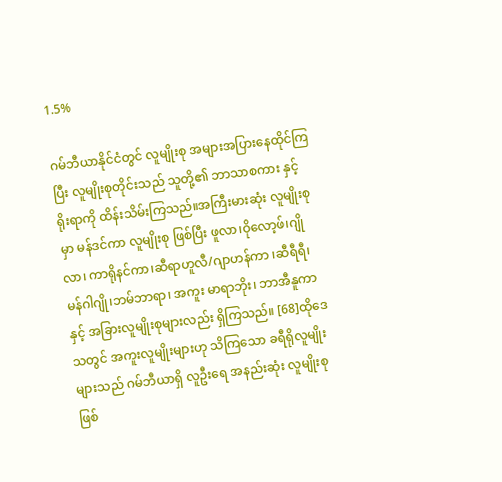1.5%

ဂမ်ဘီယာနိုင်ငံတွင် လူမျိုးစု အများအပြားနေထိုင်ကြပြီး လူမျိုးစုတိုင်းသည် သူတို့၏ ဘာသာစကား နှင့် ရိုးရာကို ထိန်းသိမ်းကြသည်။အကြီးမားဆုံး လူမျိုးစုမှာ မန်ဒင်ကာ လူမျိုးစု ဖြစ်ပြီး ဖူလာ၊ဝိုလော့ဖ်၊ဂျိုလာ၊ ကာရိုနင်ကာ၊ဆီရာဟူလီ/ဂျာဟန်ကာ ၊ဆီရီရီ၊ မန်ဂါဂျို၊ဘမ်ဘာရာ၊ အကူး မာရာဘိုး၊ ဘာအီနူကာ နှင့် အခြားလူမျိုးစုများလည်း ရှိကြသည်။ [68]ထိုဒေသတွင် အကူးလူမျိုးများဟု သိကြသော ခရီရိုလူမျိုးများသည် ဂမ်ဘီယာရှိ လူဦးရေ အနည်းဆုံး လူမျိုးစု ဖြစ်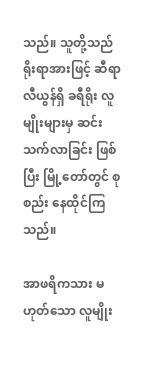သည်။ သူတို့သည် ရိုးရာအားဖြင့် ဆီရာလီယွန်ရှိ ခရီရိုး လူမျိုးများမှ ဆင်းသက်လာခြင်း ဖြစ်ပြီး မြို့တော်တွင် စုစည်း နေထိုင်ကြသည်။

အာဖရိကသား မဟုတ်သော လူမျိုး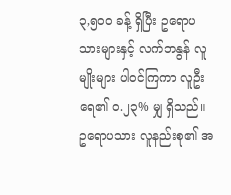၃,၅၀၀ ခန့် ရှိပြီး ဥရောပသားများနှင့် လက်ဘနွန် လူမျိုးများ ပါဝင်ကြကာ လူဦးရေ၏ ၀.၂၃% မျှ ရှိသည်။ ဥရောပသား လူနည်းစု၏ အ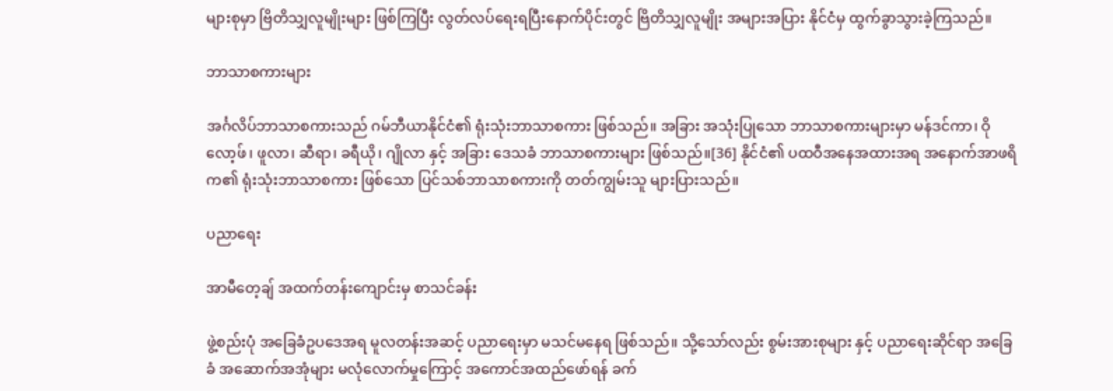များစုမှာ ဗြိတိသျှလူမျိုးများ ဖြစ်ကြပြီး လွတ်လပ်ရေးရပြီးနောက်ပိုင်းတွင် ဗြိတိသျှလူမျိုး အများအပြား နိုင်ငံမှ ထွက်ခွာသွားခဲ့ကြသည်။

ဘာသာစကားများ

အင်္ဂလိပ်ဘာသာစကားသည် ဂမ်ဘီယာနိုင်ငံ၏ ရုံးသုံးဘာသာစကား ဖြစ်သည်။ အခြား အသုံးပြုသော ဘာသာစကားများမှာ မန်ဒင်ကာ၊ ဝိုလော့ဖ်၊ ဖူလာ၊ ဆီရာ၊ ခရီယို၊ ဂျိုလာ နှင့် အခြား ဒေသခံ ဘာသာစကားများ ဖြစ်သည်။[36] နိုင်ငံ၏ ပထဝီအနေအထားအရ အနောက်အာဖရိက၏ ရုံးသုံးဘာသာစကား ဖြစ်သော ပြင်သစ်ဘာသာစကားကို တတ်ကျွမ်းသူ များပြားသည်။

ပညာရေး

အာမီတေ့ချ် အထက်တန်းကျောင်းမှ စာသင်ခန်း

ဖွဲ့စည်းပုံ အခြေခံဥပဒေအရ မူလတန်းအဆင့် ပညာရေးမှာ မသင်မနေရ ဖြစ်သည်။ သို့သော်လည်း စွမ်းအားစုများ နှင့် ပညာရေးဆိုင်ရာ အခြေခံ အဆောက်အအုံများ မလုံလောက်မှုကြောင့် အကောင်အထည်ဖော်ရန် ခက်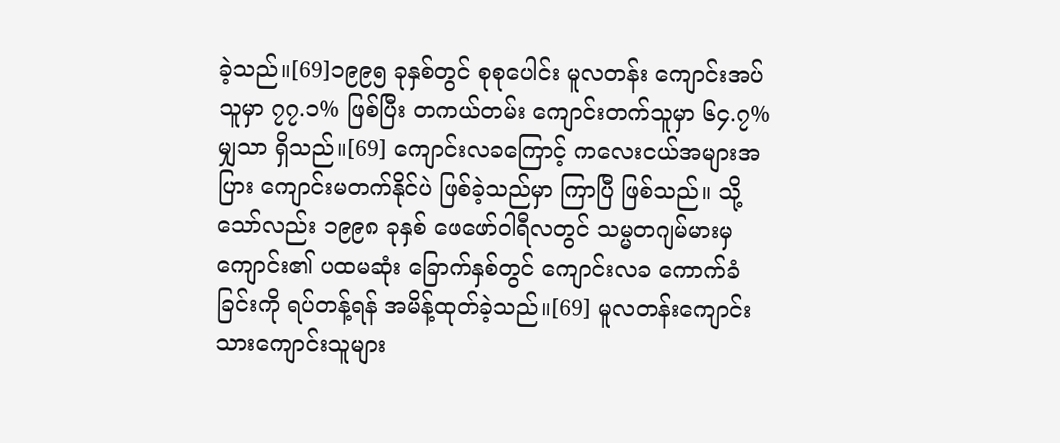ခဲ့သည်။[69]၁၉၉၅ ခုနှစ်တွင် စုစုပေါင်း မူလတန်း ကျောင်းအပ်သူမှာ ၇၇.၁% ဖြစ်ပြီး တကယ်တမ်း ကျောင်းတက်သူမှာ ၆၄.၇% မျှသာ ရှိသည်။[69] ကျောင်းလခကြောင့် ကလေးငယ်အများအပြား ကျောင်းမတက်နိုင်ပဲ ဖြစ်ခဲ့သည်မှာ ကြာပြီ ဖြစ်သည်။ သို့သော်လည်း ၁၉၉၈ ခုနှစ် ဖေဖော်ဝါရီလတွင် သမ္မတဂျမ်မားမှ ကျောင်း၏ ပထမဆုံး ခြောက်နှစ်တွင် ကျောင်းလခ ကောက်ခံခြင်းကို ရပ်တန့်ရန် အမိန့်ထုတ်ခဲ့သည်။[69] မူလတန်းကျောင်းသားကျောင်းသူများ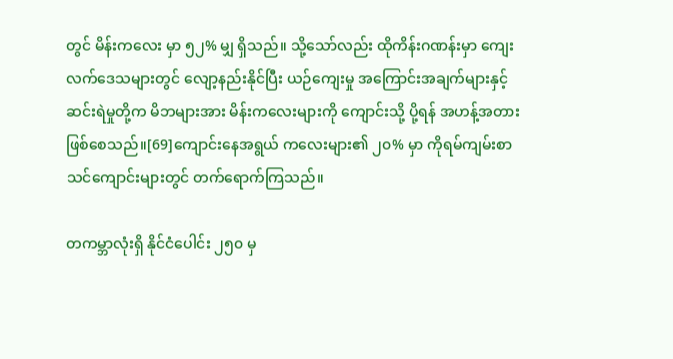တွင် မိန်းကလေး မှာ ၅၂% မျှ ရှိသည်။ သို့သော်လည်း ထိုကိန်းဂဏန်းမှာ ကျေးလက်ဒေသများတွင် လျော့နည်းနိုင်ပြီး ယဉ်ကျေးမှု အကြောင်းအချက်များနှင့် ဆင်းရဲမှုတို့က မိဘများအား မိန်းကလေးများကို ကျောင်းသို့ ပို့ရန် အဟန့်အတား ဖြစ်စေသည်။[69]ကျောင်းနေအရွယ် ကလေးများ၏ ၂၀% မှာ ကိုရမ်ကျမ်းစာ သင်ကျောင်းများတွင် တက်ရောက်ကြသည်။

တကမ္ဘာလုံးရှိ နိုင်ငံပေါင်း ၂၅၀ မှ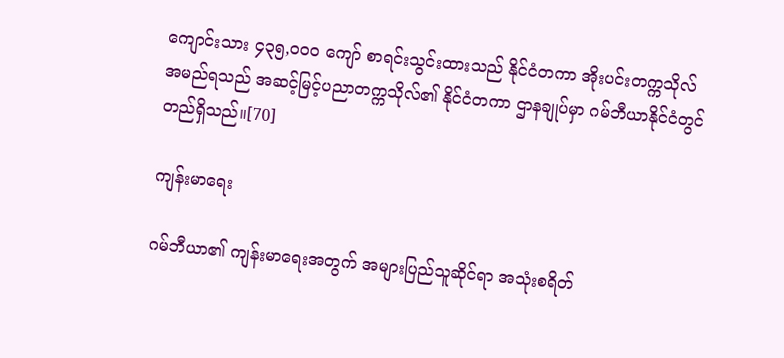ကျောင်းသား ၄၃၅,၀၀၀ ကျော် စာရင်းသွင်းထားသည် နိုင်ငံတကာ အိုးပင်းတက္ကသိုလ် အမည်ရသည် အဆင့်မြင့်ပညာတက္ကသိုလ်၏ နိုင်ငံတကာ ဌာနချုပ်မှာ ဂမ်ဘီယာနိုင်ငံတွင် တည်ရှိသည်။[70]

ကျန်းမာရေး

ဂမ်ဘီယာ၏ ကျန်းမာရေးအတွက် အများပြည်သူဆိုင်ရာ အသုံးစရိတ်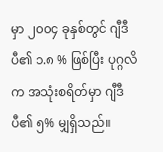မှာ ၂၀၀၄ ခုနှစ်တွင် ဂျီဒီပီ၏ ၁.၈ % ဖြစ်ပြီး ပုဂ္ဂလိက အသုံးစရိတ်မှာ ဂျီဒီပီ၏ ၅% မျှရှိသည်။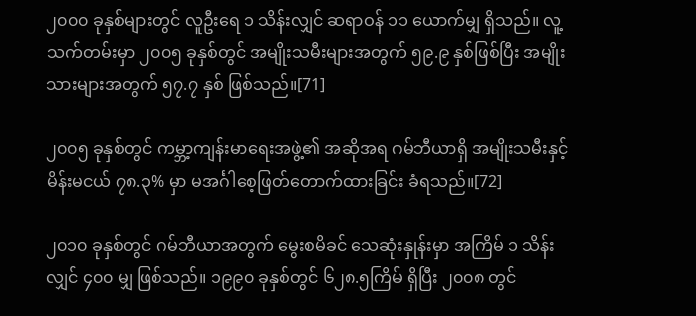၂၀၀၀ ခုနှစ်များတွင် လူဦးရေ ၁ သိန်းလျှင် ဆရာဝန် ၁၁ ယောက်မျှ ရှိသည်။ လူ့သက်တမ်းမှာ ၂၀၀၅ ခုနှစ်တွင် အမျိုးသမီးများအတွက် ၅၉.၉ နှစ်ဖြစ်ပြီး အမျိုးသားများအတွက် ၅၇.၇ နှစ် ဖြစ်သည်။[71]

၂၀၀၅ ခုနှစ်တွင် ကမ္ဘာ့ကျန်းမာရေးအဖွဲ့၏ အဆိုအရ ဂမ်ဘီယာရှိ အမျိုးသမီးနှင့် မိန်းမငယ် ၇၈.၃% မှာ မအင်္ဂါစေ့ဖြတ်တောက်ထားခြင်း ခံရသည်။[72]

၂၀၁၀ ခုနှစ်တွင် ဂမ်ဘီယာအတွက် မွေးစမိခင် သေဆုံးနှုန်းမှာ အကြိမ် ၁ သိန်းလျှင် ၄၀၀ မျှ ဖြစ်သည်။ ၁၉၉၀ ခုနှစ်တွင် ၆၂၈.၅ကြိမ် ရှိပြီး ၂၀၀၈ တွင်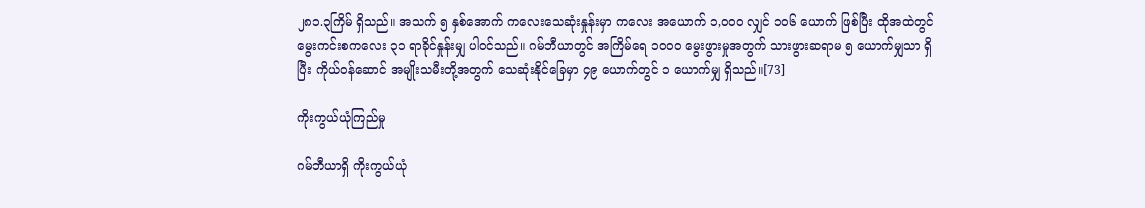၂၈၁.၃ကြိမ် ရှိသည်။ အသက် ၅ နှစ်အောက် ကလေးသေဆုံးနှုန်းမှာ ကလေး အယောက် ၁,၀၀၀ လျှင် ၁၀၆ ယောက် ဖြစ်ပြီး ထိုအထဲတွင် မွေးကင်းစကလေး ၃၁ ရာခိုင်နှုန်းမျှ ပါဝင်သည်။ ဂမ်ဘီယာတွင် အကြိမ်ရေ ၁၀၀၀ မွေးဖွားမှုအတွက် သားဖွားဆရာမ ၅ ယောက်မျှသာ ရှိပြီး ကိုယ်ဝန်ဆောင် အမျိုးသမီးတို့အတွက် သေဆုံးနိုင်ခြေမှာ ၄၉ ယောက်တွင် ၁ ယောက်မျှ ရှိသည်။[73]

ကိုးကွယ်ယုံကြည်မှု

ဂမ်ဘီယာရှိ ကိုးကွယ်ယုံ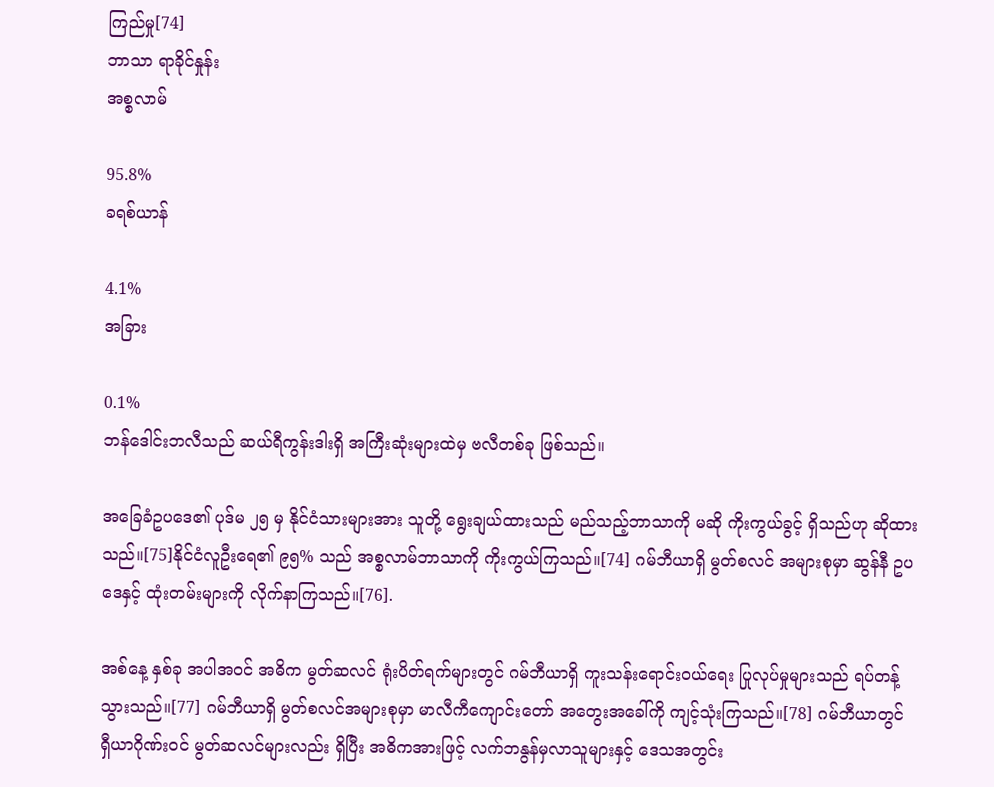ကြည်မှု[74]
ဘာသာ ရာခိုင်နှုန်း
အစ္စလာမ်

95.8%
ခရစ်ယာန်

4.1%
အခြား

0.1%
ဘန်ဒေါင်းဘလီသည် ဆယ်ရီကွန်းဒါးရှိ အကြီးဆုံးများထဲမှ ဗလီတစ်ခု ဖြစ်သည်။

အခြေခံဥပဒေ၏ ပုဒ်မ ၂၅ မှ နိုင်ငံသားများအား သူတို့ ရွေးချယ်ထားသည် မည်သည့်ဘာသာကို မဆို ကိုးကွယ်ခွင့် ရှိသည်ဟု ဆိုထားသည်။[75]နိုင်ငံလူဦးရေ၏ ၉၅% သည် အစ္စလာမ်ဘာသာကို ကိုးကွယ်ကြသည်။[74] ဂမ်ဘီယာရှိ မွတ်စလင် အများစုမှာ ဆွန်နီ ဥပဒေနှင့် ထုံးတမ်းများကို လိုက်နာကြသည်။[76].

အစ်နေ့ နှစ်ခု အပါအဝင် အဓိက မွတ်ဆလင် ရုံးပိတ်ရက်များတွင် ဂမ်ဘီယာရှိ ကူးသန်းရောင်းဝယ်ရေး ပြုလုပ်မှုများသည် ရပ်တန့်သွားသည်။[77] ဂမ်ဘီယာရှိ မွတ်စလင်အများစုမှာ မာလီကီကျောင်းတော် အတွေးအခေါ်ကို ကျင့်သုံးကြသည်။[78] ဂမ်ဘီယာတွင် ရှီယာဂိုဏ်းဝင် မွတ်ဆလင်များလည်း ရှိပြီး အဓိကအားဖြင့် လက်ဘနွန်မှလာသူများနှင့် ဒေသအတွင်း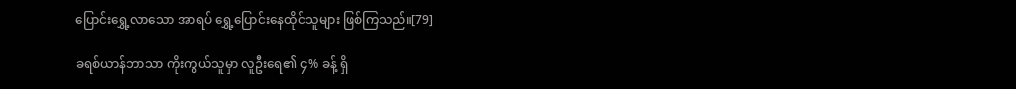ပြောင်းရွှေ့လာသော အာရပ် ရွှေ့ပြောင်းနေထိုင်သူများ ဖြစ်ကြသည်။[79]

ခရစ်ယာန်ဘာသာ ကိုးကွယ်သူမှာ လူဦးရေ၏ ၄% ခန့် ရှိ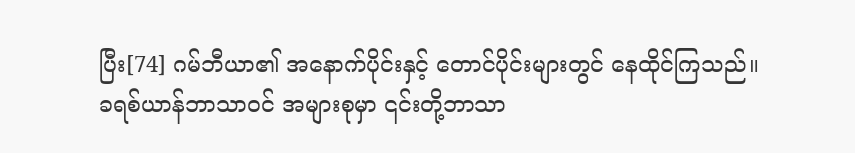ပြီး[74] ဂမ်ဘီယာ၏ အနောက်ပိုင်းနှင့် တောင်ပိုင်းများတွင် နေထိုင်ကြသည်။ ခရစ်ယာန်ဘာသာဝင် အများစုမှာ ၎င်းတို့ဘာသာ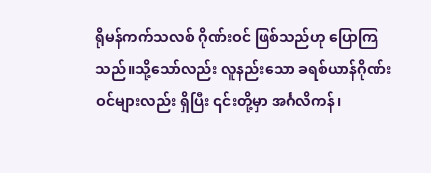ရိုမန်ကက်သလစ် ဂိုဏ်းဝင် ဖြစ်သည်ဟု ပြောကြသည်။သို့သော်လည်း လူနည်းသော ခရစ်ယာန်ဂိုဏ်းဝင်များလည်း ရှိပြီး ၎င်းတို့မှာ အင်္ဂလိကန်၊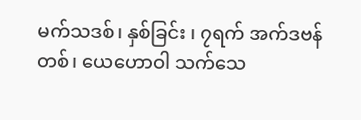မက်သဒစ်၊ နှစ်ခြင်း ၊ ၇ရက် အက်ဒဗန်တစ်၊ ယေဟောဝါ သက်သေ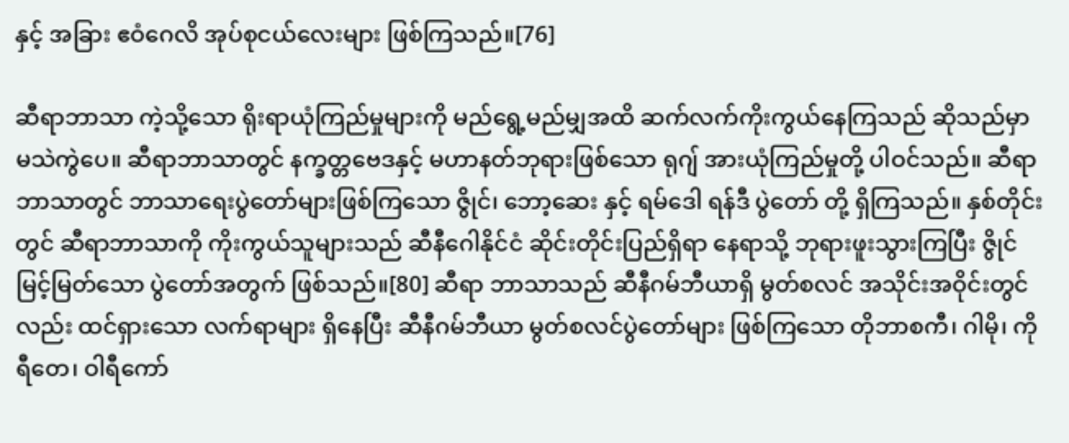နှင့် အခြား ဧဝံဂေလိ အုပ်စုငယ်လေးများ ဖြစ်ကြသည်။[76]

ဆီရာဘာသာ ကဲ့သို့သော ရိုးရာယုံကြည်မှုများကို မည်ရွေ့မည်မျှအထိ ဆက်လက်ကိုးကွယ်နေကြသည် ဆိုသည်မှာ မသဲကွဲပေ။ ဆီရာဘာသာတွင် နက္ခတ္တဗေဒနှင့် မဟာနတ်ဘုရားဖြစ်သော ရုဂျ် အားယုံကြည်မှုတို့ ပါဝင်သည်။ ဆီရာဘာသာတွင် ဘာသာရေးပွဲတော်များဖြစ်ကြသော ဇွိုင်၊ ဘော့ဆေး နှင့် ရမ်ဒေါ ရန်ဒီ ပွဲတော် တို့ ရှိကြသည်။ နှစ်တိုင်းတွင် ဆီရာဘာသာကို ကိုးကွယ်သူများသည် ဆီနီဂေါနိုင်ငံ ဆိုင်းတိုင်းပြည်ရှိရာ နေရာသို့ ဘုရားဖူးသွားကြပြီး ဇွိုင် မြင့်မြတ်သော ပွဲတော်အတွက် ဖြစ်သည်။[80] ဆီရာ ဘာသာသည် ဆီနီဂမ်ဘီယာရှိ မွတ်စလင် အသိုင်းအဝိုင်းတွင်လည်း ထင်ရှားသော လက်ရာများ ရှိနေပြီး ဆီနီဂမ်ဘီယာ မွတ်စလင်ပွဲတော်များ ဖြစ်ကြသော တိုဘာစကီ၊ ဂါမို၊ ကိုရီတေ၊ ဝါရီကော်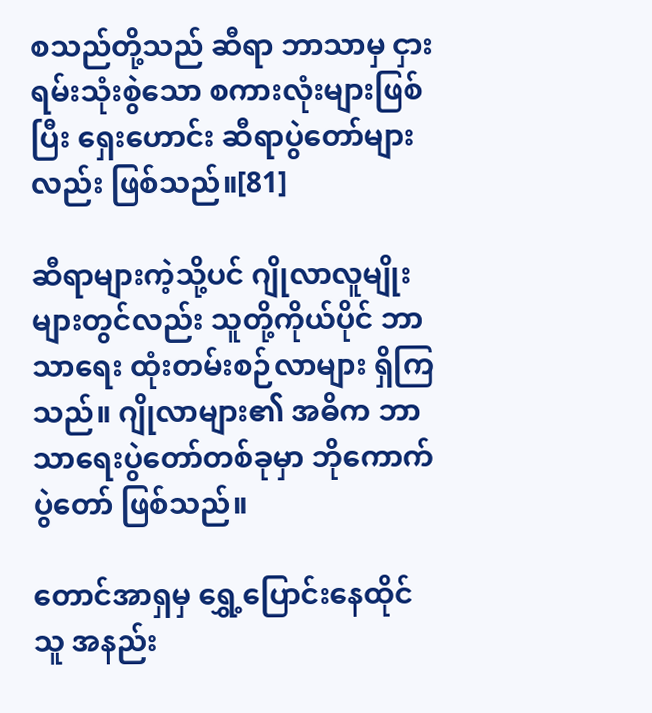စသည်တို့သည် ဆီရာ ဘာသာမှ ငှားရမ်းသုံးစွဲသော စကားလုံးများဖြစ်ပြီး ရှေးဟောင်း ဆီရာပွဲတော်များလည်း ဖြစ်သည်။[81]

ဆီရာများကဲ့သို့ပင် ဂျိုလာလူမျိုးများတွင်လည်း သူတို့ကိုယ်ပိုင် ဘာသာရေး ထုံးတမ်းစဉ်လာများ ရှိကြသည်။ ဂျိုလာများ၏ အဓိက ဘာသာရေးပွဲတော်တစ်ခုမှာ ဘိုကောက် ပွဲတော် ဖြစ်သည်။

တောင်အာရှမှ ရွှေ့ပြောင်းနေထိုင်သူ အနည်း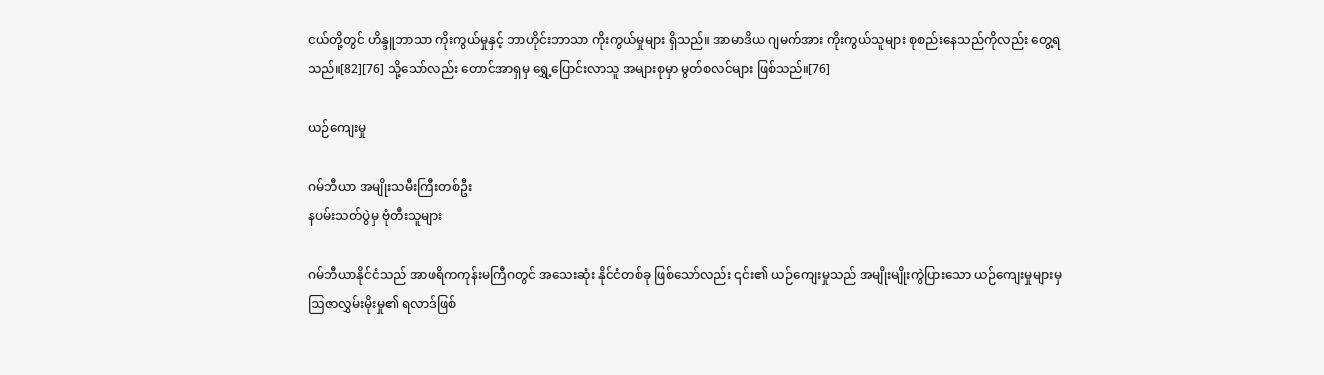ငယ်တို့တွင် ဟိန္ဒူဘာသာ ကိုးကွယ်မှုနှင့် ဘာဟိုင်းဘာသာ ကိုးကွယ်မှုများ ရှိသည်။ အာမာဒိယ ဂျမက်အား ကိုးကွယ်သူများ စုစည်းနေသည်ကိုလည်း တွေ့ရသည်။[82][76] သို့သော်လည်း တောင်အာရှမှ ရွှေ့ပြောင်းလာသူ အများစုမှာ မွတ်စလင်များ ဖြစ်သည်။[76]

ယဉ်ကျေးမှု

ဂမ်ဘီယာ အမျိုးသမီးကြီးတစ်ဦး
နပမ်းသတ်ပွဲမှ ဗုံတီးသူများ

ဂမ်ဘီယာနိုင်ငံသည် အာဖရိကကုန်းမကြီဂတွင် အသေးဆုံး နိုင်ငံတစ်ခု ဖြစ်သော်လည်း ၎င်း၏ ယဉ်ကျေးမှုသည် အမျိုးမျိုးကွဲပြားသော ယဉ်ကျေးမှုများမှ ဩဇာလွှမ်းမိုးမှု၏ ရလာဒ်ဖြစ်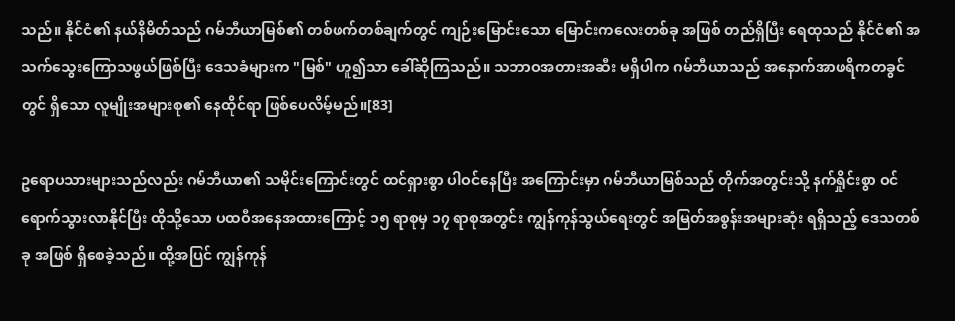သည်။ နိုင်ငံ၏ နယ်နိမိတ်သည် ဂမ်ဘီယာမြစ်၏ တစ်ဖက်တစ်ချက်တွင် ကျဉ်းမြောင်းသော မြောင်းကလေးတစ်ခု အဖြစ် တည်ရှိပြီး ရေထုသည် နိုင်ငံ၏ အသက်သွေးကြောသဖွယ်ဖြစ်ပြီး ဒေသခံများက "မြစ်" ဟူ၍သာ ခေါ်ဆိုကြသည်။ သဘာဝအတားအဆီး မရှိပါက ဂမ်ဘီယာသည် အနောက်အာဖရိကတခွင်တွင် ရှိသော လူမျိုးအများစု၏ နေထိုင်ရာ ဖြစ်ပေလိမ့်မည်။[83]

ဥရောပသားများသည်လည်း ဂမ်ဘီယာ၏ သမိုင်းကြောင်းတွင် ထင်ရှားစွာ ပါဝင်နေပြီး အကြောင်းမှာ ဂမ်ဘီယာမြစ်သည် တိုက်အတွင်းသို့ နက်ရှိုင်းစွာ ဝင်ရောက်သွားလာနိုင်ပြီး ထိုသို့သော ပထဝီအနေအထားကြောင့် ၁၅ ရာစုမှ ၁၇ ရာစုအတွင်း ကျွန်ကုန်သွယ်ရေးတွင် အမြတ်အစွန်းအများဆုံး ရရှိသည့် ဒေသတစ်ခု အဖြစ် ရှိစေခဲ့သည်။ ထို့အပြင် ကျွန်ကုန်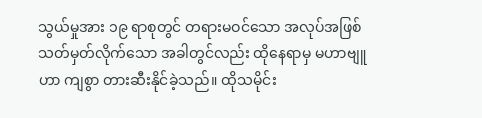သွယ်မှုအား ၁၉ ရာစုတွင် တရားမဝင်သော အလုပ်အဖြစ် သတ်မှတ်လိုက်သော အခါတွင်လည်း ထိုနေရာမှ မဟာဗျူဟာ ကျစွာ တားဆီးနိုင်ခဲ့သည်။ ထိုသမိုင်း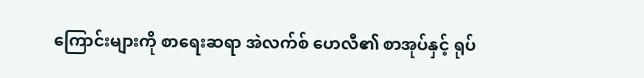ကြောင်းများကို စာရေးဆရာ အဲလက်စ် ဟေလီ၏ စာအုပ်နှင့် ရုပ်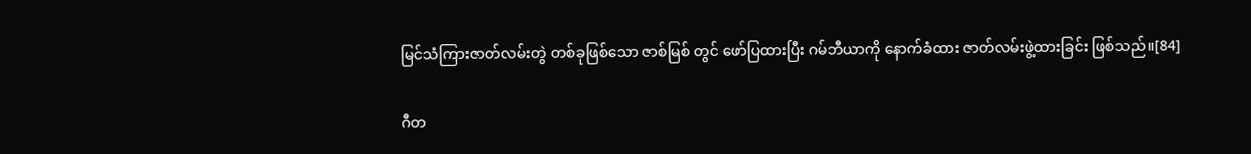မြင်သံကြားဇာတ်လမ်းတွဲ တစ်ခုဖြစ်သော ဇာစ်မြစ် တွင် ဖော်ပြထားပြီး ဂမ်ဘီယာကို နောက်ခံထား ဇာတ်လမ်းဖွဲ့ထားခြင်း ဖြစ်သည်။[84]

ဂီတ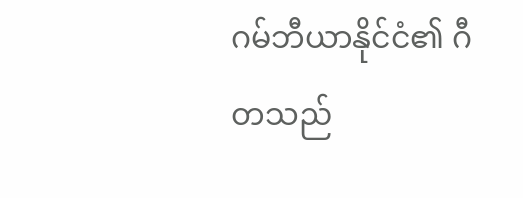ဂမ်ဘီယာနိုင်ငံ၏ ဂီတသည်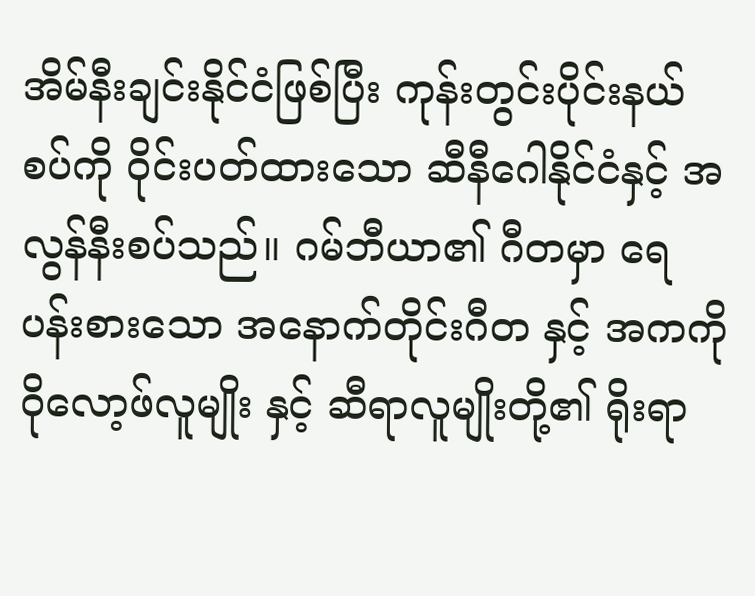အိမ်နီးချင်းနိုင်ငံဖြစ်ပြီး ကုန်းတွင်းပိုင်းနယ်စပ်ကို ဝိုင်းပတ်ထားသော ဆီနီဂေါနိုင်ငံနှင့် အလွန်နီးစပ်သည်။ ဂမ်ဘီယာ၏ ဂီတမှာ ရေပန်းစားသော အနောက်တိုင်းဂီတ နှင့် အကကို ဝိုလော့ဖ်လူမျိုး နှင့် ဆီရာလူမျိုးတို့၏ ရိုးရာ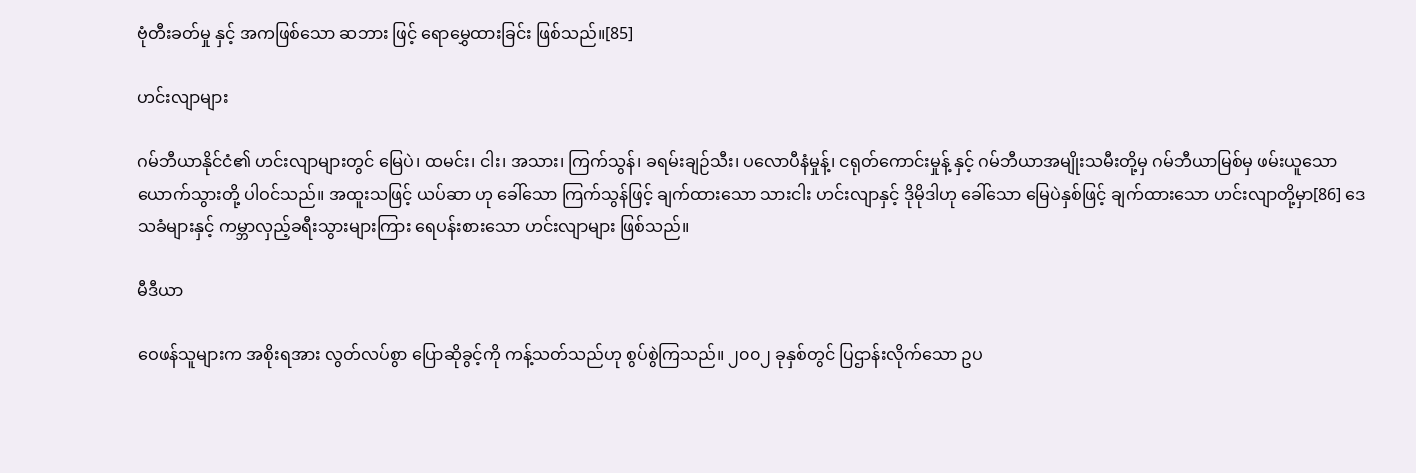ဗုံတီးခတ်မှု နှင့် အကဖြစ်သော ဆဘား ဖြင့် ရောမွှေထားခြင်း ဖြစ်သည်။[85]

ဟင်းလျာများ

ဂမ်ဘီယာနိုင်ငံ၏ ဟင်းလျာများတွင် မြေပဲ၊ ထမင်း၊ ငါး၊ အသား၊ ကြက်သွန်၊ ခရမ်းချဉ်သီး၊ ပလောပီနံမှုန့်၊ ငရုတ်ကောင်းမှုန့် နှင့် ဂမ်ဘီယာအမျိုးသမီးတို့မှ ဂမ်ဘီယာမြစ်မှ ဖမ်းယူသော ယောက်သွားတို့ ပါဝင်သည်။ အထူးသဖြင့် ယပ်ဆာ ဟု ခေါ်သော ကြက်သွန်ဖြင့် ချက်ထားသော သားငါး ဟင်းလျာနှင့် ဒိုမိုဒါဟု ခေါ်သော မြေပဲနှစ်ဖြင့် ချက်ထားသော ဟင်းလျာတို့မှာ[86] ဒေသခံများနှင့် ကမ္ဘာလှည့်ခရီးသွားများကြား ရေပန်းစားသော ဟင်းလျာများ ဖြစ်သည်။

မီဒီယာ

ဝေဖန်သူများက အစိုးရအား လွတ်လပ်စွာ ပြောဆိုခွင့်ကို ကန့်သတ်သည်ဟု စွပ်စွဲကြသည်။ ၂၀၀၂ ခုနှစ်တွင် ပြဌာန်းလိုက်သော ဥပ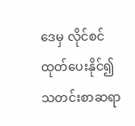ဒေမှ လိုင်စင်ထုတ်ပေးနိုင်၍ သတင်းစာဆရာ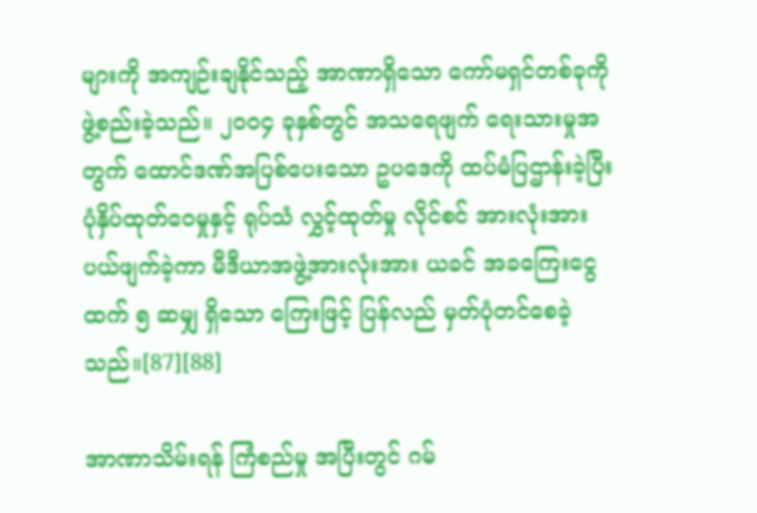များကို အကျဉ်းချနိုင်သည့် အာဏာရှိသော ကော်မရှင်တစ်ခုကို ဖွဲ့စည်းခဲ့သည်။ ၂၀၀၄ ခုနှစ်တွင် အသရေဖျက် ရေးသားမှုအတွက် ထောင်ဒဏ်အပြစ်ပေးသော ဥပဒေကို ထပ်မံပြဌာန်းခဲ့ပြီး ပုံနှိပ်ထုတ်ဝေမှုနှင့် ရုပ်သံ လွှင့်ထုတ်မှု လိုင်စင် အားလုံးအား ပယ်ဖျက်ခဲ့ကာ မီဒီယာအဖွဲ့အားလုံးအား ယခင် အခကြေးငွေထက် ၅ ဆမျှ ရှိသော ကြေးဖြင့် ပြန်လည် မှတ်ပုံတင်စေခဲ့သည်။[87][88]

အာဏာသိမ်းရန် ကြံစည်မှု အပြီးတွင် ဂမ်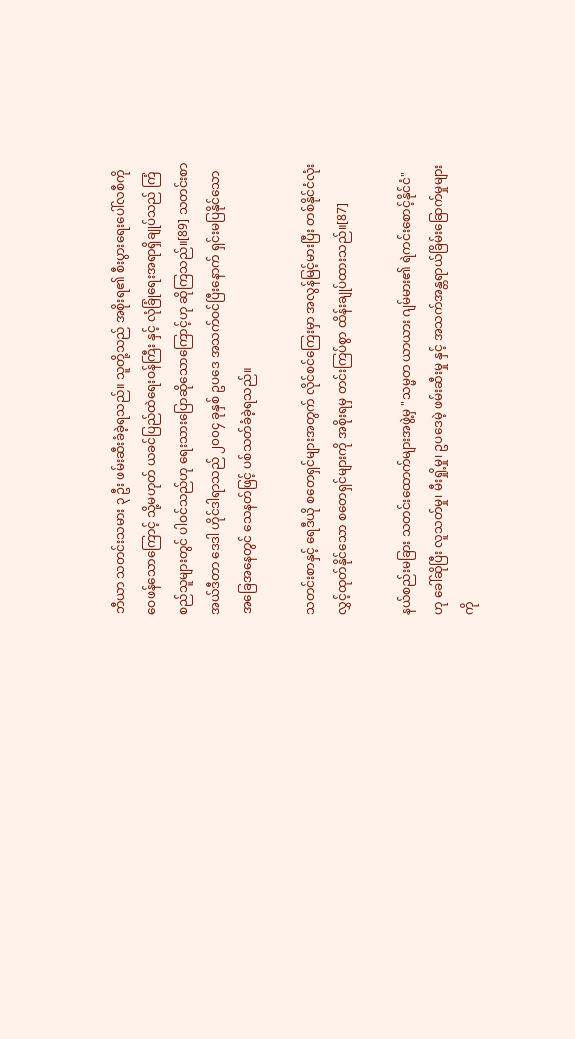ဘီယာ သတင်းသမား ၃ ဦး ဖမ်းဆီးခံခဲ့ရသည်။ သူတို့သည် အစိုးရ၏ စီးပွားရေးပေါ်လစီကို ဝေဖန်သောကြောင့် သို့မဟုတ် ယခင်ပြည်ထဲရေးဝန်ကြီး နှင့် လုံခြုံရေးအရာရှိချုပ်သည် ကြံစည်သူများတွင် ပါဝင်သည်ဟု ရေးသားပြောဆိုသောကြောင့်ဟု ဆိုကြသည်။[89] သတင်းစာ အယ်ဒီတာ ဒေဒါ ဟိုင်ဒါရာသည် ၂၀၀၄ ခုနှစ် ဥပဒေ အသက်ဝင်ပြီးနောက် ရှင်းမပြနိုင်သော အခြေအနေတွင် သေနတ်ဖြင့် ပစ်သတ်ခံခဲ့ရသည်။

သတင်းစာနှင့် ရေဒီယို စတေရှင်များအတွက် လိုင်စင်ကြေးမှာ အလွန်မြင့်မားပြီး တစ်နိုင်ငံလုံး လွှင့်ထုတ်နိုင်သော စတေရှင်များကို အစိုးရမှ တင်းကြပ်စွာ ထိန်းချုပ်ထားသည်။[87]

နယ်စည်းမခြား သတင်းထောက်များအဖွဲ့မှ "သမ္မတ ယာယား ဂျမ်မား၏ ရဲကင်းစောင့်နိုင်ငံ" ဟု ခေါ်ဆိုပြီး လူသတ်မှု၊ မီးရှို့မှု၊ ဥပဒေမဲ့ ဖမ်းဆီးမှု နှင့် အသက်အန္တရာယ်ခြိမ်းခြောက်မှုများကို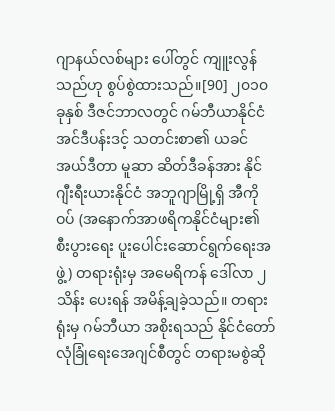ဂျာနယ်လစ်များ ပေါ်တွင် ကျူးလွန်သည်ဟု စွပ်စွဲထားသည်။[90] ၂၀၁၀ ခုနှစ် ဒီဇင်ဘာလတွင် ဂမ်ဘီယာနိုင်ငံ အင်ဒီပန်းဒင့် သတင်းစာ၏ ယခင်အယ်ဒီတာ မူဆာ ဆိတ်ဒီခန်အား နိုင်ဂျီးရီးယားနိုင်ငံ အဘူဂျာမြို့ရှိ အီကိုဝပ် (အနောက်အာဖရိကနိုင်ငံများ၏ စီးပွားရေး ပူးပေါင်းဆောင်ရွက်ရေးအဖွဲ့) တရားရုံးမှ အမေရိကန် ဒေါ်လာ ၂ သိန်း ပေးရန် အမိန့်ချခဲ့သည်။ တရားရုံးမှ ဂမ်ဘီယာ အစိုးရသည် နိုင်ငံတော် လုံခြုံရေးအေဂျင်စီတွင် တရားမစွဲဆို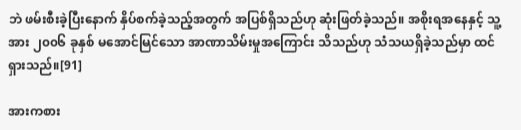ဘဲ ဖမ်းစီးခဲ့ပြီးနောက် နှိပ်စက်ခဲ့သည့်အတွက် အပြစ်ရှိသည်ဟု ဆုံးဖြတ်ခဲ့သည်။ အစိုးရအနေနှင့် သူ့အား ၂၀၀၆ ခုနှစ် မအောင်မြင်သော အာဏာသိမ်းမှုအကြောင်း သိသည်ဟု သံသယရှိခဲ့သည်မှာ ထင်ရှားသည်။[91]

အားကစား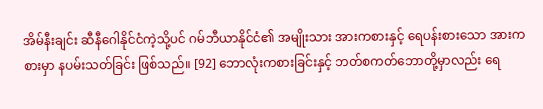အိမ်နီးချင်း ဆီနီဂေါနိုင်ငံကဲ့သို့ပင် ဂမ်ဘီယာနိုင်ငံ၏ အမျိုးသား အားကစားနှင့် ရေပန်းစားသော အားကစားမှာ နပမ်းသတ်ခြင်း ဖြစ်သည်။ [92] ဘောလုံးကစားခြင်းနှင့် ဘတ်စကတ်ဘောတို့မှာလည်း ရေ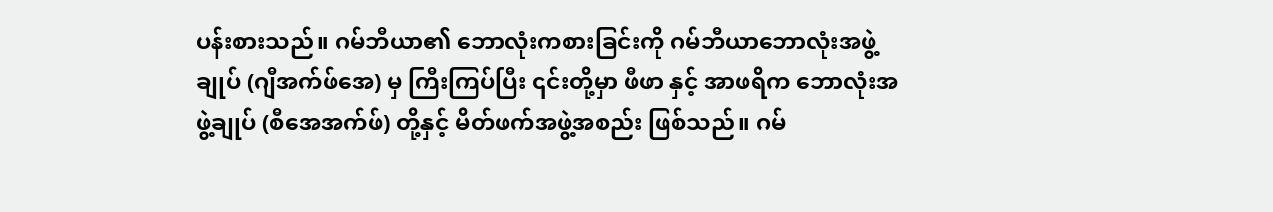ပန်းစားသည်။ ဂမ်ဘီယာ၏ ဘောလုံးကစားခြင်းကို ဂမ်ဘီယာဘောလုံးအဖွဲ့ချုပ် (ဂျီအက်ဖ်အေ) မှ ကြီးကြပ်ပြီး ၎င်းတို့မှာ ဖီဖာ နှင့် အာဖရိက ဘောလုံးအဖွဲ့ချုပ် (စီအေအက်ဖ်) တို့နှင့် မိတ်ဖက်အဖွဲ့အစည်း ဖြစ်သည်။ ဂမ်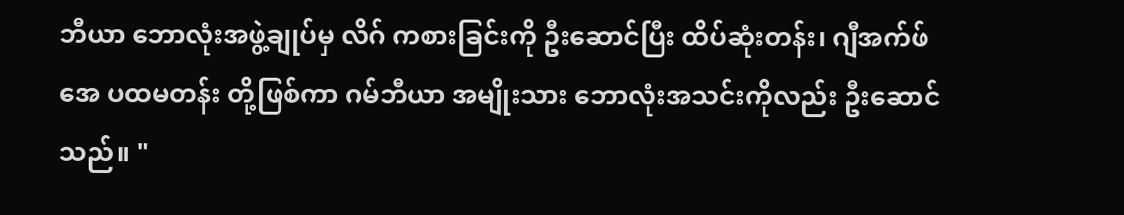ဘီယာ ဘောလုံးအဖွဲ့ချုပ်မှ လိဂ် ကစားခြင်းကို ဦးဆောင်ပြီး ထိပ်ဆုံးတန်း၊ ဂျီအက်ဖ်အေ ပထမတန်း တို့ဖြစ်ကာ ဂမ်ဘီယာ အမျိုးသား ဘောလုံးအသင်းကိုလည်း ဦးဆောင်သည်။ "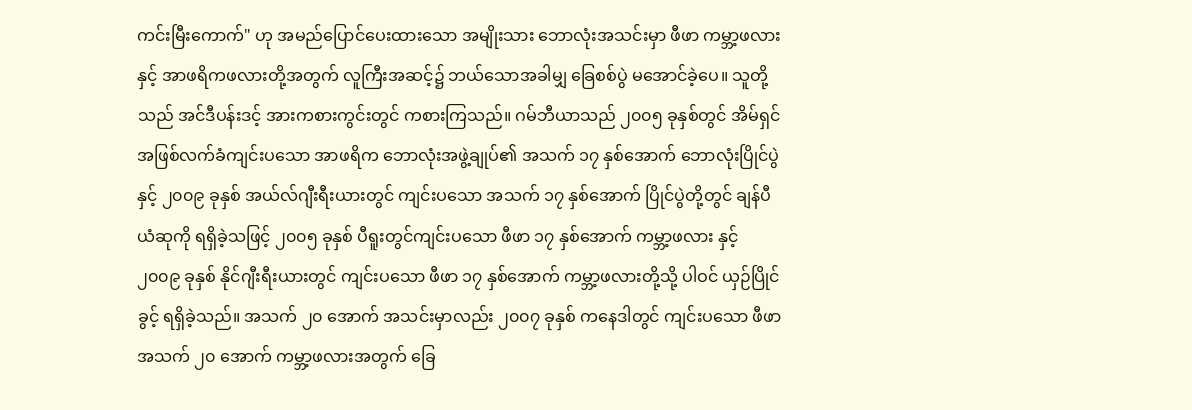ကင်းမြီးကောက်" ဟု အမည်ပြောင်ပေးထားသော အမျိုးသား ဘောလုံးအသင်းမှာ ဖီဖာ ကမ္ဘာ့ဖလားနှင့် အာဖရိကဖလားတို့အတွက် လူကြီးအဆင့်၌ ဘယ်သောအခါမျှ ခြေစစ်ပွဲ မအောင်ခဲ့ပေ။ သူတို့သည် အင်ဒီပန်းဒင့် အားကစားကွင်းတွင် ကစားကြသည်။ ဂမ်ဘီယာသည် ၂၀၀၅ ခုနှစ်တွင် အိမ်ရှင်အဖြစ်လက်ခံကျင်းပသော အာဖရိက ဘောလုံးအဖွဲ့ချုပ်၏ အသက် ၁၇ နှစ်အောက် ဘောလုံးပြိုင်ပွဲ နှင့် ၂၀၀၉ ခုနှစ် အယ်လ်ဂျီးရီးယားတွင် ကျင်းပသော အသက် ၁၇ နှစ်အောက် ပြိုင်ပွဲတို့တွင် ချန်ပီယံဆုကို ရရှိခဲ့သဖြင့် ၂၀၀၅ ခုနှစ် ပီရူးတွင်ကျင်းပသော ဖီဖာ ၁၇ နှစ်အောက် ကမ္ဘာ့ဖလား နှင့် ၂၀၀၉ ခုနှစ် နိုင်ဂျီးရီးယားတွင် ကျင်းပသော ဖီဖာ ၁၇ နှစ်အောက် ကမ္ဘာ့ဖလားတို့သို့ ပါဝင် ယှဉ်ပြိုင်ခွင့် ရရှိခဲ့သည်။ အသက် ၂၀ အောက် အသင်းမှာလည်း ၂၀၀၇ ခုနှစ် ကနေဒါတွင် ကျင်းပသော ဖီဖာ အသက် ၂၀ အောက် ကမ္ဘာ့ဖလားအတွက် ခြေ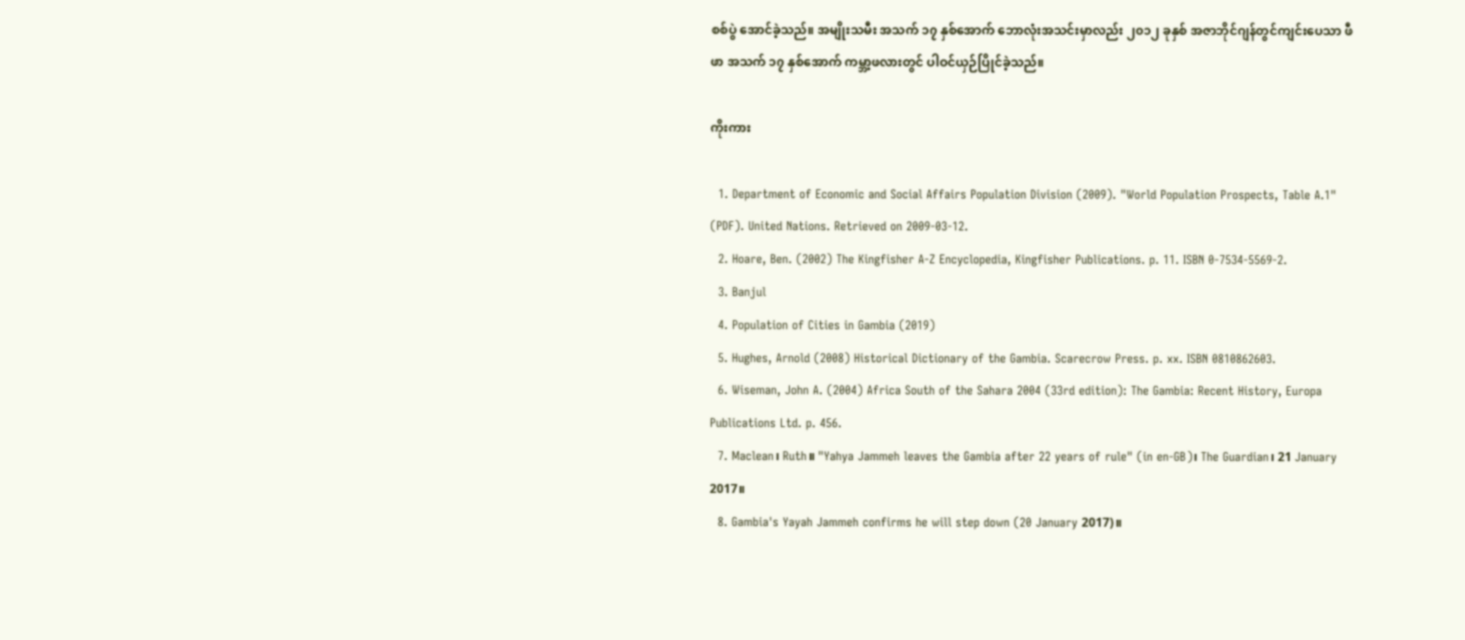စစ်ပွဲ အောင်ခဲ့သည်။ အမျိုးသမီး အသက် ၁၇ နှစ်အောက် ဘောလုံးအသင်းမှာလည်း ၂၀၁၂ ခုနှစ် အဇာဘိုင်ဂျန်တွင်ကျင်းပေသာ ဖီဖာ အသက် ၁၇ နှစ်အောက် ကမ္ဘာ့ဖလားတွင် ပါဝင်ယှဉ်ပြိုင်ခဲ့သည်။

ကိုးကား

  1. Department of Economic and Social Affairs Population Division (2009). "World Population Prospects, Table A.1" (PDF). United Nations. Retrieved on 2009-03-12.
  2. Hoare, Ben. (2002) The Kingfisher A-Z Encyclopedia, Kingfisher Publications. p. 11. ISBN 0-7534-5569-2.
  3. Banjul
  4. Population of Cities in Gambia (2019)
  5. Hughes, Arnold (2008) Historical Dictionary of the Gambia. Scarecrow Press. p. xx. ISBN 0810862603.
  6. Wiseman, John A. (2004) Africa South of the Sahara 2004 (33rd edition): The Gambia: Recent History, Europa Publications Ltd. p. 456.
  7. Maclean၊ Ruth။ "Yahya Jammeh leaves the Gambia after 22 years of rule" (in en-GB)၊ The Guardian၊ 21 January 2017။
  8. Gambia's Yayah Jammeh confirms he will step down (20 January 2017)။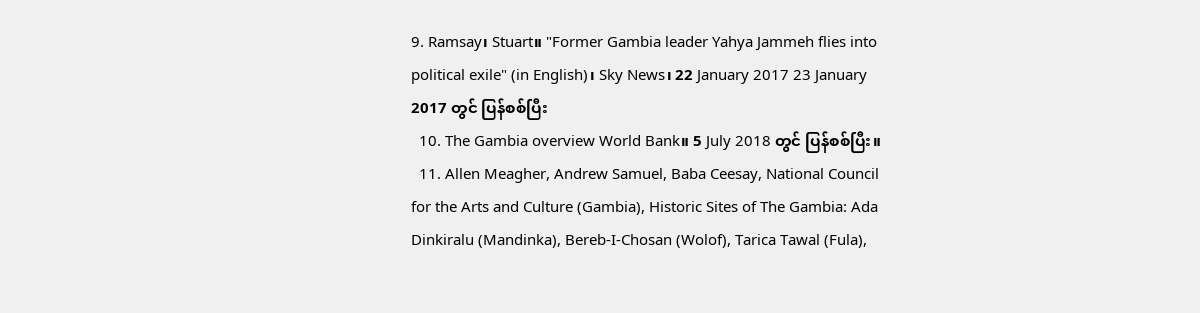9. Ramsay၊ Stuart။ "Former Gambia leader Yahya Jammeh flies into political exile" (in English)၊ Sky News၊ 22 January 2017 23 January 2017 တွင် ပြန်စစ်ပြီး
  10. The Gambia overview World Bank။ 5 July 2018 တွင် ပြန်စစ်ပြီး။
  11. Allen Meagher, Andrew Samuel, Baba Ceesay, National Council for the Arts and Culture (Gambia), Historic Sites of The Gambia: Ada Dinkiralu (Mandinka), Bereb-I-Chosan (Wolof), Tarica Tawal (Fula),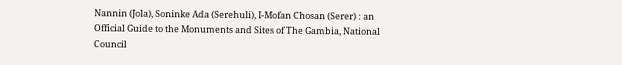Nannin (Jola), Soninke Ada (Serehuli), I-Mofan Chosan (Serer) : an Official Guide to the Monuments and Sites of The Gambia, National Council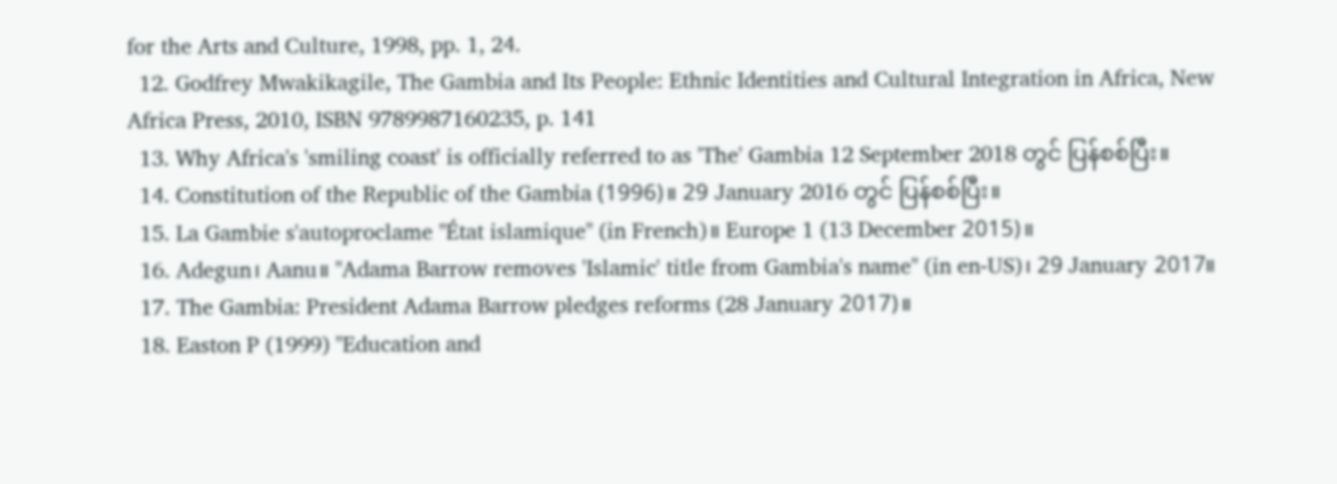for the Arts and Culture, 1998, pp. 1, 24.
  12. Godfrey Mwakikagile, The Gambia and Its People: Ethnic Identities and Cultural Integration in Africa, New Africa Press, 2010, ISBN 9789987160235, p. 141
  13. Why Africa's 'smiling coast' is officially referred to as 'The' Gambia 12 September 2018 တွင် ပြန်စစ်ပြီး။
  14. Constitution of the Republic of the Gambia (1996)။ 29 January 2016 တွင် ပြန်စစ်ပြီး။
  15. La Gambie s'autoproclame "État islamique" (in French)။ Europe 1 (13 December 2015)။
  16. Adegun၊ Aanu။ "Adama Barrow removes 'Islamic' title from Gambia's name" (in en-US)၊ 29 January 2017။
  17. The Gambia: President Adama Barrow pledges reforms (28 January 2017)။
  18. Easton P (1999) "Education and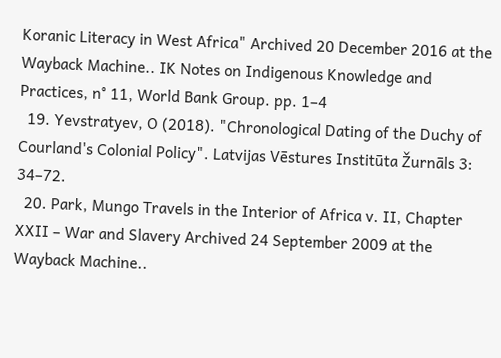Koranic Literacy in West Africa" Archived 20 December 2016 at the Wayback Machine.. IK Notes on Indigenous Knowledge and Practices, n° 11, World Bank Group. pp. 1–4
  19. Yevstratyev, O (2018). "Chronological Dating of the Duchy of Courland's Colonial Policy". Latvijas Vēstures Institūta Žurnāls 3: 34–72.
  20. Park, Mungo Travels in the Interior of Africa v. II, Chapter XXII – War and Slavery Archived 24 September 2009 at the Wayback Machine..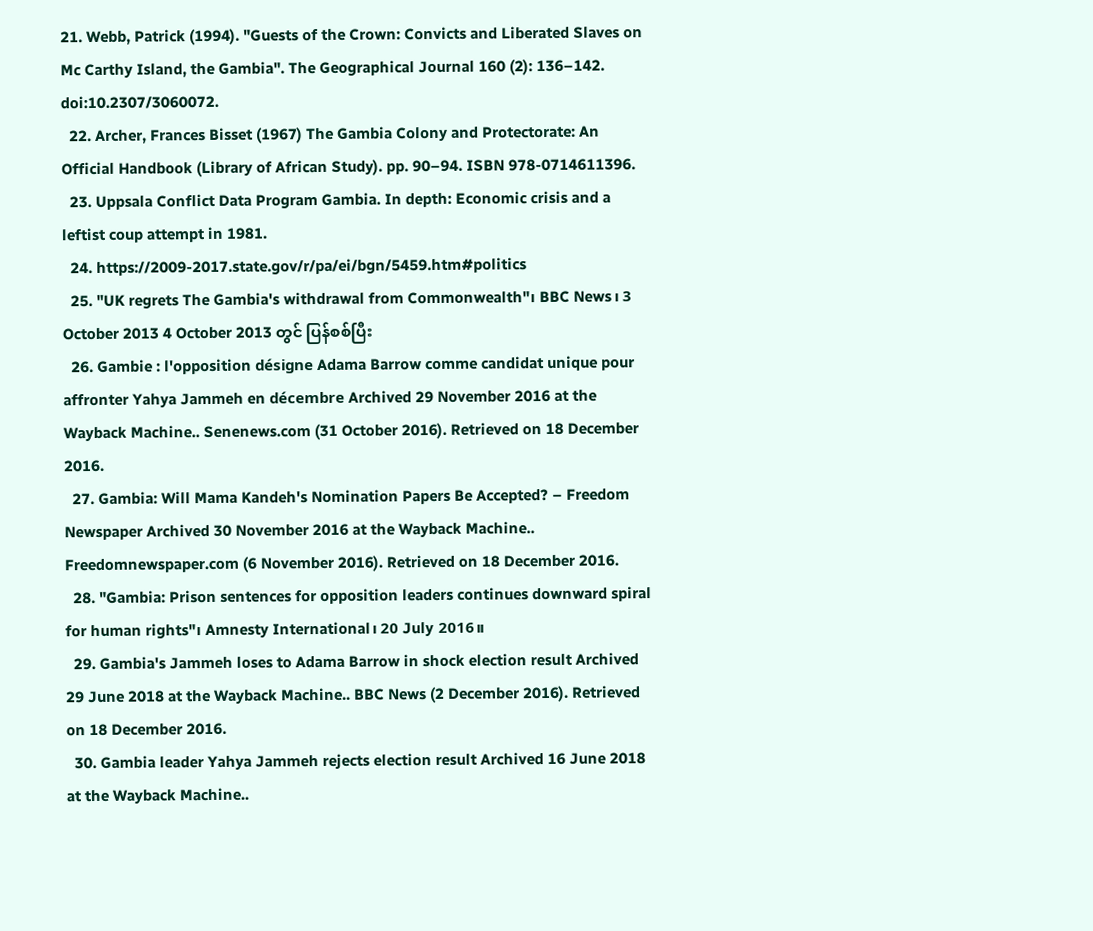21. Webb, Patrick (1994). "Guests of the Crown: Convicts and Liberated Slaves on Mc Carthy Island, the Gambia". The Geographical Journal 160 (2): 136–142. doi:10.2307/3060072.
  22. Archer, Frances Bisset (1967) The Gambia Colony and Protectorate: An Official Handbook (Library of African Study). pp. 90–94. ISBN 978-0714611396.
  23. Uppsala Conflict Data Program Gambia. In depth: Economic crisis and a leftist coup attempt in 1981.
  24. https://2009-2017.state.gov/r/pa/ei/bgn/5459.htm#politics
  25. "UK regrets The Gambia's withdrawal from Commonwealth"၊ BBC News၊ 3 October 2013 4 October 2013 တွင် ပြန်စစ်ပြီး
  26. Gambie : l'opposition désigne Adama Barrow comme candidat unique pour affronter Yahya Jammeh en décembre Archived 29 November 2016 at the Wayback Machine.. Senenews.com (31 October 2016). Retrieved on 18 December 2016.
  27. Gambia: Will Mama Kandeh's Nomination Papers Be Accepted? – Freedom Newspaper Archived 30 November 2016 at the Wayback Machine.. Freedomnewspaper.com (6 November 2016). Retrieved on 18 December 2016.
  28. "Gambia: Prison sentences for opposition leaders continues downward spiral for human rights"၊ Amnesty International၊ 20 July 2016။
  29. Gambia's Jammeh loses to Adama Barrow in shock election result Archived 29 June 2018 at the Wayback Machine.. BBC News (2 December 2016). Retrieved on 18 December 2016.
  30. Gambia leader Yahya Jammeh rejects election result Archived 16 June 2018 at the Wayback Machine..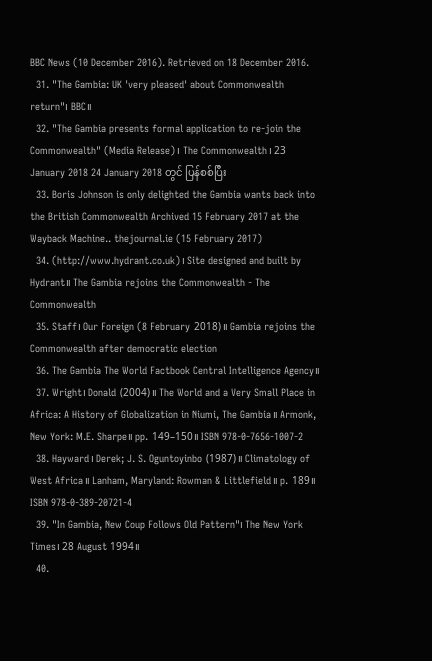BBC News (10 December 2016). Retrieved on 18 December 2016.
  31. "The Gambia: UK 'very pleased' about Commonwealth return"၊ BBC။
  32. "The Gambia presents formal application to re-join the Commonwealth" (Media Release)၊ The Commonwealth၊ 23 January 2018 24 January 2018 တွင် ပြန်စစ်ပြီး
  33. Boris Johnson is only delighted the Gambia wants back into the British Commonwealth Archived 15 February 2017 at the Wayback Machine.. thejournal.ie (15 February 2017)
  34. (http://www.hydrant.co.uk)၊ Site designed and built by Hydrant။ The Gambia rejoins the Commonwealth - The Commonwealth
  35. Staff၊ Our Foreign (8 February 2018)။ Gambia rejoins the Commonwealth after democratic election
  36. The Gambia The World Factbook Central Intelligence Agency။
  37. Wright၊ Donald (2004)။ The World and a Very Small Place in Africa: A History of Globalization in Niumi, The Gambia။ Armonk, New York: M.E. Sharpe။ pp. 149–150။ ISBN 978-0-7656-1007-2
  38. Hayward၊ Derek; J. S. Oguntoyinbo (1987)။ Climatology of West Africa။ Lanham, Maryland: Rowman & Littlefield။ p. 189။ ISBN 978-0-389-20721-4
  39. "In Gambia, New Coup Follows Old Pattern"၊ The New York Times၊ 28 August 1994။
  40.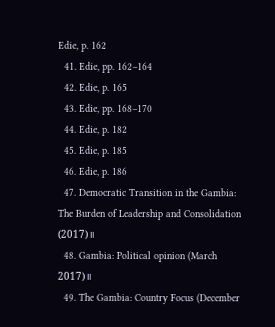Edie, p. 162
  41. Edie, pp. 162–164
  42. Edie, p. 165
  43. Edie, pp. 168–170
  44. Edie, p. 182
  45. Edie, p. 185
  46. Edie, p. 186
  47. Democratic Transition in the Gambia: The Burden of Leadership and Consolidation (2017)။
  48. Gambia: Political opinion (March 2017)။
  49. The Gambia: Country Focus (December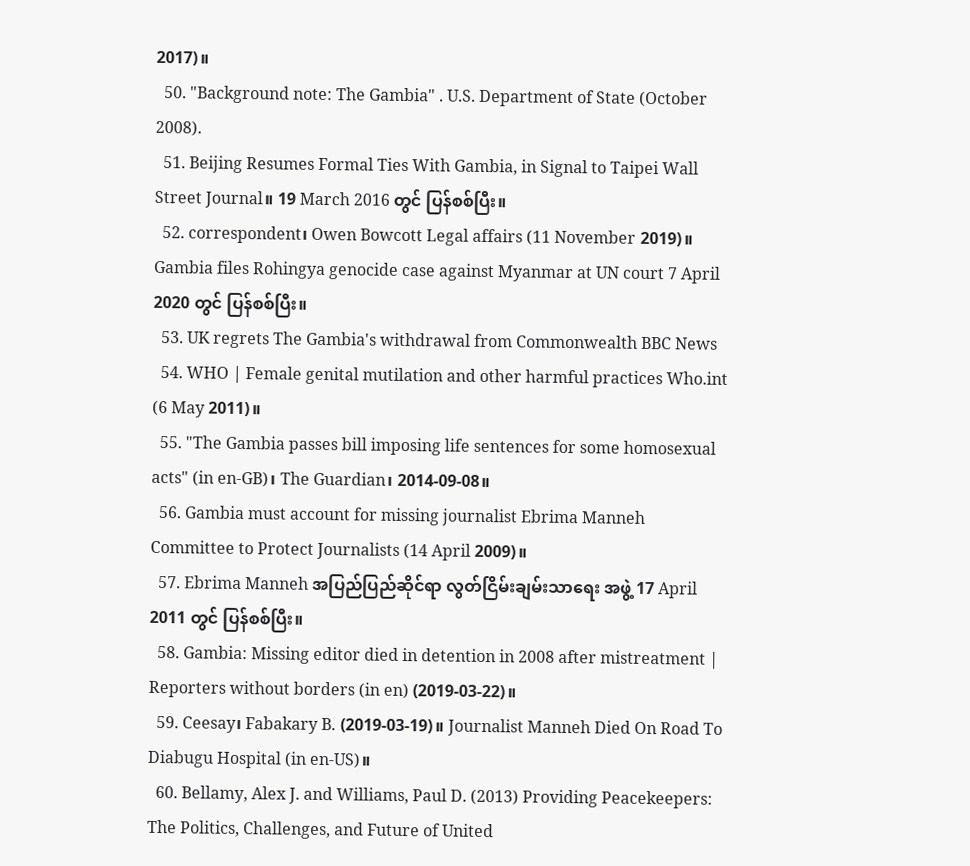2017)။
  50. "Background note: The Gambia" . U.S. Department of State (October 2008).
  51. Beijing Resumes Formal Ties With Gambia, in Signal to Taipei Wall Street Journal။ 19 March 2016 တွင် ပြန်စစ်ပြီး။
  52. correspondent၊ Owen Bowcott Legal affairs (11 November 2019)။ Gambia files Rohingya genocide case against Myanmar at UN court 7 April 2020 တွင် ပြန်စစ်ပြီး။
  53. UK regrets The Gambia's withdrawal from Commonwealth BBC News
  54. WHO | Female genital mutilation and other harmful practices Who.int (6 May 2011)။
  55. "The Gambia passes bill imposing life sentences for some homosexual acts" (in en-GB)၊ The Guardian၊ 2014-09-08။
  56. Gambia must account for missing journalist Ebrima Manneh Committee to Protect Journalists (14 April 2009)။
  57. Ebrima Manneh အပြည်ပြည်ဆိုင်ရာ လွတ်ငြိမ်းချမ်းသာရေး အဖွဲ့ 17 April 2011 တွင် ပြန်စစ်ပြီး။
  58. Gambia: Missing editor died in detention in 2008 after mistreatment | Reporters without borders (in en) (2019-03-22)။
  59. Ceesay၊ Fabakary B. (2019-03-19)။ Journalist Manneh Died On Road To Diabugu Hospital (in en-US)။
  60. Bellamy, Alex J. and Williams, Paul D. (2013) Providing Peacekeepers: The Politics, Challenges, and Future of United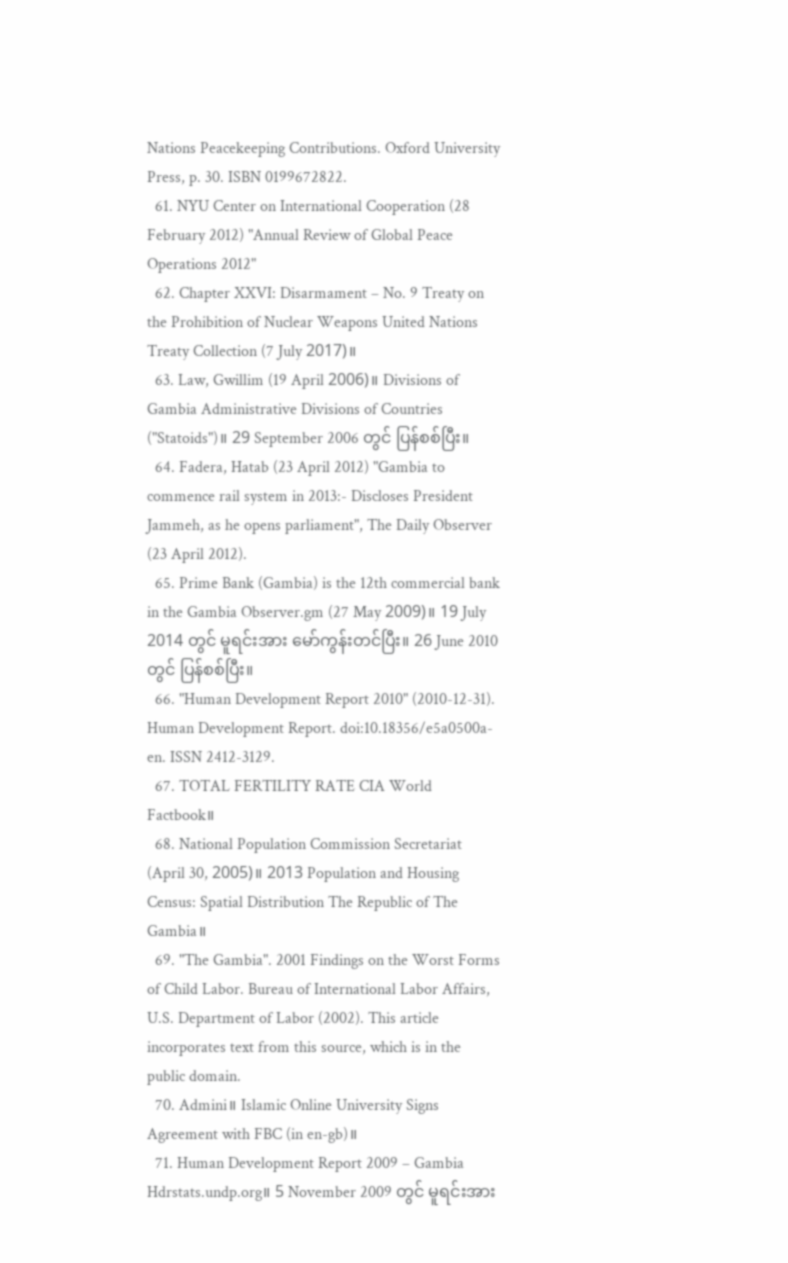Nations Peacekeeping Contributions. Oxford University Press, p. 30. ISBN 0199672822.
  61. NYU Center on International Cooperation (28 February 2012) "Annual Review of Global Peace Operations 2012"
  62. Chapter XXVI: Disarmament – No. 9 Treaty on the Prohibition of Nuclear Weapons United Nations Treaty Collection (7 July 2017)။
  63. Law, Gwillim (19 April 2006)။ Divisions of Gambia Administrative Divisions of Countries ("Statoids")။ 29 September 2006 တွင် ပြန်စစ်ပြီး။
  64. Fadera, Hatab (23 April 2012) "Gambia to commence rail system in 2013:- Discloses President Jammeh, as he opens parliament", The Daily Observer (23 April 2012).
  65. Prime Bank (Gambia) is the 12th commercial bank in the Gambia Observer.gm (27 May 2009)။ 19 July 2014 တွင် မူရင်းအား မော်ကွန်းတင်ပြီး။ 26 June 2010 တွင် ပြန်စစ်ပြီး။
  66. "Human Development Report 2010" (2010-12-31). Human Development Report. doi:10.18356/e5a0500a-en. ISSN 2412-3129.
  67. TOTAL FERTILITY RATE CIA World Factbook။
  68. National Population Commission Secretariat (April 30, 2005)။ 2013 Population and Housing Census: Spatial Distribution The Republic of The Gambia။
  69. "The Gambia". 2001 Findings on the Worst Forms of Child Labor. Bureau of International Labor Affairs, U.S. Department of Labor (2002). This article incorporates text from this source, which is in the public domain.
  70. Admini။ Islamic Online University Signs Agreement with FBC (in en-gb)။
  71. Human Development Report 2009 – Gambia Hdrstats.undp.org။ 5 November 2009 တွင် မူရင်းအား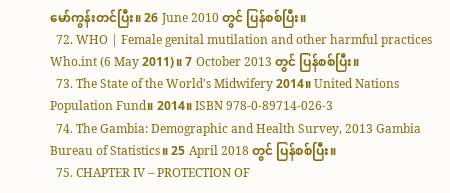မော်ကွန်းတင်ပြီး။ 26 June 2010 တွင် ပြန်စစ်ပြီး။
  72. WHO | Female genital mutilation and other harmful practices Who.int (6 May 2011)။ 7 October 2013 တွင် ပြန်စစ်ပြီး။
  73. The State of the World's Midwifery 2014။ United Nations Population Fund။ 2014။ ISBN 978-0-89714-026-3
  74. The Gambia: Demographic and Health Survey, 2013 Gambia Bureau of Statistics။ 25 April 2018 တွင် ပြန်စစ်ပြီး။
  75. CHAPTER IV – PROTECTION OF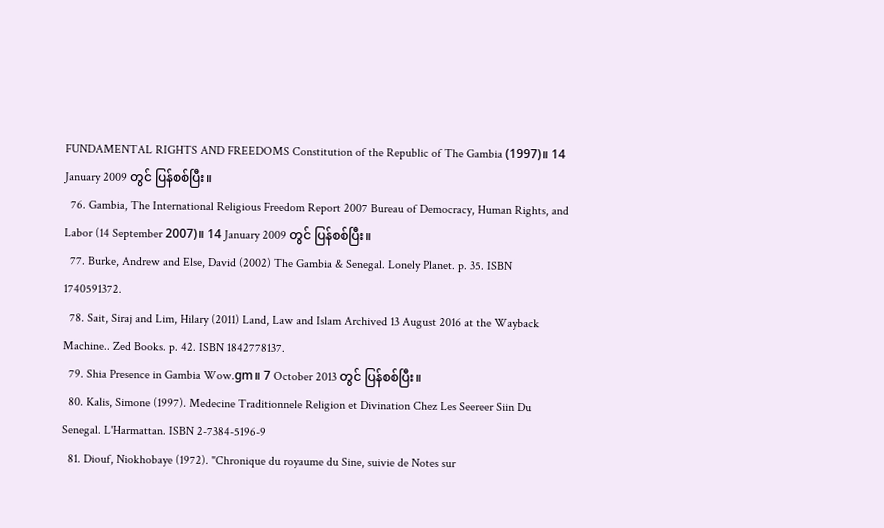FUNDAMENTAL RIGHTS AND FREEDOMS Constitution of the Republic of The Gambia (1997)။ 14 January 2009 တွင် ပြန်စစ်ပြီး။
  76. Gambia, The International Religious Freedom Report 2007 Bureau of Democracy, Human Rights, and Labor (14 September 2007)။ 14 January 2009 တွင် ပြန်စစ်ပြီး။
  77. Burke, Andrew and Else, David (2002) The Gambia & Senegal. Lonely Planet. p. 35. ISBN 1740591372.
  78. Sait, Siraj and Lim, Hilary (2011) Land, Law and Islam Archived 13 August 2016 at the Wayback Machine.. Zed Books. p. 42. ISBN 1842778137.
  79. Shia Presence in Gambia Wow.gm။ 7 October 2013 တွင် ပြန်စစ်ပြီး။
  80. Kalis, Simone (1997). Medecine Traditionnele Religion et Divination Chez Les Seereer Siin Du Senegal. L'Harmattan. ISBN 2-7384-5196-9
  81. Diouf, Niokhobaye (1972). "Chronique du royaume du Sine, suivie de Notes sur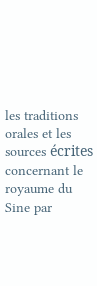les traditions orales et les sources écrites concernant le royaume du Sine par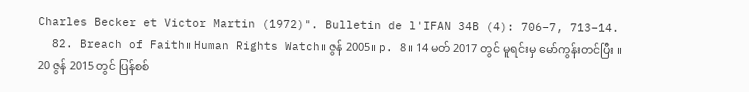Charles Becker et Victor Martin (1972)". Bulletin de l'IFAN 34B (4): 706–7, 713–14.
  82. Breach of Faith။ Human Rights Watch။ ဇွန် 2005။ p. 8။ 14 မတ် 2017 တွင် မူရင်းမှ မော်ကွန်းတင်ပြီး ။ 20 ဇွန် 2015 တွင် ပြန်စစ်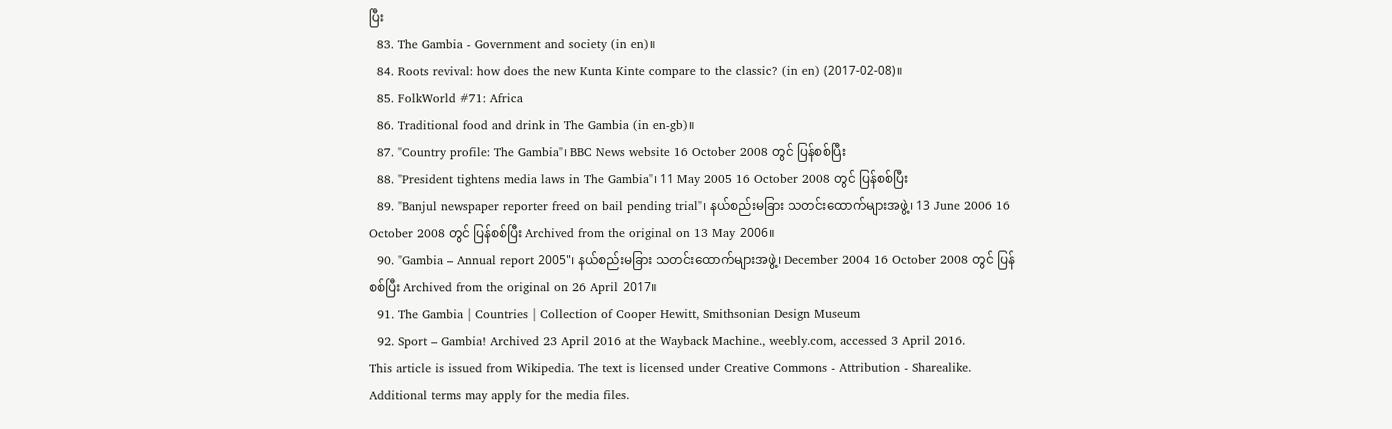ပြီး
  83. The Gambia - Government and society (in en)။
  84. Roots revival: how does the new Kunta Kinte compare to the classic? (in en) (2017-02-08)။
  85. FolkWorld #71: Africa
  86. Traditional food and drink in The Gambia (in en-gb)။
  87. "Country profile: The Gambia"၊ BBC News website 16 October 2008 တွင် ပြန်စစ်ပြီး
  88. "President tightens media laws in The Gambia"၊ 11 May 2005 16 October 2008 တွင် ပြန်စစ်ပြီး
  89. "Banjul newspaper reporter freed on bail pending trial"၊ နယ်စည်းမခြား သတင်းထောက်များအဖွဲ့၊ 13 June 2006 16 October 2008 တွင် ပြန်စစ်ပြီး Archived from the original on 13 May 2006။
  90. "Gambia – Annual report 2005"၊ နယ်စည်းမခြား သတင်းထောက်များအဖွဲ့၊ December 2004 16 October 2008 တွင် ပြန်စစ်ပြီး Archived from the original on 26 April 2017။
  91. The Gambia | Countries | Collection of Cooper Hewitt, Smithsonian Design Museum
  92. Sport – Gambia! Archived 23 April 2016 at the Wayback Machine., weebly.com, accessed 3 April 2016.
This article is issued from Wikipedia. The text is licensed under Creative Commons - Attribution - Sharealike. Additional terms may apply for the media files.